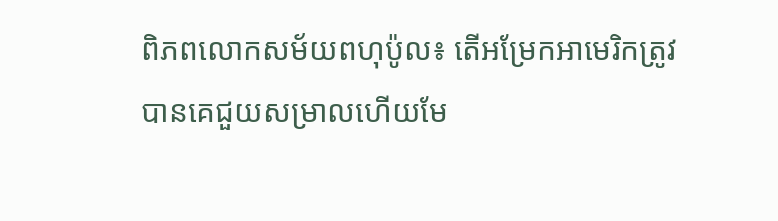ពិភពលោកសម័យពហុប៉ូល៖ តើអម្រែកអាមេរិកត្រូវបានគេជួយសម្រាលហើយមែ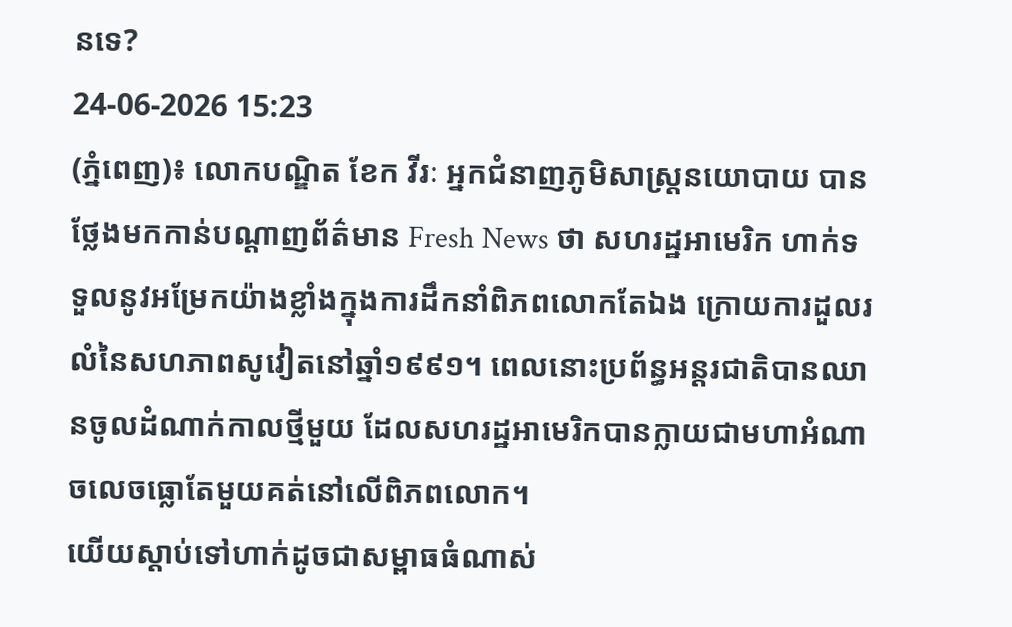នទេ?
24-06-2026 15:23
(ភ្នំពេញ)៖ លោកបណ្ឌិត ខែក វីរៈ អ្នកជំនាញភូមិសាស្រ្តនយោបាយ បានថ្លែងមកកាន់បណ្ដាញព័ត៌មាន Fresh News ថា សហរដ្ឋអាមេរិក ហាក់ទទួលនូវអម្រែកយ៉ាងខ្លាំងក្នុងការដឹកនាំពិភពលោកតែឯង ក្រោយការដួលរលំនៃសហភាពសូវៀតនៅឆ្នាំ១៩៩១។ ពេលនោះប្រព័ន្ធអន្តរជាតិបានឈានចូលដំណាក់កាលថ្មីមួយ ដែលសហរដ្ឋអាមេរិកបានក្លាយជាមហាអំណាចលេចធ្លោតែមួយគត់នៅលើពិភពលោក។
យើយស្តាប់ទៅហាក់ដូចជាសម្ពាធធំណាស់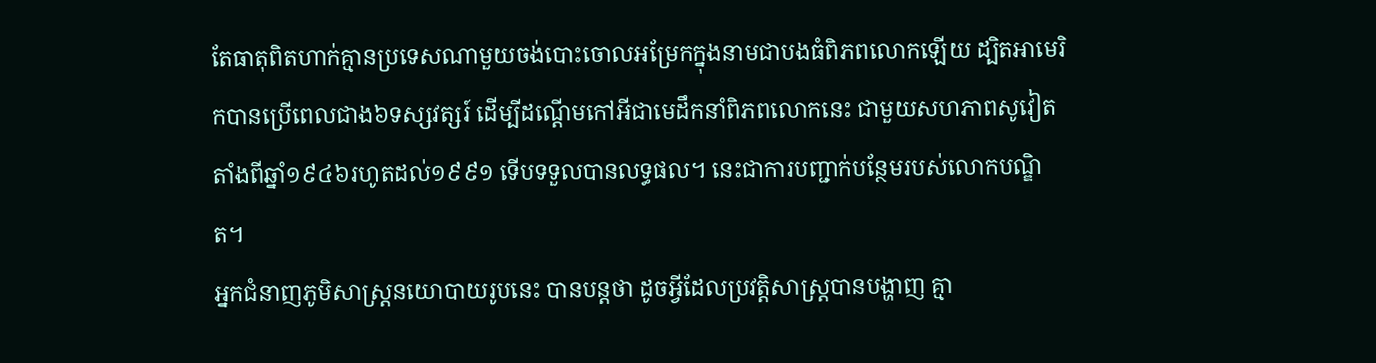តែធាតុពិតហាក់គ្មានប្រទេសណាមួយចង់បោះចោលអម្រែកក្នុងនាមជាបងធំពិភពលោកឡើយ ដ្បិតអាមេរិកបានប្រើពេលជាង៦ទស្សវត្សរ៍ ដើម្បីដណ្តើមកៅអីជាមេដឹកនាំពិភពលោកនេះ ជាមួយសហភាពសូវៀតតាំងពីឆ្នាំ១៩៤៦រហូតដល់១៩៩១ ទើបទទួលបានលទ្ធផល។ នេះជាការបញ្ជាក់បន្ថែមរបស់លោកបណ្ឌិត។
អ្នកជំនាញភូមិសាស្រ្តនយោបាយរូបនេះ បានបន្តថា ដូចអ្វីដែលប្រវត្តិសាស្ត្របានបង្ហាញ គ្មា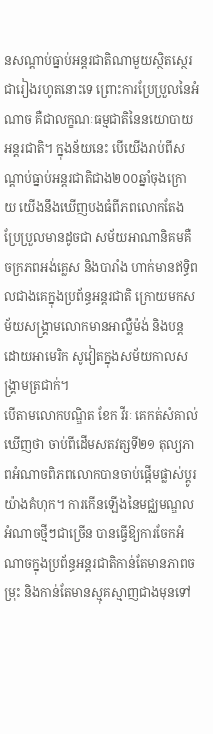នសណ្តាប់ធ្នាប់អន្តរជាតិណាមួយស្ថិតស្ថេរជារៀងរហូតនោះទេ ព្រោះការប្រែប្រួលនៃអំណាច គឺជាលក្ខណៈធម្មជាតិនៃនយោបាយអន្តរជាតិ។ ក្នុងន័យនេះ បើយើងរាប់ពីសណ្តាប់ធ្នាប់អន្តរជាតិជាង២០០ឆ្នាំចុងក្រោយ យើងនឹងឃើញបងធំពីភពលោកតែងប្រែប្រួលមានដូចជា សម័យអាណានិគមគឺ ចក្រភពអង់គ្លេស និងបារាំង ហាក់មានឥទ្ធិពលជាងគេក្នុងប្រព័ន្ធអន្តរជាតិ ក្រោយមកសម័យសង្គ្រាមលោកមានអាល្លឺម៉ង់ និងបន្តដោយអាមេរិក សូវៀតក្នុងសម័យកាលសង្គ្រាមត្រជាក់។
បើតាមលោកបណ្ឌិត ខែក វីរៈ គេកត់សំគាល់ឃើញថា ចាប់ពីដើមសតវត្សទី២១ តុល្យភាពអំណាចពិភពលោកបានចាប់ផ្តើមផ្លាស់ប្តូរយ៉ាងគំហុក។ ការកើនឡើងនៃមជ្ឈមណ្ឌលអំណាចថ្មីៗជាច្រើន បានធ្វើឱ្យការចែកអំណាចក្នុងប្រព័ន្ធអន្តរជាតិកាន់តែមានភាពចម្រុះ និងកាន់តែមានស្មុគស្មាញជាងមុនទៅ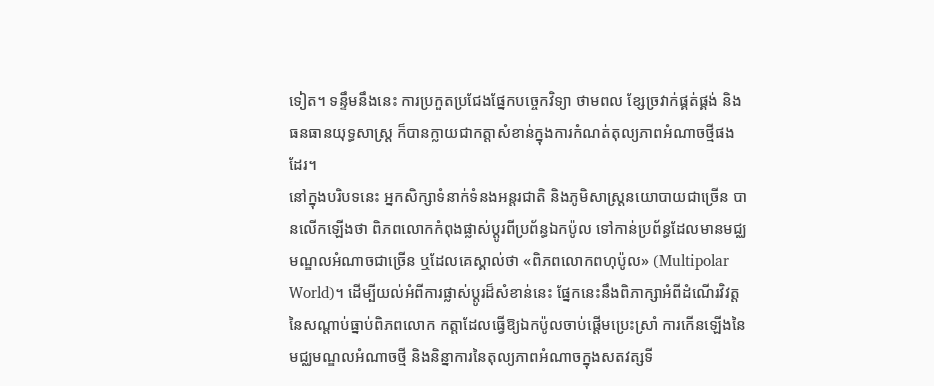ទៀត។ ទន្ទឹមនឹងនេះ ការប្រកួតប្រជែងផ្នែកបច្ចេកវិទ្យា ថាមពល ខ្សែច្រវាក់ផ្គត់ផ្គង់ និងធនធានយុទ្ធសាស្ត្រ ក៏បានក្លាយជាកត្តាសំខាន់ក្នុងការកំណត់តុល្យភាពអំណាចថ្មីផងដែរ។
នៅក្នុងបរិបទនេះ អ្នកសិក្សាទំនាក់ទំនងអន្តរជាតិ និងភូមិសាស្ត្រនយោបាយជាច្រើន បានលើកឡើងថា ពិភពលោកកំពុងផ្លាស់ប្តូរពីប្រព័ន្ធឯកប៉ូល ទៅកាន់ប្រព័ន្ធដែលមានមជ្ឈមណ្ឌលអំណាចជាច្រើន ឬដែលគេស្គាល់ថា «ពិភពលោកពហុប៉ូល» (Multipolar World)។ ដើម្បីយល់អំពីការផ្លាស់ប្តូរដ៏សំខាន់នេះ ផ្នែកនេះនឹងពិភាក្សាអំពីដំណើរវិវត្តនៃសណ្តាប់ធ្នាប់ពិភពលោក កត្តាដែលធ្វើឱ្យឯកប៉ូលចាប់ផ្តើមប្រេះស្រាំ ការកើនឡើងនៃមជ្ឈមណ្ឌលអំណាចថ្មី និងនិន្នាការនៃតុល្យភាពអំណាចក្នុងសតវត្សទី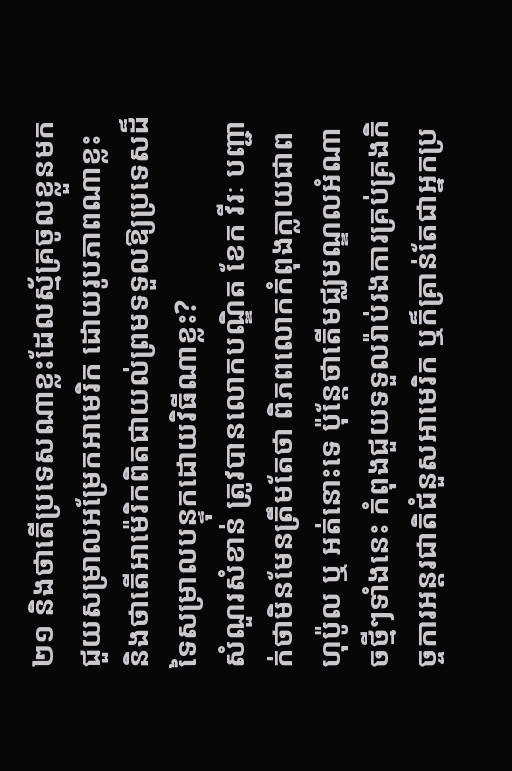២១ និងថាតើប្រទេសណាខ្លះដែលស្ម័គ្រចូលខ្លួនមកជួយសម្រាលអម្រែកអាមេរិក ដោយរូបភាពណាខ្លះ និងថាតើអាម៉េរិកពិតជាយល់ព្រមទទួលឱ្យប្រទេសដ៏ទៃសម្រាលបន្ទុកដោយវិធីណាខ្លះ?
សំណួរសំខាន់ ត្រូវបានលោកបណ្ឌិត ខែក វីរៈ បញ្ជាក់ថាមិនមែនត្រឹមតែថា ពិភពលោកកំពុងក្លាយជាពហុប៉ូល ឬ អត់នោះទេ ប៉ុន្តែថាតើមជ្ឈមណ្ឌលអំណាចថ្មីៗទាំងនេះ កំពុងជួយទទួលរ៉ាប់រងការគ្រប់គ្រងកិច្ចការអន្តរជាតិជំនួសអាមេរិក ឬក៏គ្រាន់តែជាអ្នកប្រ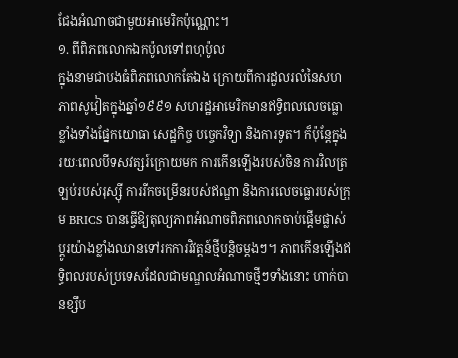ជែងអំណាចជាមួយអាមេរិកប៉ុណ្ណោះ។
១. ពីពិភពលោកឯកប៉ូលទៅពហុប៉ូល
ក្នុងនាមជាបងធំពិភពលោកតែឯង ក្រោយពីការដួលរលំនៃសហភាពសូវៀតក្នុងឆ្នាំ១៩៩១ សហរដ្ឋអាមេរិកមានឥទ្ធិពលលេចធ្លោខ្លាំងទាំងផ្នែកយោធា សេដ្ឋកិច្ច បច្ចេកវិទ្យា និងការទូត។ ក៏ប៉ុន្តែក្នុងរយៈពេលបីទសវត្សរ៍ក្រោយមក ការកើនឡើងរបស់ចិន ការវិលត្រឡប់របស់រុស្ស៊ី ការរីកចម្រើនរបស់ឥណ្ឌា និងការលេចធ្លោរបស់ក្រុម BRICS បានធ្វើឱ្យតុល្យភាពអំណាចពិភពលោកចាប់ផ្តើមផ្លាស់ប្តូរយ៉ាងខ្លាំងឈានទៅរកការវិវត្តន៍ថ្មីបន្តិចម្តងៗ។ ភាពកើនឡើងឥទ្ធិពលរបស់ប្រទេសដែលជាមណ្ឌលអំណាចថ្មីៗទាំងនោះ ហាក់បានខ្សឹប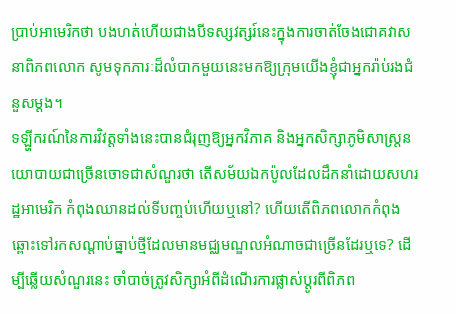ប្រាប់អាមេរិកថា បងហត់ហើយជាងបីទស្សវត្សរ៍នេះក្នុងការចាត់ចែងជោគវាសនាពិភពលោក សូមទុកភារៈដ៏លំបាកមួយនេះមកឱ្យក្រុមយើងខ្ញុំជាអ្នករ៉ាប់រងជំនួសម្តង។
ទឡ្ហីករណ៍នៃការវិវត្តទាំងនេះបានជំរុញឱ្យអ្នកវិភាគ និងអ្នកសិក្សាភូមិសាស្ត្រនយោបាយជាច្រើនចោទជាសំណួរថា តើសម័យឯកប៉ូលដែលដឹកនាំដោយសហរដ្ឋអាមេរិក កំពុងឈានដល់ទីបញ្ចប់ហើយឬនៅ? ហើយតើពិភពលោកកំពុងឆ្ពោះទៅរកសណ្តាប់ធ្នាប់ថ្មីដែលមានមជ្ឈមណ្ឌលអំណាចជាច្រើនដែរឬទេ? ដើម្បីឆ្លើយសំណួរនេះ ចាំបាច់ត្រូវសិក្សាអំពីដំណើរការផ្លាស់ប្តូរពីពិភព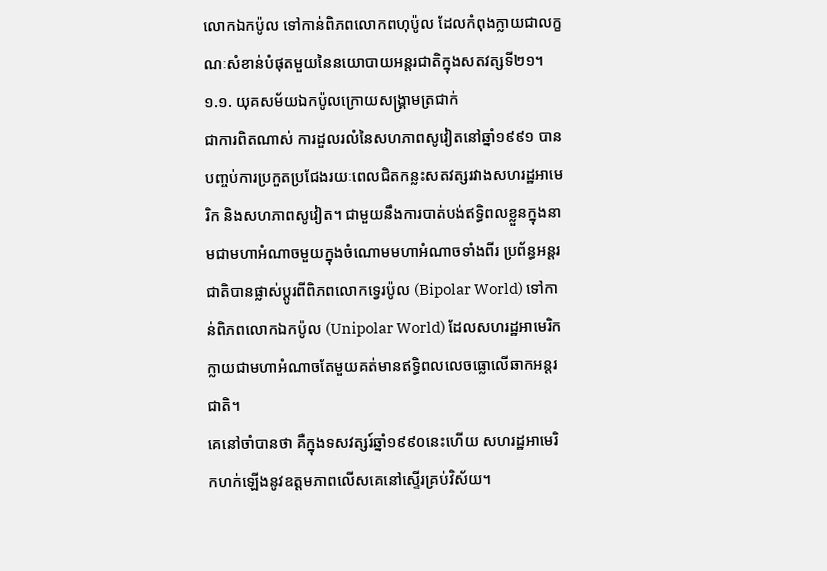លោកឯកប៉ូល ទៅកាន់ពិភពលោកពហុប៉ូល ដែលកំពុងក្លាយជាលក្ខណៈសំខាន់បំផុតមួយនៃនយោបាយអន្តរជាតិក្នុងសតវត្សទី២១។
១.១. យុគសម័យឯកប៉ូលក្រោយសង្គ្រាមត្រជាក់
ជាការពិតណាស់ ការដួលរលំនៃសហភាពសូវៀតនៅឆ្នាំ១៩៩១ បានបញ្ចប់ការប្រកួតប្រជែងរយៈពេលជិតកន្លះសតវត្សរវាងសហរដ្ឋអាមេរិក និងសហភាពសូវៀត។ ជាមួយនឹងការបាត់បង់ឥទ្ធិពលខ្លួនក្នុងនាមជាមហាអំណាចមួយក្នុងចំណោមមហាអំណាចទាំងពីរ ប្រព័ន្ធអន្តរជាតិបានផ្លាស់ប្តូរពីពិភពលោកទ្វេរប៉ូល (Bipolar World) ទៅកាន់ពិភពលោកឯកប៉ូល (Unipolar World) ដែលសហរដ្ឋអាមេរិកក្លាយជាមហាអំណាចតែមួយគត់មានឥទ្ធិពលលេចធ្លោលើឆាកអន្តរជាតិ។
គេនៅចាំបានថា គឺក្នុងទសវត្សរ៍ឆ្នាំ១៩៩០នេះហើយ សហរដ្ឋអាមេរិកហក់ឡើងនូវឧត្តមភាពលើសគេនៅស្ទើរគ្រប់វិស័យ។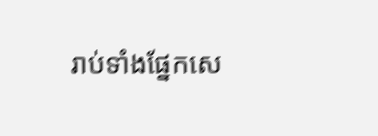រាប់ទាំងផ្នែកសេ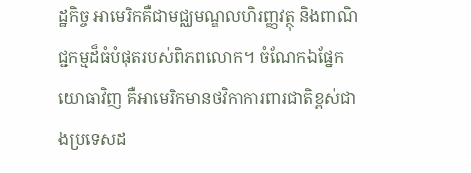ដ្ឋកិច្ច អាមេរិកគឺជាមជ្ឈមណ្ឌលហិរញ្ញវត្ថុ និងពាណិជ្ជកម្មដ៏ធំបំផុតរបស់ពិភពលោក។ ចំណែកឯផ្នែកយោធាវិញ គឺអាមេរិកមានថវិកាការពារជាតិខ្ពស់ជាងប្រទេសដ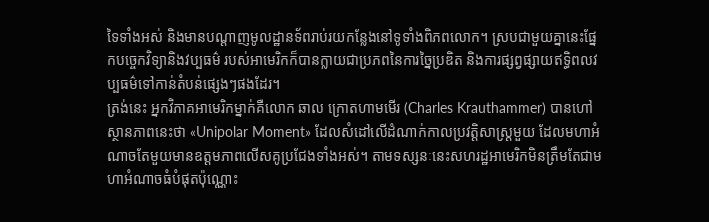ទៃទាំងអស់ និងមានបណ្តាញមូលដ្ឋានទ័ពរាប់រយកន្លែងនៅទូទាំងពិភពលោក។ ស្របជាមួយគ្នានេះផ្នែកបច្ចេកវិទ្យានិងវប្បធម៌ របស់អាមេរិកក៏បានក្លាយជាប្រភពនៃការច្នៃប្រឌិត និងការផ្សព្វផ្សាយឥទ្ធិពលវប្បធម៌ទៅកាន់តំបន់ផ្សេងៗផងដែរ។
ត្រង់នេះ អ្នកវិភាគអាមេរិកម្នាក់គឺលោក ឆាល ក្រោតហាមមើរ (Charles Krauthammer) បានហៅស្ថានភាពនេះថា «Unipolar Moment» ដែលសំដៅលើដំណាក់កាលប្រវត្តិសាស្ត្រមួយ ដែលមហាអំណាចតែមួយមានឧត្តមភាពលើសគូប្រជែងទាំងអស់។ តាមទស្សនៈនេះសហរដ្ឋអាមេរិកមិនត្រឹមតែជាមហាអំណាចធំបំផុតប៉ុណ្ណោះ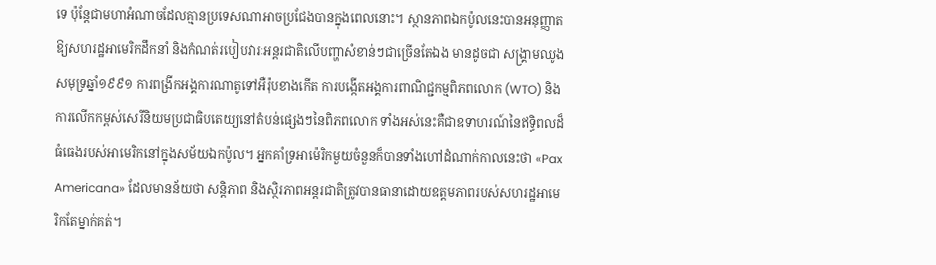ទេ ប៉ុន្តែជាមហាអំណាចដែលគ្មានប្រទេសណាអាចប្រជែងបានក្នុងពេលនោះ។ ស្ថានភាពឯកប៉ូលនេះបានអនុញ្ញាតឱ្យសហរដ្ឋអាមេរិកដឹកនាំ និងកំណត់របៀបវារៈអន្តរជាតិលើបញ្ហាសំខាន់ៗជាច្រើនតែឯង មានដូចជា សង្គ្រាមឈូងសមុទ្រឆ្នាំ១៩៩១ ការពង្រីកអង្គការណាតូទៅអឺរ៉ុបខាងកើត ការបង្កើតអង្គការពាណិជ្ជកម្មពិភពលោក (WTO) និងការលើកកម្ពស់សេរីនិយមប្រជាធិបតេយ្យនៅតំបន់ផ្សេងៗនៃពិភពលោក ទាំងអស់នេះគឺជាឧទាហរណ៍នៃឥទ្ធិពលដ៏ធំធេងរបស់អាមេរិកនៅក្នុងសម័យឯកប៉ូល។ អ្នកគាំទ្រអាម៉េរិកមួយចំនួនក៏បានទាំងហៅដំណាក់កាលនេះថា «Pax Americana» ដែលមានន័យថា សន្តិភាព និងស្ថិរភាពអន្តរជាតិត្រូវបានធានាដោយឧត្តមភាពរបស់សហរដ្ឋអាមេរិកតែម្នាក់គត់។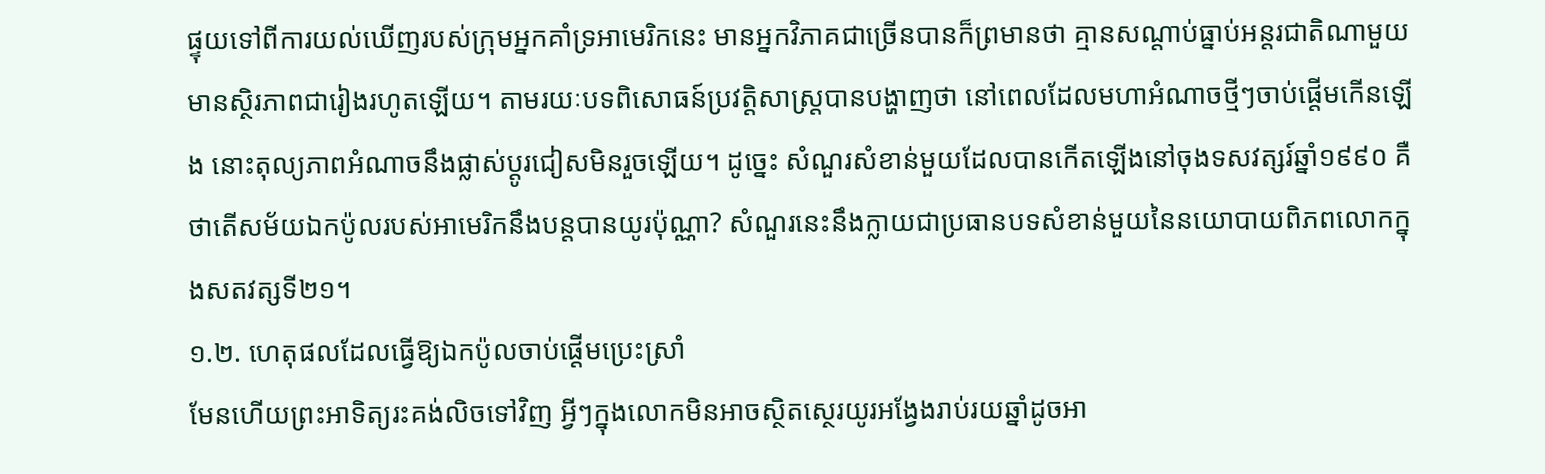ផ្ទុយទៅពីការយល់ឃើញរបស់ក្រុមអ្នកគាំទ្រអាមេរិកនេះ មានអ្នកវិភាគជាច្រើនបានក៏ព្រមានថា គ្មានសណ្តាប់ធ្នាប់អន្តរជាតិណាមួយមានស្ថិរភាពជារៀងរហូតឡើយ។ តាមរយៈបទពិសោធន៍ប្រវត្តិសាស្ត្របានបង្ហាញថា នៅពេលដែលមហាអំណាចថ្មីៗចាប់ផ្តើមកើនឡើង នោះតុល្យភាពអំណាចនឹងផ្លាស់ប្តូរជៀសមិនរួចឡើយ។ ដូច្នេះ សំណួរសំខាន់មួយដែលបានកើតឡើងនៅចុងទសវត្សរ៍ឆ្នាំ១៩៩០ គឺថាតើសម័យឯកប៉ូលរបស់អាមេរិកនឹងបន្តបានយូរប៉ុណ្ណា? សំណួរនេះនឹងក្លាយជាប្រធានបទសំខាន់មួយនៃនយោបាយពិភពលោកក្នុងសតវត្សទី២១។
១.២. ហេតុផលដែលធ្វើឱ្យឯកប៉ូលចាប់ផ្តើមប្រេះស្រាំ
មែនហើយព្រះអាទិត្យរះគង់លិចទៅវិញ អ្វីៗក្នុងលោកមិនអាចស្ថិតស្ថេរយូរអង្វែងរាប់រយឆ្នាំដូចអា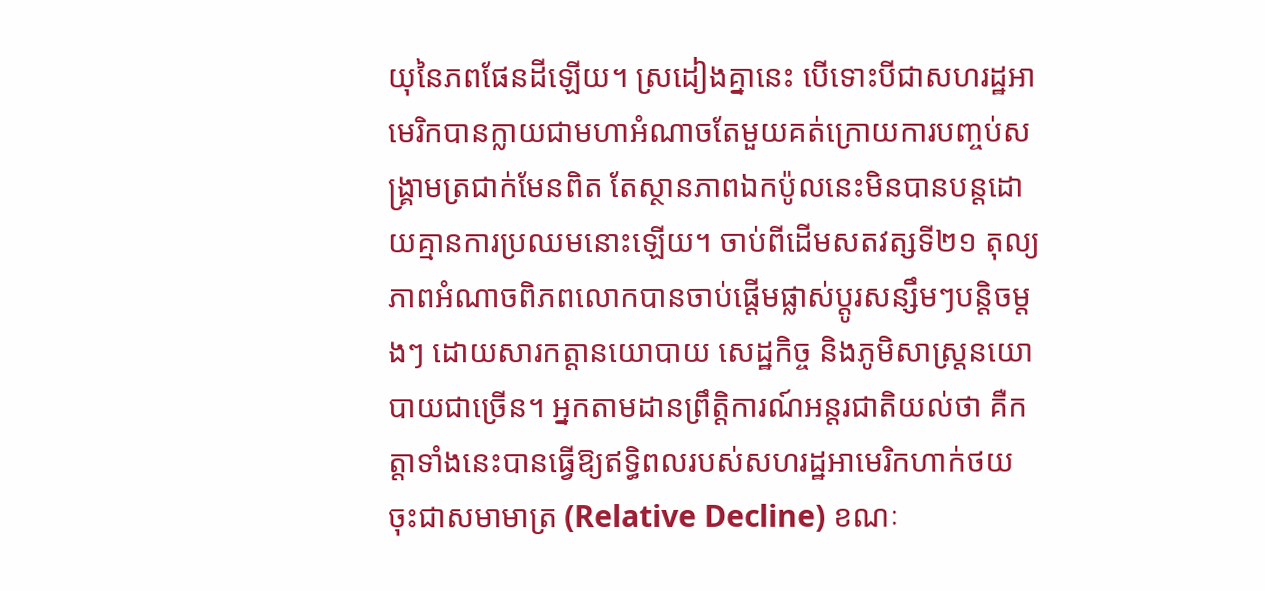យុនៃភពផែនដីឡើយ។ ស្រដៀងគ្នានេះ បើទោះបីជាសហរដ្ឋអាមេរិកបានក្លាយជាមហាអំណាចតែមួយគត់ក្រោយការបញ្ចប់សង្គ្រាមត្រជាក់មែនពិត តែស្ថានភាពឯកប៉ូលនេះមិនបានបន្តដោយគ្មានការប្រឈមនោះឡើយ។ ចាប់ពីដើមសតវត្សទី២១ តុល្យភាពអំណាចពិភពលោកបានចាប់ផ្តើមផ្លាស់ប្តូរសន្សឹមៗបន្តិចម្តងៗ ដោយសារកត្តានយោបាយ សេដ្ឋកិច្ច និងភូមិសាស្ត្រនយោបាយជាច្រើន។ អ្នកតាមដានព្រឹត្តិការណ៍អន្តរជាតិយល់ថា គឺកត្តាទាំងនេះបានធ្វើឱ្យឥទ្ធិពលរបស់សហរដ្ឋអាមេរិកហាក់ថយចុះជាសមាមាត្រ (Relative Decline) ខណៈ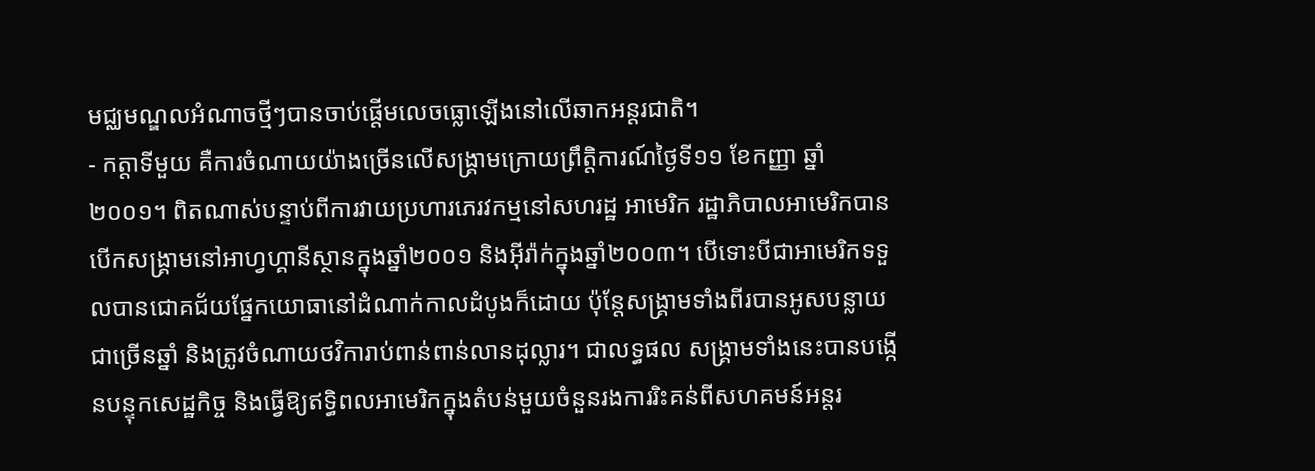មជ្ឈមណ្ឌលអំណាចថ្មីៗបានចាប់ផ្តើមលេចធ្លោឡើងនៅលើឆាកអន្តរជាតិ។
- កត្តាទីមួយ គឺការចំណាយយ៉ាងច្រើនលើសង្គ្រាមក្រោយព្រឹត្តិការណ៍ថ្ងៃទី១១ ខែកញ្ញា ឆ្នាំ២០០១។ ពិតណាស់បន្ទាប់ពីការវាយប្រហារភេរវកម្មនៅសហរដ្ឋ អាមេរិក រដ្ឋាភិបាលអាមេរិកបានបើកសង្គ្រាមនៅអាហ្វហ្គានីស្ថានក្នុងឆ្នាំ២០០១ និងអ៊ីរ៉ាក់ក្នុងឆ្នាំ២០០៣។ បើទោះបីជាអាមេរិកទទួលបានជោគជ័យផ្នែកយោធានៅដំណាក់កាលដំបូងក៏ដោយ ប៉ុន្តែសង្គ្រាមទាំងពីរបានអូសបន្លាយជាច្រើនឆ្នាំ និងត្រូវចំណាយថវិការាប់ពាន់ពាន់លានដុល្លារ។ ជាលទ្ធផល សង្គ្រាមទាំងនេះបានបង្កើនបន្ទុកសេដ្ឋកិច្ច និងធ្វើឱ្យឥទ្ធិពលអាមេរិកក្នុងតំបន់មួយចំនួនរងការរិះគន់ពីសហគមន៍អន្តរ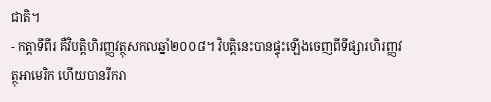ជាតិ។
- កត្តាទីពីរ គឺវិបត្តិហិរញ្ញវត្ថុសកលឆ្នាំ២០០៨។ វិបត្តិនេះបានផ្ទុះឡើងចេញពីទីផ្សារហិរញ្ញវត្ថុអាមេរិក ហើយបានរីករា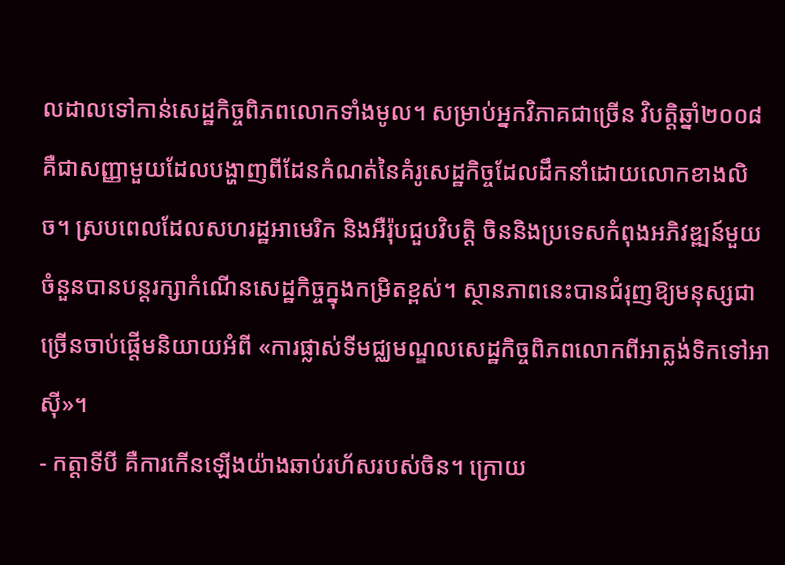លដាលទៅកាន់សេដ្ឋកិច្ចពិភពលោកទាំងមូល។ សម្រាប់អ្នកវិភាគជាច្រើន វិបត្តិឆ្នាំ២០០៨ គឺជាសញ្ញាមួយដែលបង្ហាញពីដែនកំណត់នៃគំរូសេដ្ឋកិច្ចដែលដឹកនាំដោយលោកខាងលិច។ ស្របពេលដែលសហរដ្ឋអាមេរិក និងអឺរ៉ុបជួបវិបត្តិ ចិននិងប្រទេសកំពុងអភិវឌ្ឍន៍មួយចំនួនបានបន្តរក្សាកំណើនសេដ្ឋកិច្ចក្នុងកម្រិតខ្ពស់។ ស្ថានភាពនេះបានជំរុញឱ្យមនុស្សជាច្រើនចាប់ផ្តើមនិយាយអំពី «ការផ្លាស់ទីមជ្ឈមណ្ឌលសេដ្ឋកិច្ចពិភពលោកពីអាត្លង់ទិកទៅអាស៊ី»។
- កត្តាទីបី គឺការកើនឡើងយ៉ាងឆាប់រហ័សរបស់ចិន។ ក្រោយ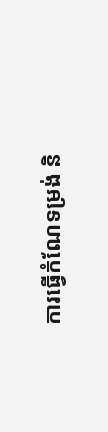ការធ្វើកំណែទម្រង់ និ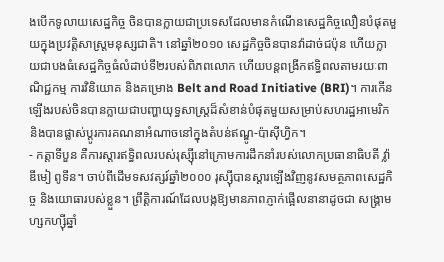ងបើកទូលាយសេដ្ឋកិច្ច ចិនបានក្លាយជាប្រទេសដែលមានកំណើនសេដ្ឋកិច្ចលឿនបំផុតមួយក្នុងប្រវត្តិសាស្ត្រមនុស្សជាតិ។ នៅឆ្នាំ២០១០ សេដ្ឋកិច្ចចិនបានវ៉ាដាច់ជប៉ុន ហើយក្លាយជាបងធំសេដ្ឋកិច្ចធំលំដាប់ទី២របស់ពិភពលោក ហើយបន្តពង្រីកឥទ្ធិពលតាមរយៈពាណិជ្ជកម្ម ការវិនិយោគ និងគម្រោង Belt and Road Initiative (BRI)។ ការកើនឡើងរបស់ចិនបានក្លាយជាបញ្ហាយុទ្ធសាស្ត្រដ៏សំខាន់បំផុតមួយសម្រាប់សហរដ្ឋអាមេរិក និងបានផ្លាស់ប្តូរការគណនាអំណាចនៅក្នុងតំបន់ឥណ្ឌូ-ប៉ាស៊ីហ្វិក។
- កត្តាទីបួន គឺការស្តារឥទ្ធិពលរបស់រុស្ស៊ីនៅក្រោមការដឹកនាំរបស់លោកប្រធានាធិបតី វ្ល៉ាឌីមៀ ពូទីន។ ចាប់ពីដើមទសវត្សរ៍ឆ្នាំ២០០០ រុស្ស៊ីបានស្តារឡើងវិញនូវសមត្ថភាពសេដ្ឋកិច្ច និងយោធារបស់ខ្លួន។ ព្រឹត្តិការណ៍ដែលបង្កឱ្យមានភាពភ្ញាក់ផ្អើលនានាដូចជា សង្គ្រាមហ្សកហ្ស៊ីឆ្នាំ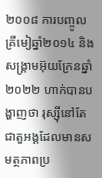២០០៨ ការបញ្ចូលគ្រីមៀឆ្នាំ២០១៤ និងសង្គ្រាមអ៊ុយក្រែនឆ្នាំ២០២២ ហាក់បានបង្ហាញថា រុស្ស៊ីនៅតែជាតួអង្គដែលមានសមត្ថភាពប្រ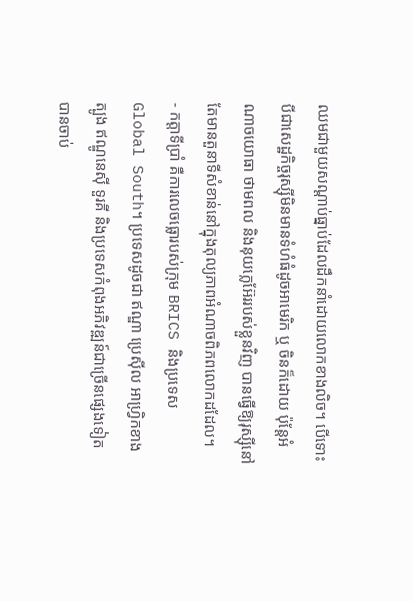ឈមជាមួយសណ្តាប់ធ្នាប់ដែលដឹកនាំដោយលោកខាងលិច។ បើទោះបីជាសេដ្ឋកិច្ចរុស្ស៊ីមិនមានទំហំធំដូចអាមេរិក ឬ ចិនក៏ដោយ ប៉ុន្តែអំណាចយោធា ថាមពល និងនុយក្លេអ៊ែររបស់ខ្លួនវិញ បានធ្វើឱ្យរុស្ស៊ីនៅតែមានតួនាទីសំខាន់នៅក្នុងតុល្យភាពអំណាចពិភពលោកដដែល។
- កត្តាទីប្រាំ គឺការលេចធ្លោរបស់ក្រុម BRICS និងប្រទេស Global South។ ប្រទេសដូចជា ឥណ្ឌា ប្រេស៊ីល អាហ្វ្រិកខាងត្បូង ឥណ្ឌូនេស៊ី ទួរគី និងប្រទេសកំពុងអភិវឌ្ឍន៍ជាច្រើនផ្សេងទៀត បានចាប់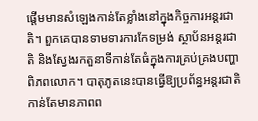ផ្តើមមានសំឡេងកាន់តែខ្លាំងនៅក្នុងកិច្ចការអន្តរជាតិ។ ពួកគេបានទាមទារការកែទម្រង់ ស្ថាប័នអន្តរជាតិ និងស្វែងរកតួនាទីកាន់តែធំក្នុងការគ្រប់គ្រងបញ្ហាពិភពលោក។ បាតុភូតនេះបានធ្វើឱ្យប្រព័ន្ធអន្តរជាតិកាន់តែមានភាពព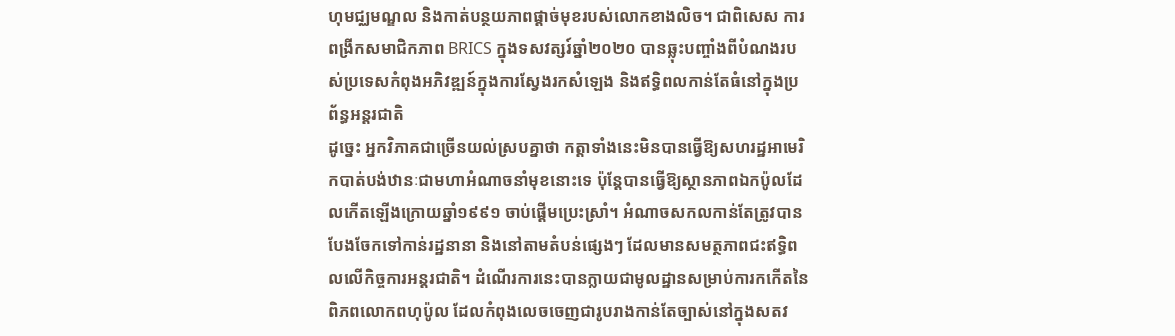ហុមជ្ឈមណ្ឌល និងកាត់បន្ថយភាពផ្តាច់មុខរបស់លោកខាងលិច។ ជាពិសេស ការពង្រីកសមាជិកភាព BRICS ក្នុងទសវត្សរ៍ឆ្នាំ២០២០ បានឆ្លុះបញ្ចាំងពីបំណងរបស់ប្រទេសកំពុងអភិវឌ្ឍន៍ក្នុងការស្វែងរកសំឡេង និងឥទ្ធិពលកាន់តែធំនៅក្នុងប្រព័ន្ធអន្តរជាតិ
ដូច្នេះ អ្នកវិភាគជាច្រើនយល់ស្របគ្នាថា កត្តាទាំងនេះមិនបានធ្វើឱ្យសហរដ្ឋអាមេរិកបាត់បង់ឋានៈជាមហាអំណាចនាំមុខនោះទេ ប៉ុន្តែបានធ្វើឱ្យស្ថានភាពឯកប៉ូលដែលកើតឡើងក្រោយឆ្នាំ១៩៩១ ចាប់ផ្តើមប្រេះស្រាំ។ អំណាចសកលកាន់តែត្រូវបានបែងចែកទៅកាន់រដ្ឋនានា និងនៅតាមតំបន់ផ្សេងៗ ដែលមានសមត្ថភាពជះឥទ្ធិពលលើកិច្ចការអន្តរជាតិ។ ដំណើរការនេះបានក្លាយជាមូលដ្ឋានសម្រាប់ការកកើតនៃពិភពលោកពហុប៉ូល ដែលកំពុងលេចចេញជារូបរាងកាន់តែច្បាស់នៅក្នុងសតវ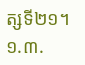ត្សទី២១។
១.៣.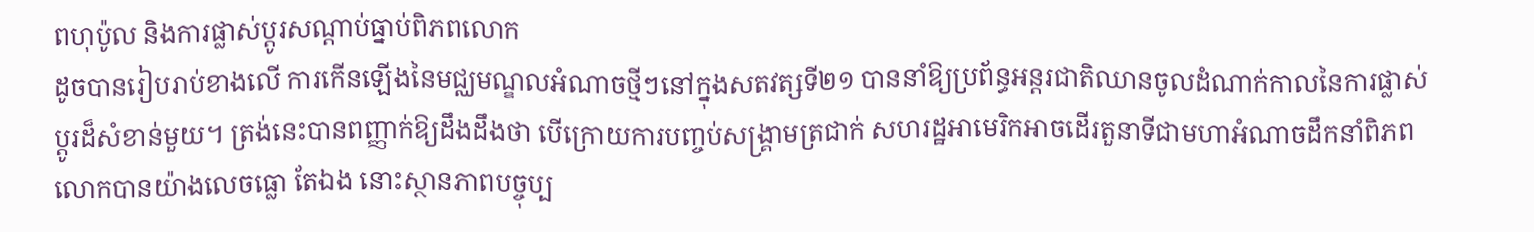ពហុប៉ូល និងការផ្លាស់ប្តូរសណ្តាប់ធ្នាប់ពិភពលោក
ដូចបានរៀបរាប់ខាងលើ ការកើនឡើងនៃមជ្ឈមណ្ឌលអំណាចថ្មីៗនៅក្នុងសតវត្សទី២១ បាននាំឱ្យប្រព័ន្ធអន្តរជាតិឈានចូលដំណាក់កាលនៃការផ្លាស់ប្តូរដ៏សំខាន់មួយ។ ត្រង់នេះបានពញ្ញាក់ឱ្យដឹងដឹងថា បើក្រោយការបញ្ចប់សង្គ្រាមត្រជាក់ សហរដ្ឋអាមេរិកអាចដើរតួនាទីជាមហាអំណាចដឹកនាំពិភពលោកបានយ៉ាងលេចធ្លោ តែឯង នោះស្ថានភាពបច្ចុប្ប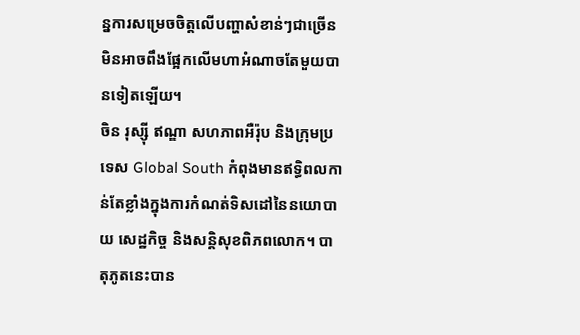ន្នការសម្រេចចិត្តលើបញ្ហាសំខាន់ៗជាច្រើន មិនអាចពឹងផ្អែកលើមហាអំណាចតែមួយបានទៀតឡើយ។
ចិន រុស្ស៊ី ឥណ្ឌា សហភាពអឺរ៉ុប និងក្រុមប្រទេស Global South កំពុងមានឥទ្ធិពលកាន់តែខ្លាំងក្នុងការកំណត់ទិសដៅនៃនយោបាយ សេដ្ឋកិច្ច និងសន្តិសុខពិភពលោក។ បាតុភូតនេះបាន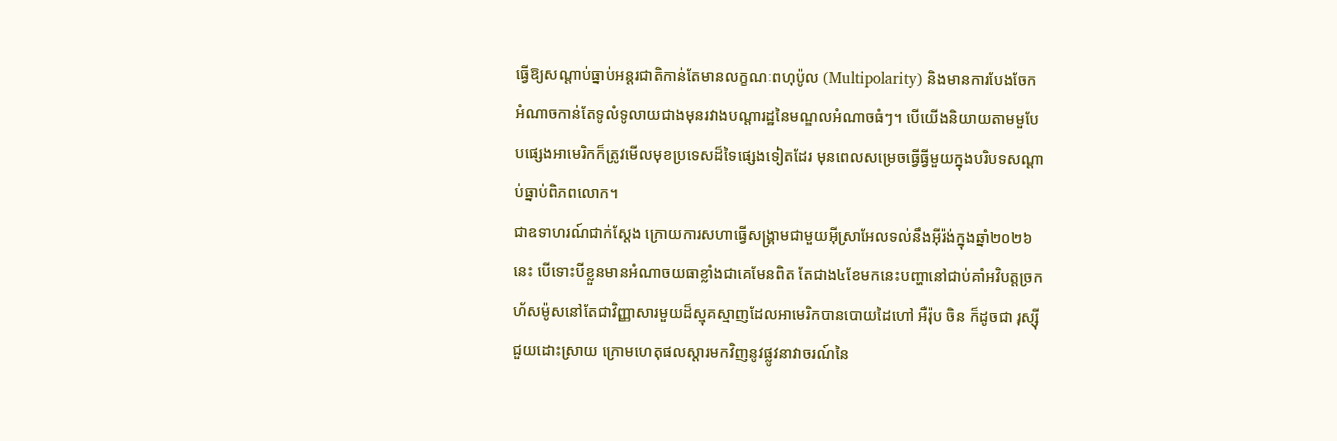ធ្វើឱ្យសណ្តាប់ធ្នាប់អន្តរជាតិកាន់តែមានលក្ខណៈពហុប៉ូល (Multipolarity) និងមានការបែងចែក អំណាចកាន់តែទូលំទូលាយជាងមុនរវាងបណ្តារដ្ឋនៃមណ្ឌលអំណាចធំៗ។ បើយើងនិយាយតាមមួបែបផ្សេងអាមេរិកក៏ត្រូវមើលមុខប្រទេសដ៏ទៃផ្សេងទៀតដែរ មុនពេលសម្រេចធ្វើធ្វីមួយក្នុងបរិបទសណ្តាប់ធ្នាប់ពិភពលោក។
ជាឧទាហរណ៍ជាក់ស្តែង ក្រោយការសហាធ្វើសង្គ្រាមជាមួយអ៊ីស្រាអែលទល់នឹងអ៊ីរ៉ង់ក្នុងឆ្នាំ២០២៦នេះ បើទោះបីខ្លួនមានអំណាចយធាខ្លាំងជាគេមែនពិត តែជាង៤ខែមកនេះបញ្ហានៅជាប់គាំអវិបត្តច្រកហ័សម៉ូសនៅតែជាវិញ្ញាសារមួយដ៏ស្មុគស្មាញដែលអាមេរិកបានបោយដៃហៅ អឺរ៉ុប ចិន ក៏ដូចជា រុស្ស៊ី ជួយដោះស្រាយ ក្រោមហេតុផលស្តារមកវិញនូវផ្លូវនាវាចរណ៍នៃ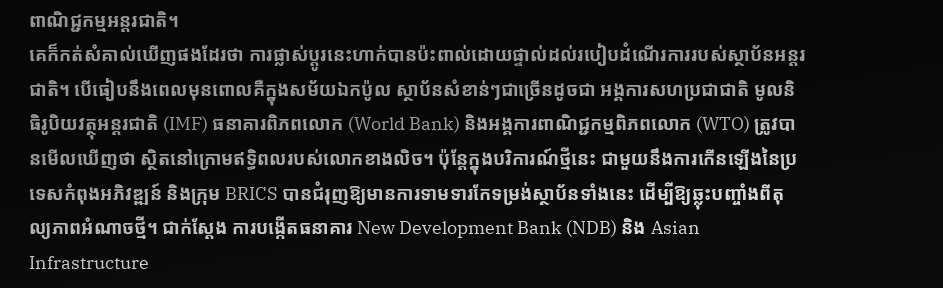ពាណិជ្ជកម្មអន្តរជាតិ។
គេក៏កត់សំគាល់ឃើញផងដែរថា ការផ្លាស់ប្តូរនេះហាក់បានប៉ះពាល់ដោយផ្ទាល់ដល់របៀបដំណើរការរបស់ស្ថាប័នអន្តរជាតិ។ បើធៀបនឹងពេលមុនពោលគឺក្នុងសម័យឯកប៉ូល ស្ថាប័នសំខាន់ៗជាច្រើនដូចជា អង្គការសហប្រជាជាតិ មូលនិធិរូបិយវត្ថុអន្តរជាតិ (IMF) ធនាគារពិភពលោក (World Bank) និងអង្គការពាណិជ្ជកម្មពិភពលោក (WTO) ត្រូវបានមើលឃើញថា ស្ថិតនៅក្រោមឥទ្ធិពលរបស់លោកខាងលិច។ ប៉ុន្តែក្នុងបរិការណ៍ថ្មីនេះ ជាមួយនឹងការកើនឡើងនៃប្រទេសកំពុងអភិវឌ្ឍន៍ និងក្រុម BRICS បានជំរុញឱ្យមានការទាមទារកែទម្រង់ស្ថាប័នទាំងនេះ ដើម្បីឱ្យឆ្លុះបញ្ចាំងពីតុល្យភាពអំណាចថ្មី។ ជាក់ស្តែង ការបង្កើតធនាគារ New Development Bank (NDB) និង Asian Infrastructure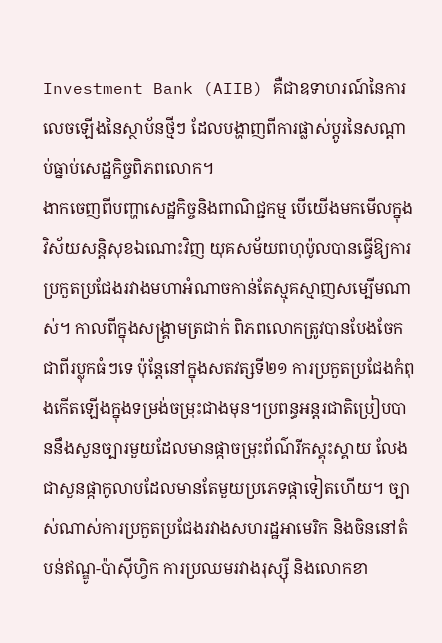Investment Bank (AIIB) គឺជាឧទាហរណ៍នៃការលេចឡើងនៃស្ថាប័នថ្មីៗ ដែលបង្ហាញពីការផ្លាស់ប្តូរនៃសណ្តាប់ធ្នាប់សេដ្ឋកិច្ចពិភពលោក។
ងាកចេញពីបញ្ហាសេដ្ឋកិច្ចនិងពាណិជ្ជកម្ម បើយើងមកមើលក្នុងវិស័យសន្តិសុខឯណោះវិញ យុគសម័យពហុប៉ូលបានធ្វើឱ្យការប្រកួតប្រជែងរវាងមហាអំណាចកាន់តែស្មុគស្មាញសម្បើមណាស់។ កាលពីក្នុងសង្គ្រាមត្រជាក់ ពិភពលោកត្រូវបានបែងចែកជាពីរប្លុកធំៗទេ ប៉ុន្តែនៅក្នុងសតវត្សទី២១ ការប្រកួតប្រជែងកំពុងកើតឡើងក្នុងទម្រង់ចម្រុះជាងមុន។ប្រពន្ធអន្តរជាតិប្រៀបបាននឹងសួនច្បារមួយដែលមានផ្កាចម្រុះព័ណ៌រីកស្គុះស្គាយ លែងជាសួនផ្កាកូលាបដែលមានតែមួយប្រភេទផ្កាទៀតហើយ។ ច្បាស់ណាស់ការប្រកួតប្រជែងរវាងសហរដ្ឋអាមេរិក និងចិននៅតំបន់ឥណ្ឌូ-ប៉ាស៊ីហ្វិក ការប្រឈមរវាងរុស្ស៊ី និងលោកខា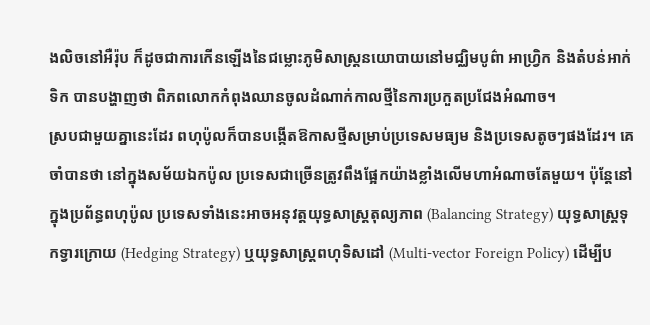ងលិចនៅអឺរ៉ុប ក៏ដូចជាការកើនឡើងនៃជម្លោះភូមិសាស្ត្រនយោបាយនៅមជ្ឈិមបូព៌ា អាហ្វ្រិក និងតំបន់អាក់ទិក បានបង្ហាញថា ពិភពលោកកំពុងឈានចូលដំណាក់កាលថ្មីនៃការប្រកួតប្រជែងអំណាច។
ស្របជាមួយគ្នានេះដែរ ពហុប៉ូលក៏បានបង្កើតឱកាសថ្មីសម្រាប់ប្រទេសមធ្យម និងប្រទេសតូចៗផងដែរ។ គេចាំបានថា នៅក្នុងសម័យឯកប៉ូល ប្រទេសជាច្រើនត្រូវពឹងផ្អែកយ៉ាងខ្លាំងលើមហាអំណាចតែមួយ។ ប៉ុន្តែនៅក្នុងប្រព័ន្ធពហុប៉ូល ប្រទេសទាំងនេះអាចអនុវត្តយុទ្ធសាស្ត្រតុល្យភាព (Balancing Strategy) យុទ្ធសាស្ត្រទុកទ្វារក្រោយ (Hedging Strategy) ឬយុទ្ធសាស្ត្រពហុទិសដៅ (Multi-vector Foreign Policy) ដើម្បីប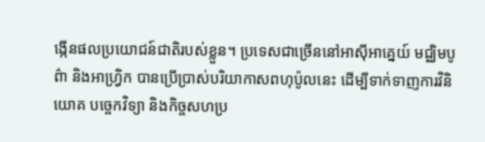ង្កើនផលប្រយោជន៍ជាតិរបស់ខ្លួន។ ប្រទេសជាច្រើននៅអាស៊ីអាគ្នេយ៍ មជ្ឈិមបូព៌ា និងអាហ្វ្រិក បានប្រើប្រាស់បរិយាកាសពហុប៉ូលនេះ ដើម្បីទាក់ទាញការវិនិយោគ បច្ចេកវិទ្យា និងកិច្ចសហប្រ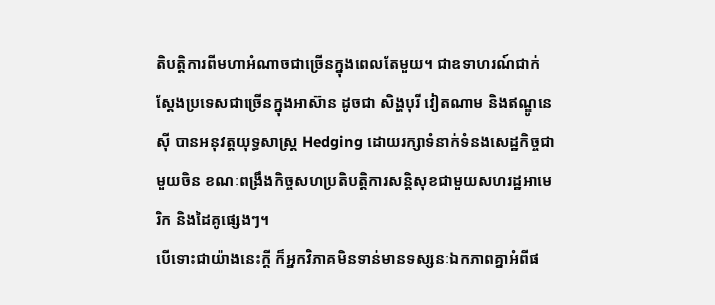តិបត្តិការពីមហាអំណាចជាច្រើនក្នុងពេលតែមួយ។ ជាឧទាហរណ៍ជាក់ស្តែងប្រទេសជាច្រើនក្នុងអាស៊ាន ដូចជា សិង្ហបុរី វៀតណាម និងឥណ្ឌូនេស៊ី បានអនុវត្តយុទ្ធសាស្ត្រ Hedging ដោយរក្សាទំនាក់ទំនងសេដ្ឋកិច្ចជាមួយចិន ខណៈពង្រឹងកិច្ចសហប្រតិបត្តិការសន្តិសុខជាមួយសហរដ្ឋអាមេរិក និងដៃគូផ្សេងៗ។
បើទោះជាយ៉ាងនេះក្តី ក៏អ្នកវិភាគមិនទាន់មានទស្សនៈឯកភាពគ្នាអំពីផ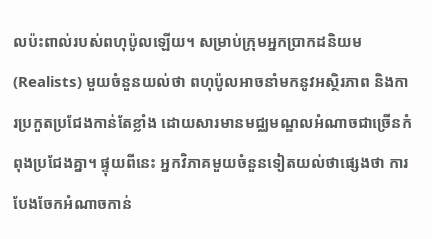លប៉ះពាល់របស់ពហុប៉ូលឡើយ។ សម្រាប់ក្រុមអ្នកប្រាកដនិយម (Realists) មួយចំនួនយល់ថា ពហុប៉ូលអាចនាំមកនូវអស្ថិរភាព និងការប្រកួតប្រជែងកាន់តែខ្លាំង ដោយសារមានមជ្ឈមណ្ឌលអំណាចជាច្រើនកំពុងប្រជែងគ្នា។ ផ្ទុយពីនេះ អ្នកវិភាគមួយចំនួនទៀតយល់ថាផ្សេងថា ការបែងចែកអំណាចកាន់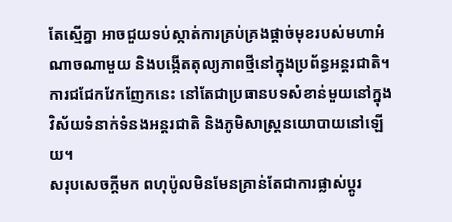តែស្មើគ្នា អាចជួយទប់ស្កាត់ការគ្រប់គ្រងផ្តាច់មុខរបស់មហាអំណាចណាមួយ និងបង្កើតតុល្យភាពថ្មីនៅក្នុងប្រព័ន្ធអន្តរជាតិ។ ការជជែកវែកញែកនេះ នៅតែជាប្រធានបទសំខាន់មួយនៅក្នុងវិស័យទំនាក់ទំនងអន្តរជាតិ និងភូមិសាស្ត្រនយោបាយនៅឡើយ។
សរុបសេចក្តីមក ពហុប៉ូលមិនមែនគ្រាន់តែជាការផ្លាស់ប្តូរ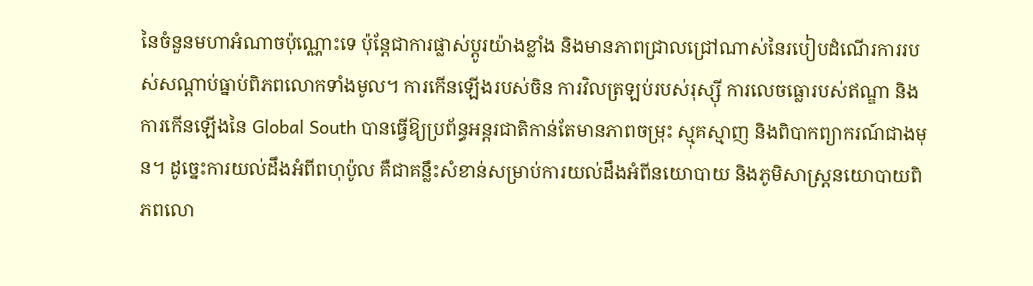នៃចំនួនមហាអំណាចប៉ុណ្ណោះទេ ប៉ុន្តែជាការផ្លាស់ប្តូរយ៉ាងខ្លាំង និងមានភាពជ្រាលជ្រៅណាស់នៃរបៀបដំណើរការរបស់សណ្តាប់ធ្នាប់ពិភពលោកទាំងមូល។ ការកើនឡើងរបស់ចិន ការវិលត្រឡប់របស់រុស្ស៊ី ការលេចធ្លោរបស់ឥណ្ឌា និងការកើនឡើងនៃ Global South បានធ្វើឱ្យប្រព័ន្ធអន្តរជាតិកាន់តែមានភាពចម្រុះ ស្មុគស្មាញ និងពិបាកព្យាករណ៍ជាងមុន។ ដូច្នេះការយល់ដឹងអំពីពហុប៉ូល គឺជាគន្លឹះសំខាន់សម្រាប់ការយល់ដឹងអំពីនយោបាយ និងភូមិសាស្ត្រនយោបាយពិភពលោ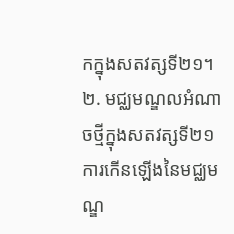កក្នុងសតវត្សទី២១។
២. មជ្ឈមណ្ឌលអំណាចថ្មីក្នុងសតវត្សទី២១
ការកើនឡើងនៃមជ្ឈមណ្ឌ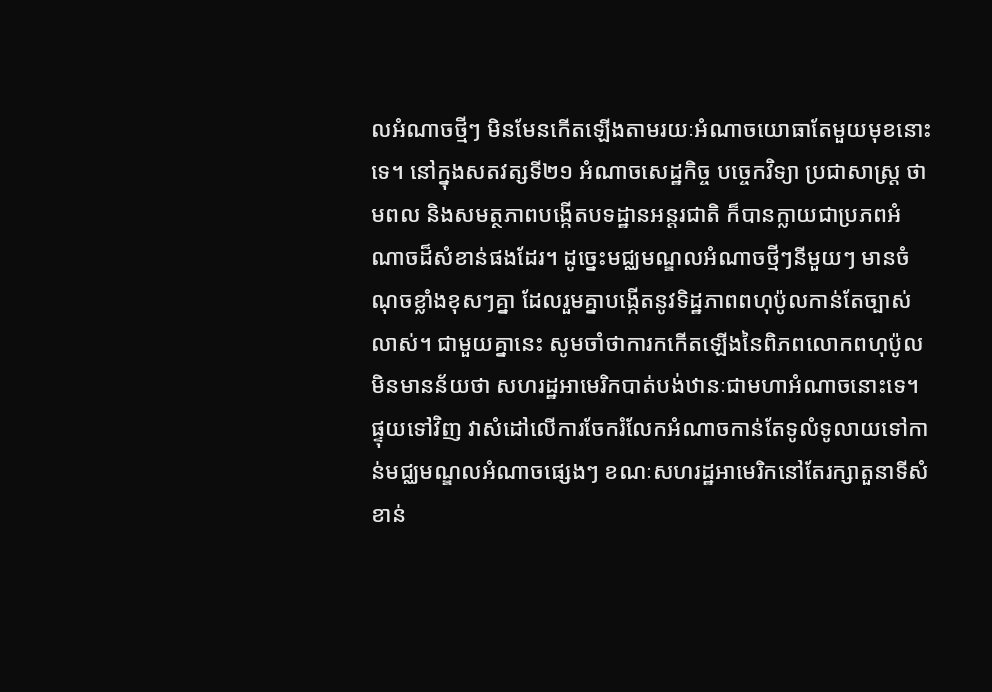លអំណាចថ្មីៗ មិនមែនកើតឡើងតាមរយៈអំណាចយោធាតែមួយមុខនោះទេ។ នៅក្នុងសតវត្សទី២១ អំណាចសេដ្ឋកិច្ច បច្ចេកវិទ្យា ប្រជាសាស្ត្រ ថាមពល និងសមត្ថភាពបង្កើតបទដ្ឋានអន្តរជាតិ ក៏បានក្លាយជាប្រភពអំណាចដ៏សំខាន់ផងដែរ។ ដូច្នេះមជ្ឈមណ្ឌលអំណាចថ្មីៗនីមួយៗ មានចំណុចខ្លាំងខុសៗគ្នា ដែលរួមគ្នាបង្កើតនូវទិដ្ឋភាពពហុប៉ូលកាន់តែច្បាស់លាស់។ ជាមួយគ្នានេះ សូមចាំថាការកកើតឡើងនៃពិភពលោកពហុប៉ូល មិនមានន័យថា សហរដ្ឋអាមេរិកបាត់បង់ឋានៈជាមហាអំណាចនោះទេ។ ផ្ទុយទៅវិញ វាសំដៅលើការចែករំលែកអំណាចកាន់តែទូលំទូលាយទៅកាន់មជ្ឈមណ្ឌលអំណាចផ្សេងៗ ខណៈសហរដ្ឋអាមេរិកនៅតែរក្សាតួនាទីសំខាន់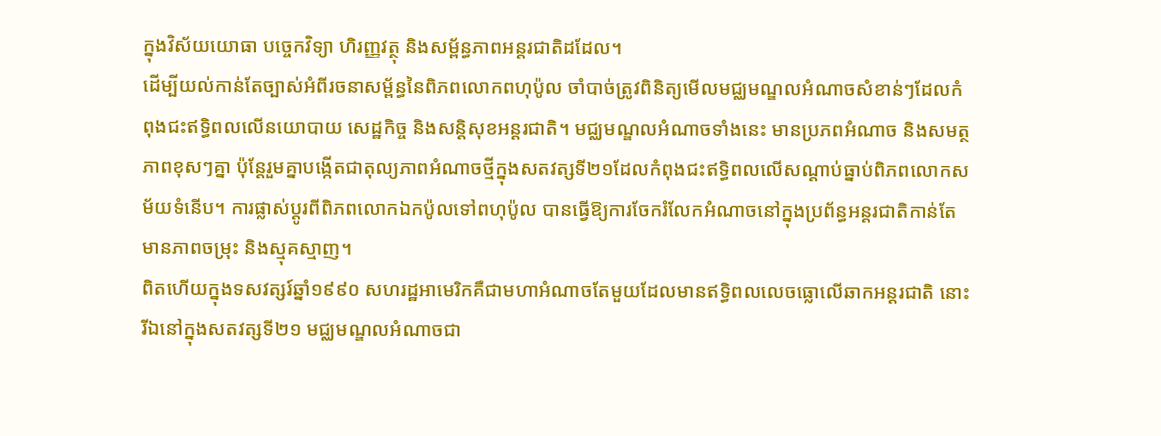ក្នុងវិស័យយោធា បច្ចេកវិទ្យា ហិរញ្ញវត្ថុ និងសម្ព័ន្ធភាពអន្តរជាតិដដែល។
ដើម្បីយល់កាន់តែច្បាស់អំពីរចនាសម្ព័ន្ធនៃពិភពលោកពហុប៉ូល ចាំបាច់ត្រូវពិនិត្យមើលមជ្ឈមណ្ឌលអំណាចសំខាន់ៗដែលកំពុងជះឥទ្ធិពលលើនយោបាយ សេដ្ឋកិច្ច និងសន្តិសុខអន្តរជាតិ។ មជ្ឈមណ្ឌលអំណាចទាំងនេះ មានប្រភពអំណាច និងសមត្ថភាពខុសៗគ្នា ប៉ុន្តែរួមគ្នាបង្កើតជាតុល្យភាពអំណាចថ្មីក្នុងសតវត្សទី២១ដែលកំពុងជះឥទ្ធិពលលើសណ្តាប់ធ្នាប់ពិភពលោកសម័យទំនើប។ ការផ្លាស់ប្តូរពីពិភពលោកឯកប៉ូលទៅពហុប៉ូល បានធ្វើឱ្យការចែករំលែកអំណាចនៅក្នុងប្រព័ន្ធអន្តរជាតិកាន់តែមានភាពចម្រុះ និងស្មុគស្មាញ។
ពិតហើយក្នុងទសវត្សរ៍ឆ្នាំ១៩៩០ សហរដ្ឋអាមេរិកគឺជាមហាអំណាចតែមួយដែលមានឥទ្ធិពលលេចធ្លោលើឆាកអន្តរជាតិ នោះ រីឯនៅក្នុងសតវត្សទី២១ មជ្ឈមណ្ឌលអំណាចជា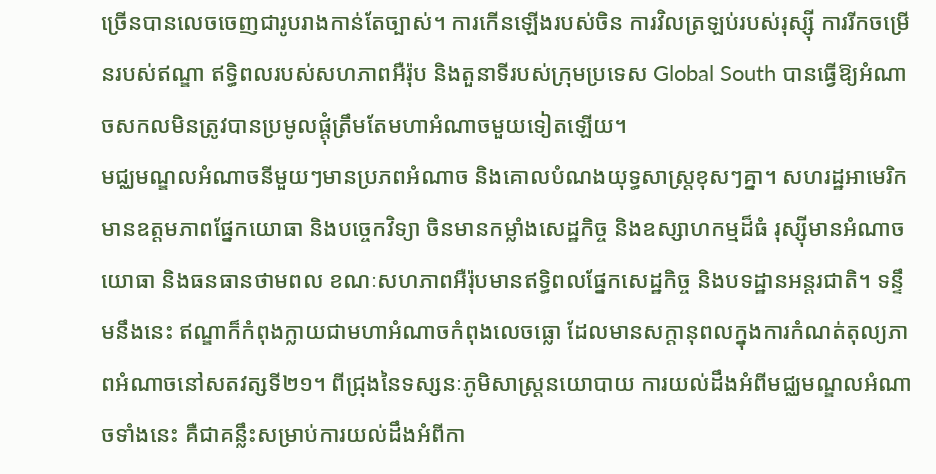ច្រើនបានលេចចេញជារូបរាងកាន់តែច្បាស់។ ការកើនឡើងរបស់ចិន ការវិលត្រឡប់របស់រុស្ស៊ី ការរីកចម្រើនរបស់ឥណ្ឌា ឥទ្ធិពលរបស់សហភាពអឺរ៉ុប និងតួនាទីរបស់ក្រុមប្រទេស Global South បានធ្វើឱ្យអំណាចសកលមិនត្រូវបានប្រមូលផ្តុំត្រឹមតែមហាអំណាចមួយទៀតឡើយ។
មជ្ឈមណ្ឌលអំណាចនីមួយៗមានប្រភពអំណាច និងគោលបំណងយុទ្ធសាស្ត្រខុសៗគ្នា។ សហរដ្ឋអាមេរិកមានឧត្តមភាពផ្នែកយោធា និងបច្ចេកវិទ្យា ចិនមានកម្លាំងសេដ្ឋកិច្ច និងឧស្សាហកម្មដ៏ធំ រុស្ស៊ីមានអំណាចយោធា និងធនធានថាមពល ខណៈសហភាពអឺរ៉ុបមានឥទ្ធិពលផ្នែកសេដ្ឋកិច្ច និងបទដ្ឋានអន្តរជាតិ។ ទន្ទឹមនឹងនេះ ឥណ្ឌាក៏កំពុងក្លាយជាមហាអំណាចកំពុងលេចធ្លោ ដែលមានសក្តានុពលក្នុងការកំណត់តុល្យភាពអំណាចនៅសតវត្សទី២១។ ពីជ្រុងនៃទស្សនៈភូមិសាស្ត្រនយោបាយ ការយល់ដឹងអំពីមជ្ឈមណ្ឌលអំណាចទាំងនេះ គឺជាគន្លឹះសម្រាប់ការយល់ដឹងអំពីកា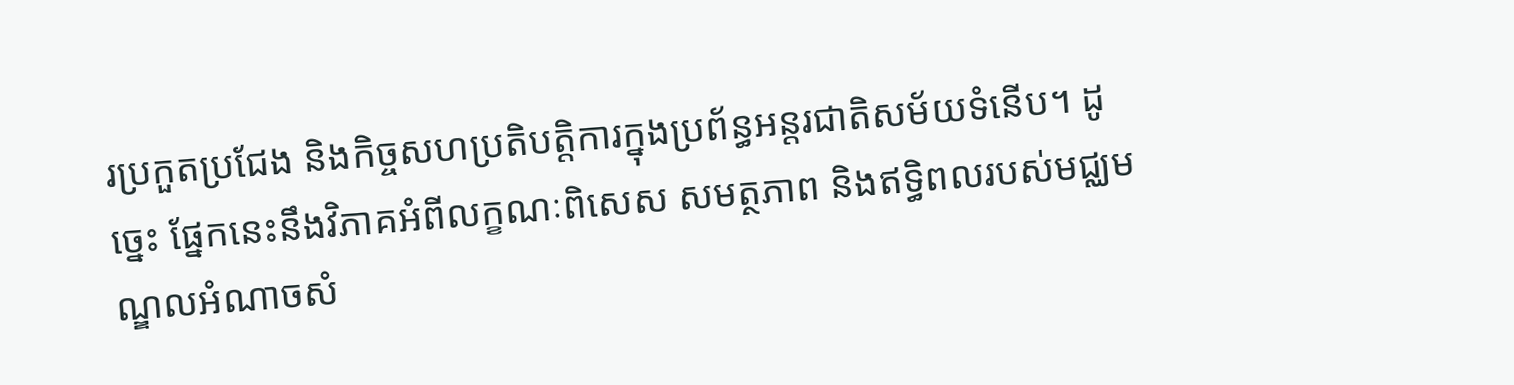រប្រកួតប្រជែង និងកិច្ចសហប្រតិបត្តិការក្នុងប្រព័ន្ធអន្តរជាតិសម័យទំនើប។ ដូច្នេះ ផ្នែកនេះនឹងវិភាគអំពីលក្ខណៈពិសេស សមត្ថភាព និងឥទ្ធិពលរបស់មជ្ឈមណ្ឌលអំណាចសំ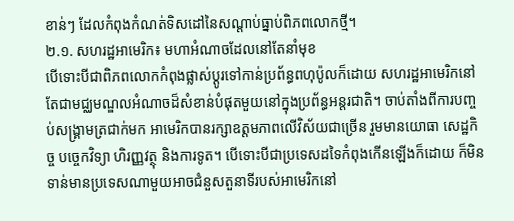ខាន់ៗ ដែលកំពុងកំណត់ទិសដៅនៃសណ្តាប់ធ្នាប់ពិភពលោកថ្មី។
២.១. សហរដ្ឋអាមេរិក៖ មហាអំណាចដែលនៅតែនាំមុខ
បើទោះបីជាពិភពលោកកំពុងផ្លាស់ប្តូរទៅកាន់ប្រព័ន្ធពហុប៉ូលក៏ដោយ សហរដ្ឋអាមេរិកនៅតែជាមជ្ឈមណ្ឌលអំណាចដ៏សំខាន់បំផុតមួយនៅក្នុងប្រព័ន្ធអន្តរជាតិ។ ចាប់តាំងពីការបញ្ចប់សង្គ្រាមត្រជាក់មក អាមេរិកបានរក្សាឧត្តមភាពលើវិស័យជាច្រើន រួមមានយោធា សេដ្ឋកិច្ច បច្ចេកវិទ្យា ហិរញ្ញវត្ថុ និងការទូត។ បើទោះបីជាប្រទេសដទៃកំពុងកើនឡើងក៏ដោយ ក៏មិនទាន់មានប្រទេសណាមួយអាចជំនួសតួនាទីរបស់អាមេរិកនៅ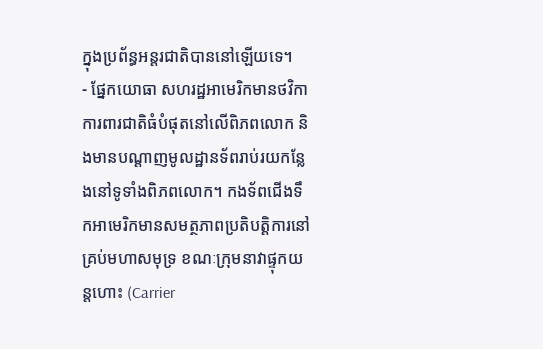ក្នុងប្រព័ន្ធអន្តរជាតិបាននៅឡើយទេ។
- ផ្នែកយោធា សហរដ្ឋអាមេរិកមានថវិកាការពារជាតិធំបំផុតនៅលើពិភពលោក និងមានបណ្តាញមូលដ្ឋានទ័ពរាប់រយកន្លែងនៅទូទាំងពិភពលោក។ កងទ័ពជើងទឹកអាមេរិកមានសមត្ថភាពប្រតិបត្តិការនៅគ្រប់មហាសមុទ្រ ខណៈក្រុមនាវាផ្ទុកយន្តហោះ (Carrier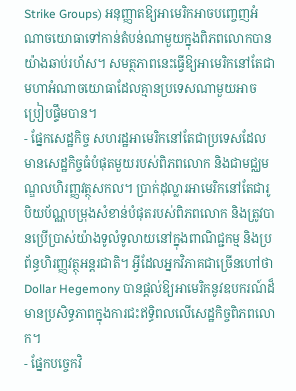Strike Groups) អនុញ្ញាតឱ្យអាមេរិកអាចបញ្ចេញអំណាចយោធាទៅកាន់តំបន់ណាមួយក្នុងពិភពលោកបានយ៉ាងឆាប់រហ័ស។ សមត្ថភាពនេះធ្វើឱ្យអាមេរិកនៅតែជាមហាអំណាចយោធាដែលគ្មានប្រទេសណាមួយអាចប្រៀបផ្ទឹមបាន។
- ផ្នែកសេដ្ឋកិច្ច សហរដ្ឋអាមេរិកនៅតែជាប្រទេសដែលមានសេដ្ឋកិច្ចធំបំផុតមួយរបស់ពិភពលោក និងជាមជ្ឈមណ្ឌលហិរញ្ញវត្ថុសកល។ ប្រាក់ដុល្លារអាមេរិកនៅតែជារូបិយប័ណ្ណបម្រុងសំខាន់បំផុតរបស់ពិភពលោក និងត្រូវបានប្រើប្រាស់យ៉ាងទូលំទូលាយនៅក្នុងពាណិជ្ជកម្ម និងប្រព័ន្ធហិរញ្ញវត្ថុអន្តរជាតិ។ អ្វីដែលអ្នកវិភាគជាច្រើនហៅថា Dollar Hegemony បានផ្តល់ឱ្យអាមេរិកនូវឧបករណ៍ដ៏មានប្រសិទ្ធភាពក្នុងការជះឥទ្ធិពលលើសេដ្ឋកិច្ចពិភពលោក។
- ផ្នែកបច្ចេកវិ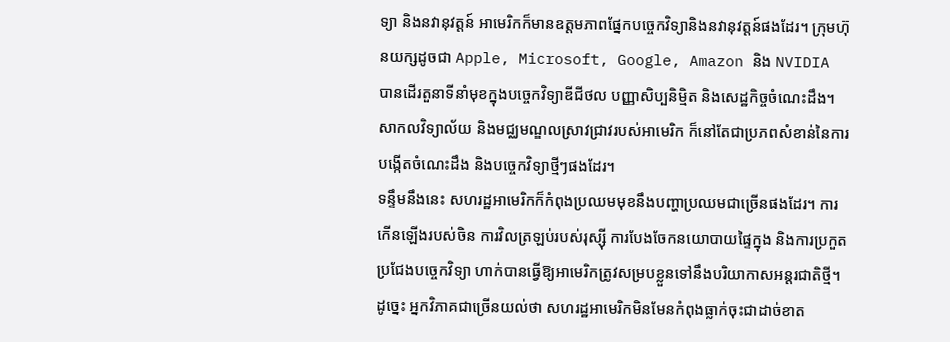ទ្យា និងនវានុវត្តន៍ អាមេរិកក៏មានឧត្តមភាពផ្នែកបច្ចេកវិទ្យានិងនវានុវត្តន៍ផងដែរ។ ក្រុមហ៊ុនយក្សដូចជា Apple, Microsoft, Google, Amazon និង NVIDIA បានដើរតួនាទីនាំមុខក្នុងបច្ចេកវិទ្យាឌីជីថល បញ្ញាសិប្បនិម្មិត និងសេដ្ឋកិច្ចចំណេះដឹង។ សាកលវិទ្យាល័យ និងមជ្ឈមណ្ឌលស្រាវជ្រាវរបស់អាមេរិក ក៏នៅតែជាប្រភពសំខាន់នៃការបង្កើតចំណេះដឹង និងបច្ចេកវិទ្យាថ្មីៗផងដែរ។
ទន្ទឹមនឹងនេះ សហរដ្ឋអាមេរិកក៏កំពុងប្រឈមមុខនឹងបញ្ហាប្រឈមជាច្រើនផងដែរ។ ការកើនឡើងរបស់ចិន ការវិលត្រឡប់របស់រុស្ស៊ី ការបែងចែកនយោបាយផ្ទៃក្នុង និងការប្រកួតប្រជែងបច្ចេកវិទ្យា ហាក់បានធ្វើឱ្យអាមេរិកត្រូវសម្របខ្លួនទៅនឹងបរិយាកាសអន្តរជាតិថ្មី។ ដូច្នេះ អ្នកវិភាគជាច្រើនយល់ថា សហរដ្ឋអាមេរិកមិនមែនកំពុងធ្លាក់ចុះជាដាច់ខាត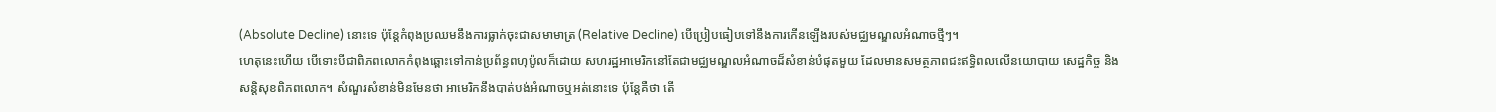(Absolute Decline) នោះទេ ប៉ុន្តែកំពុងប្រឈមនឹងការធ្លាក់ចុះជាសមាមាត្រ (Relative Decline) បើប្រៀបធៀបទៅនឹងការកើនឡើងរបស់មជ្ឈមណ្ឌលអំណាចថ្មីៗ។
ហេតុនេះហើយ បើទោះបីជាពិភពលោកកំពុងឆ្ពោះទៅកាន់ប្រព័ន្ធពហុប៉ូលក៏ដោយ សហរដ្ឋអាមេរិកនៅតែជាមជ្ឈមណ្ឌលអំណាចដ៏សំខាន់បំផុតមួយ ដែលមានសមត្ថភាពជះឥទ្ធិពលលើនយោបាយ សេដ្ឋកិច្ច និងសន្តិសុខពិភពលោក។ សំណួរសំខាន់មិនមែនថា អាមេរិកនឹងបាត់បង់អំណាចឬអត់នោះទេ ប៉ុន្តែគឺថា តើ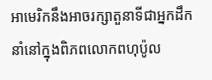អាមេរិកនឹងអាចរក្សាតួនាទីជាអ្នកដឹកនាំនៅក្នុងពិភពលោកពហុប៉ូល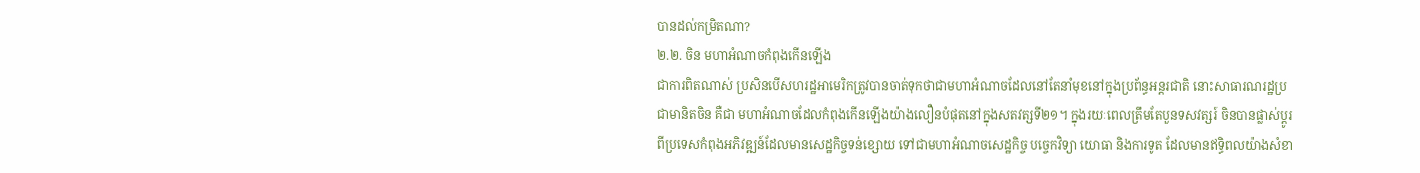បានដល់កម្រិតណា?
២.២. ចិន មហាអំណាចកំពុងកើនឡើង
ជាការពិតណាស់ ប្រសិនបើសហរដ្ឋអាមេរិកត្រូវបានចាត់ទុកថាជាមហាអំណាចដែលនៅតែនាំមុខនៅក្នុងប្រព័ន្ធអន្តរជាតិ នោះសាធារណរដ្ឋប្រជាមានិតចិន គឺជា មហាអំណាចដែលកំពុងកើនឡើងយ៉ាងលឿនបំផុតនៅក្នុងសតវត្សទី២១។ ក្នុងរយៈពេលត្រឹមតែបួនទសវត្សរ៍ ចិនបានផ្លាស់ប្តូរពីប្រទេសកំពុងអភិវឌ្ឍន៍ដែលមានសេដ្ឋកិច្ចទន់ខ្សោយ ទៅជាមហាអំណាចសេដ្ឋកិច្ច បច្ចេកវិទ្យា យោធា និងការទូត ដែលមានឥទ្ធិពលយ៉ាងសំខា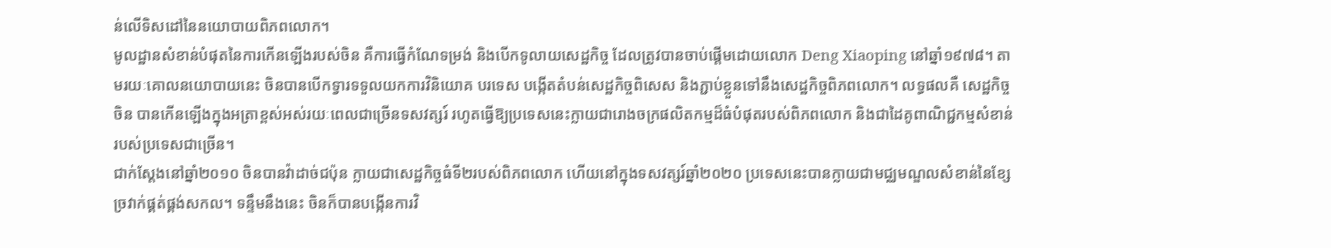ន់លើទិសដៅនៃនយោបាយពិភពលោក។
មូលដ្ឋានសំខាន់បំផុតនៃការកើនឡើងរបស់ចិន គឺការធ្វើកំណែទម្រង់ និងបើកទូលាយសេដ្ឋកិច្ច ដែលត្រូវបានចាប់ផ្តើមដោយលោក Deng Xiaoping នៅឆ្នាំ១៩៧៨។ តាមរយៈគោលនយោបាយនេះ ចិនបានបើកទ្វារទទួលយកការវិនិយោគ បរទេស បង្កើតតំបន់សេដ្ឋកិច្ចពិសេស និងភ្ជាប់ខ្លួនទៅនឹងសេដ្ឋកិច្ចពិភពលោក។ លទ្ធផលគឺ សេដ្ឋកិច្ចចិន បានកើនឡើងក្នុងអត្រាខ្ពស់អស់រយៈពេលជាច្រើនទសវត្សរ៍ រហូតធ្វើឱ្យប្រទេសនេះក្លាយជារោងចក្រផលិតកម្មដ៏ធំបំផុតរបស់ពិភពលោក និងជាដៃគូពាណិជ្ជកម្មសំខាន់របស់ប្រទេសជាច្រើន។
ជាក់ស្តែងនៅឆ្នាំ២០១០ ចិនបានវ៉ាដាច់ជប៉ុន ក្លាយជាសេដ្ឋកិច្ចធំទី២របស់ពិភពលោក ហើយនៅក្នុងទសវត្សរ៍ឆ្នាំ២០២០ ប្រទេសនេះបានក្លាយជាមជ្ឈមណ្ឌលសំខាន់នៃខ្សែច្រវាក់ផ្គត់ផ្គង់សកល។ ទន្ទឹមនឹងនេះ ចិនក៏បានបង្កើនការវិ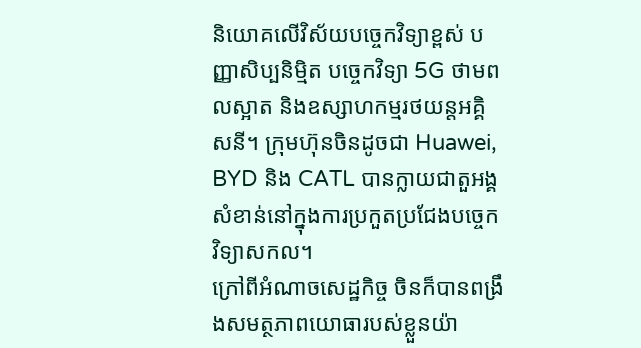និយោគលើវិស័យបច្ចេកវិទ្យាខ្ពស់ បញ្ញាសិប្បនិម្មិត បច្ចេកវិទ្យា 5G ថាមពលស្អាត និងឧស្សាហកម្មរថយន្តអគ្គិសនី។ ក្រុមហ៊ុនចិនដូចជា Huawei, BYD និង CATL បានក្លាយជាតួអង្គសំខាន់នៅក្នុងការប្រកួតប្រជែងបច្ចេកវិទ្យាសកល។
ក្រៅពីអំណាចសេដ្ឋកិច្ច ចិនក៏បានពង្រឹងសមត្ថភាពយោធារបស់ខ្លួនយ៉ា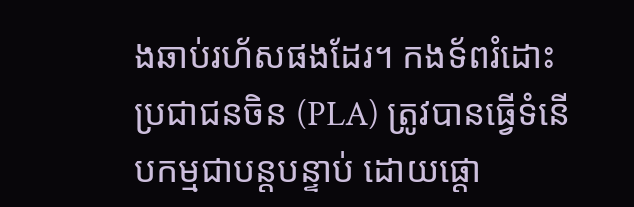ងឆាប់រហ័សផងដែរ។ កងទ័ពរំដោះប្រជាជនចិន (PLA) ត្រូវបានធ្វើទំនើបកម្មជាបន្តបន្ទាប់ ដោយផ្តោ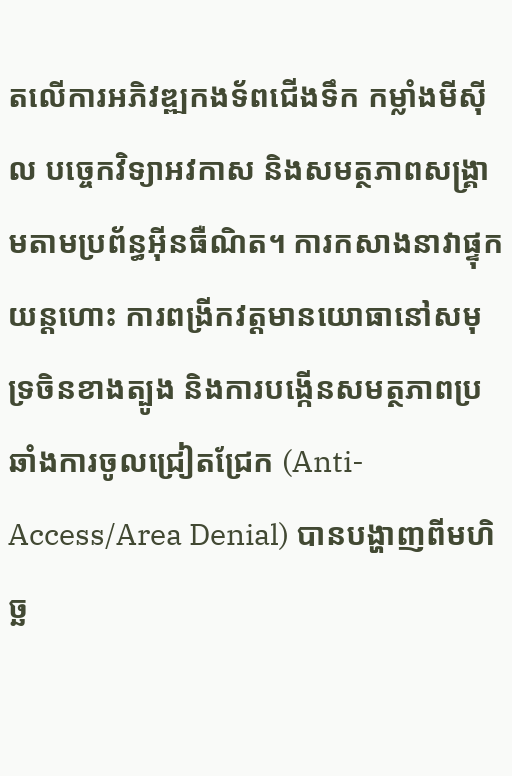តលើការអភិវឌ្ឍកងទ័ពជើងទឹក កម្លាំងមីស៊ីល បច្ចេកវិទ្យាអវកាស និងសមត្ថភាពសង្គ្រាមតាមប្រព័ន្ធអ៊ីនធឺណិត។ ការកសាងនាវាផ្ទុកយន្តហោះ ការពង្រីកវត្តមានយោធានៅសមុទ្រចិនខាងត្បូង និងការបង្កើនសមត្ថភាពប្រឆាំងការចូលជ្រៀតជ្រែក (Anti-Access/Area Denial) បានបង្ហាញពីមហិច្ឆ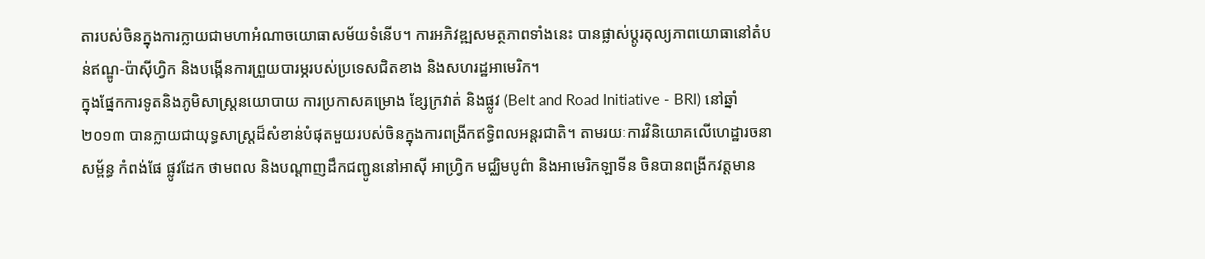តារបស់ចិនក្នុងការក្លាយជាមហាអំណាចយោធាសម័យទំនើប។ ការអភិវឌ្ឍសមត្ថភាពទាំងនេះ បានផ្លាស់ប្តូរតុល្យភាពយោធានៅតំបន់ឥណ្ឌូ-ប៉ាស៊ីហ្វិក និងបង្កើនការព្រួយបារម្ភរបស់ប្រទេសជិតខាង និងសហរដ្ឋអាមេរិក។
ក្នុងផ្នែកការទូតនិងភូមិសាស្ត្រនយោបាយ ការប្រកាសគម្រោង ខ្សែក្រវាត់ និងផ្លូវ (Belt and Road Initiative - BRI) នៅឆ្នាំ២០១៣ បានក្លាយជាយុទ្ធសាស្ត្រដ៏សំខាន់បំផុតមួយរបស់ចិនក្នុងការពង្រីកឥទ្ធិពលអន្តរជាតិ។ តាមរយៈការវិនិយោគលើហេដ្ឋារចនាសម្ព័ន្ធ កំពង់ផែ ផ្លូវដែក ថាមពល និងបណ្តាញដឹកជញ្ជូននៅអាស៊ី អាហ្វ្រិក មជ្ឈិមបូព៌ា និងអាមេរិកឡាទីន ចិនបានពង្រីកវត្តមាន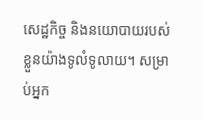សេដ្ឋកិច្ច និងនយោបាយរបស់ខ្លួនយ៉ាងទូលំទូលាយ។ សម្រាប់អ្នក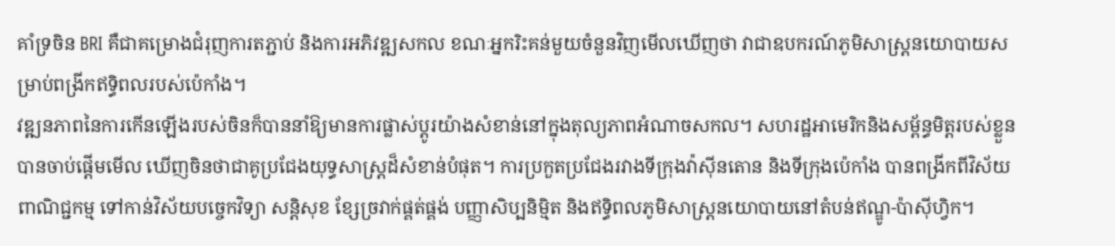គាំទ្រចិន BRI គឺជាគម្រោងជំរុញការតភ្ជាប់ និងការអភិវឌ្ឍសកល ខណៈអ្នករិះគន់មួយចំនួនវិញមើលឃើញថា វាជាឧបករណ៍ភូមិសាស្ត្រនយោបាយសម្រាប់ពង្រីកឥទ្ធិពលរបស់ប៉េកាំង។
វឌ្ឍនភាពនៃការកើនឡើងរបស់ចិនក៏បាននាំឱ្យមានការផ្លាស់ប្តូរយ៉ាងសំខាន់នៅក្នុងតុល្យភាពអំណាចសកល។ សហរដ្ឋអាមេរិកនិងសម្ព័ន្ធមិត្តរបស់ខ្លួនបានចាប់ផ្តើមមើល ឃើញចិនថាជាគូប្រជែងយុទ្ធសាស្ត្រដ៏សំខាន់បំផុត។ ការប្រកួតប្រជែងរវាងទីក្រុងវ៉ាស៊ីនតោន និងទីក្រុងប៉េកាំង បានពង្រីកពីវិស័យពាណិជ្ជកម្ម ទៅកាន់វិស័យបច្ចេកវិទ្យា សន្តិសុខ ខ្សែច្រវាក់ផ្គត់ផ្គង់ បញ្ញាសិប្បនិម្មិត និងឥទ្ធិពលភូមិសាស្ត្រនយោបាយនៅតំបន់ឥណ្ឌូ-ប៉ាស៊ីហ្វិក។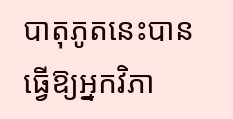បាតុភូតនេះបានធ្វើឱ្យអ្នកវិភា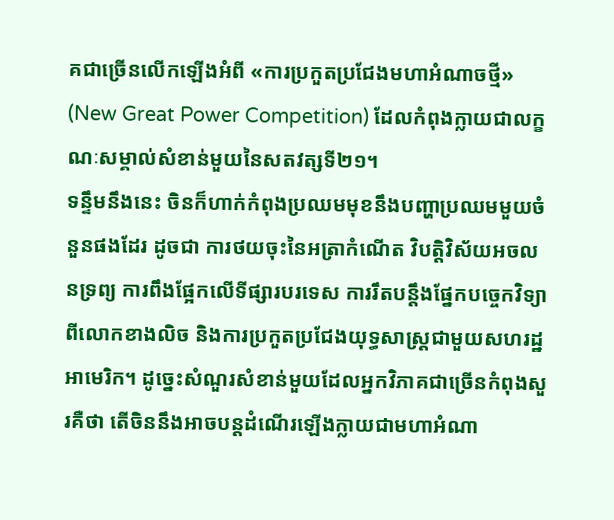គជាច្រើនលើកឡើងអំពី «ការប្រកួតប្រជែងមហាអំណាចថ្មី» (New Great Power Competition) ដែលកំពុងក្លាយជាលក្ខណៈសម្គាល់សំខាន់មួយនៃសតវត្សទី២១។
ទន្ទឹមនឹងនេះ ចិនក៏ហាក់កំពុងប្រឈមមុខនឹងបញ្ហាប្រឈមមួយចំនួនផងដែរ ដូចជា ការថយចុះនៃអត្រាកំណើត វិបត្តិវិស័យអចលនទ្រព្យ ការពឹងផ្អែកលើទីផ្សារបរទេស ការរឹតបន្តឹងផ្នែកបច្ចេកវិទ្យាពីលោកខាងលិច និងការប្រកួតប្រជែងយុទ្ធសាស្ត្រជាមួយសហរដ្ឋអាមេរិក។ ដូច្នេះសំណួរសំខាន់មួយដែលអ្នកវិភាគជាច្រើនកំពុងសួរគឺថា តើចិននឹងអាចបន្តដំណើរឡើងក្លាយជាមហាអំណា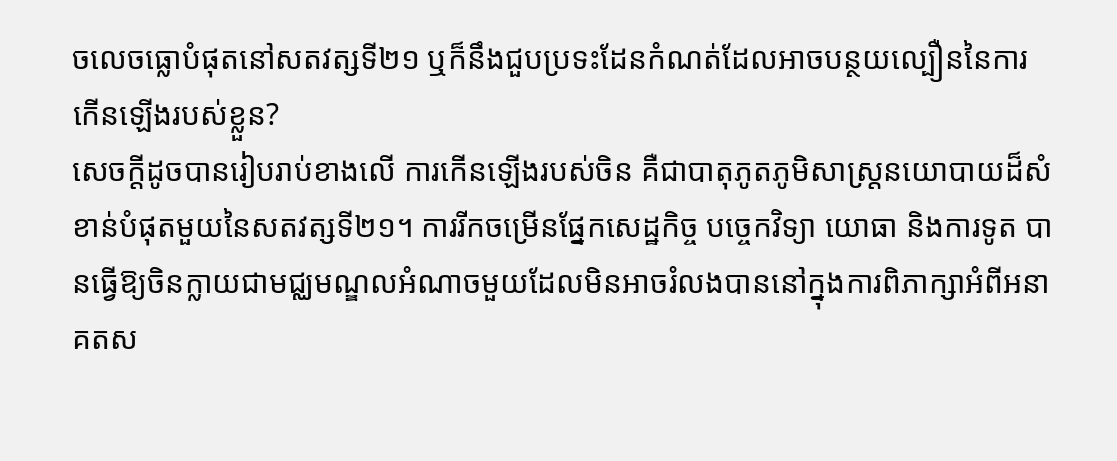ចលេចធ្លោបំផុតនៅសតវត្សទី២១ ឬក៏នឹងជួបប្រទះដែនកំណត់ដែលអាចបន្ថយល្បឿននៃការកើនឡើងរបស់ខ្លួន?
សេចក្តីដូចបានរៀបរាប់ខាងលើ ការកើនឡើងរបស់ចិន គឺជាបាតុភូតភូមិសាស្ត្រនយោបាយដ៏សំខាន់បំផុតមួយនៃសតវត្សទី២១។ ការរីកចម្រើនផ្នែកសេដ្ឋកិច្ច បច្ចេកវិទ្យា យោធា និងការទូត បានធ្វើឱ្យចិនក្លាយជាមជ្ឈមណ្ឌលអំណាចមួយដែលមិនអាចរំលងបាននៅក្នុងការពិភាក្សាអំពីអនាគតស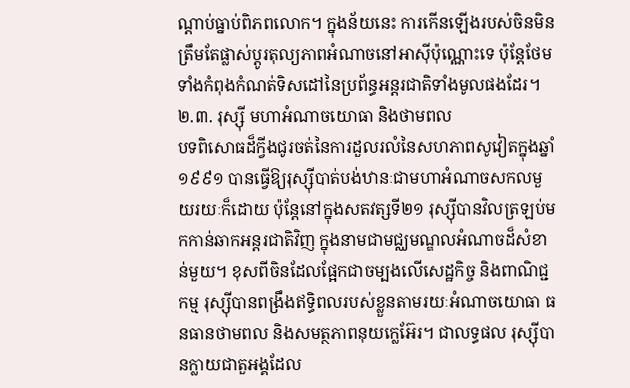ណ្តាប់ធ្នាប់ពិភពលោក។ ក្នុងន័យនេះ ការកើនឡើងរបស់ចិនមិនត្រឹមតែផ្លាស់ប្តូរតុល្យភាពអំណាចនៅអាស៊ីប៉ុណ្ណោះទេ ប៉ុន្តែថែមទាំងកំពុងកំណត់ទិសដៅនៃប្រព័ន្ធអន្តរជាតិទាំងមូលផងដែរ។
២.៣. រុស្ស៊ី មហាអំណាចយោធា និងថាមពល
បទពិសោធដ៏ក្វីងជូរចត់នៃការដួលរលំនៃសហភាពសូវៀតក្នុងឆ្នាំ១៩៩១ បានធ្វើឱ្យរុស្ស៊ីបាត់បង់ឋានៈជាមហាអំណាចសកលមួយរយៈក៏ដោយ ប៉ុន្តែនៅក្នុងសតវត្សទី២១ រុស្ស៊ីបានវិលត្រឡប់មកកាន់ឆាកអន្តរជាតិវិញ ក្នុងនាមជាមជ្ឈមណ្ឌលអំណាចដ៏សំខាន់មួយ។ ខុសពីចិនដែលផ្អែកជាចម្បងលើសេដ្ឋកិច្ច និងពាណិជ្ជកម្ម រុស្ស៊ីបានពង្រឹងឥទ្ធិពលរបស់ខ្លួនតាមរយៈអំណាចយោធា ធនធានថាមពល និងសមត្ថភាពនុយក្លេអ៊ែរ។ ជាលទ្ធផល រុស្ស៊ីបានក្លាយជាតួអង្គដែល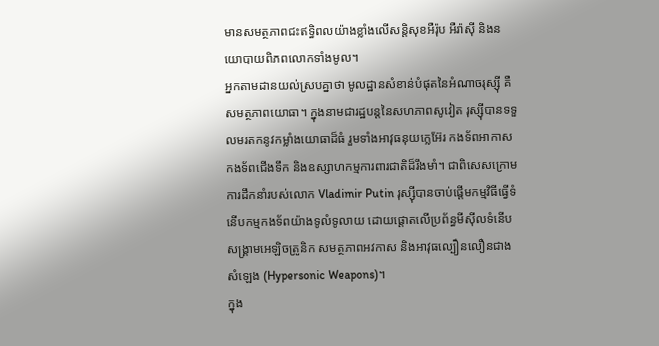មានសមត្ថភាពជះឥទ្ធិពលយ៉ាងខ្លាំងលើសន្តិសុខអឺរ៉ុប អឺរ៉ាស៊ី និងនយោបាយពិភពលោកទាំងមូល។
អ្នកតាមដានយល់ស្របគ្នាថា មូលដ្ឋានសំខាន់បំផុតនៃអំណាចរុស្ស៊ី គឺសមត្ថភាពយោធា។ ក្នុងនាមជារដ្ឋបន្តនៃសហភាពសូវៀត រុស្ស៊ីបានទទួលមរតកនូវកម្លាំងយោធាដ៏ធំ រួមទាំងអាវុធនុយក្លេអ៊ែរ កងទ័ពអាកាស កងទ័ពជើងទឹក និងឧស្សាហកម្មការពារជាតិដ៏រឹងមាំ។ ជាពិសេសក្រោមការដឹកនាំរបស់លោក Vladimir Putin រុស្ស៊ីបានចាប់ផ្តើមកម្មវិធីធ្វើទំនើបកម្មកងទ័ពយ៉ាងទូលំទូលាយ ដោយផ្តោតលើប្រព័ន្ធមីស៊ីលទំនើប សង្គ្រាមអេឡិចត្រូនិក សមត្ថភាពអវកាស និងអាវុធល្បឿនលឿនជាងសំឡេង (Hypersonic Weapons)។
ក្នុង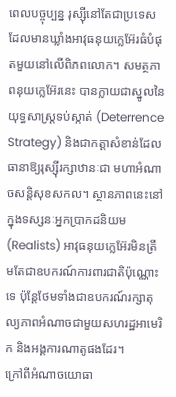ពេលបច្ចុប្បន្ន រុស្ស៊ីនៅតែជាប្រទេសដែលមានឃ្លាំងអាវុធនុយក្លេអ៊ែរធំបំផុតមួយនៅលើពិភពលោក។ សមត្ថភាពនុយក្លេអ៊ែរនេះ បានក្លាយជាស្នូលនៃយុទ្ធសាស្ត្រទប់ស្កាត់ (Deterrence Strategy) និងជាកត្តាសំខាន់ដែលធានាឱ្យរុស្ស៊ីរក្សាឋានៈជា មហាអំណាចសន្តិសុខសកល។ ស្ថានភាពនេះនៅក្នុងទស្សនៈអ្នកប្រាកដនិយម (Realists) អាវុធនុយក្លេអ៊ែរមិនត្រឹមតែជាឧបករណ៍ការពារជាតិប៉ុណ្ណោះទេ ប៉ុន្តែថែមទាំងជាឧបករណ៍រក្សាតុល្យភាពអំណាចជាមួយសហរដ្ឋអាមេរិក និងអង្គការណាតូផងដែរ។
ក្រៅពីអំណាចយោធា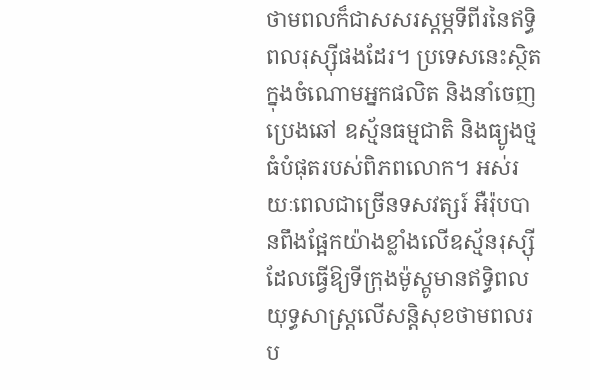ថាមពលក៏ជាសសរស្តម្ភទីពីរនៃឥទ្ធិពលរុស្ស៊ីផងដែរ។ ប្រទេសនេះស្ថិតក្នុងចំណោមអ្នកផលិត និងនាំចេញប្រេងឆៅ ឧស្ម័នធម្មជាតិ និងធ្យូងថ្មធំបំផុតរបស់ពិភពលោក។ អស់រយៈពេលជាច្រើនទសវត្សរ៍ អឺរ៉ុបបានពឹងផ្អែកយ៉ាងខ្លាំងលើឧស្ម័នរុស្ស៊ី ដែលធ្វើឱ្យទីក្រុងម៉ូស្គូមានឥទ្ធិពលយុទ្ធសាស្ត្រលើសន្តិសុខថាមពលរប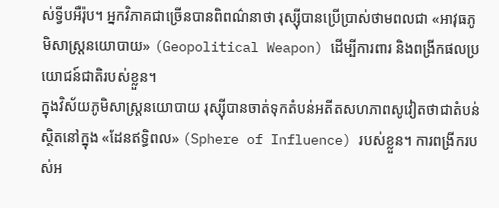ស់ទ្វីបអឺរ៉ុប។ អ្នកវិភាគជាច្រើនបានពិពណ៌នាថា រុស្ស៊ីបានប្រើប្រាស់ថាមពលជា «អាវុធភូមិសាស្ត្រនយោបាយ» (Geopolitical Weapon) ដើម្បីការពារ និងពង្រីកផលប្រយោជន៍ជាតិរបស់ខ្លួន។
ក្នុងវិស័យភូមិសាស្ត្រនយោបាយ រុស្ស៊ីបានចាត់ទុកតំបន់អតីតសហភាពសូវៀតថាជាតំបន់ស្ថិតនៅក្នុង «ដែនឥទ្ធិពល» (Sphere of Influence) របស់ខ្លួន។ ការពង្រីករបស់អ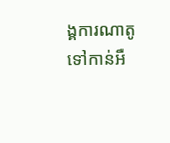ង្គការណាតូទៅកាន់អឺ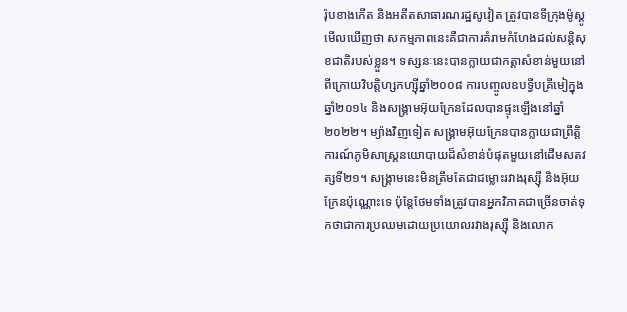រ៉ុបខាងកើត និងអតីតសាធារណរដ្ឋសូវៀត ត្រូវបានទីក្រុងម៉ូស្គូមើលឃើញថា សកម្មភាពនេះគឺជាការគំរាមកំហែងដល់សន្តិសុខជាតិរបស់ខ្លួន។ ទស្សនៈនេះបានក្លាយជាកត្តាសំខាន់មួយនៅពីក្រោយវិបត្តិហ្សកហ្ស៊ីឆ្នាំ២០០៨ ការបញ្ចូលឧបទ្វីបគ្រីមៀក្នុងឆ្នាំ២០១៤ និងសង្គ្រាមអ៊ុយក្រែនដែលបានផ្ទុះឡើងនៅឆ្នាំ២០២២។ ម្យ៉ាងវិញទៀត សង្គ្រាមអ៊ុយក្រែនបានក្លាយជាព្រឹត្តិការណ៍ភូមិសាស្ត្រនយោបាយដ៏សំខាន់បំផុតមួយនៅដើមសតវត្សទី២១។ សង្គ្រាមនេះមិនត្រឹមតែជាជម្លោះរវាងរុស្ស៊ី និងអ៊ុយក្រែនប៉ុណ្ណោះទេ ប៉ុន្តែថែមទាំងត្រូវបានអ្នកវិភាគជាច្រើនចាត់ទុកថាជាការប្រឈមដោយប្រយោលរវាងរុស្ស៊ី និងលោក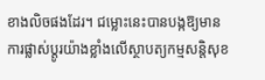ខាងលិចផងដែរ។ ជម្លោះនេះបានបង្កឱ្យមានការផ្លាស់ប្តូរយ៉ាងខ្លាំងលើស្ថាបត្យកម្មសន្តិសុខ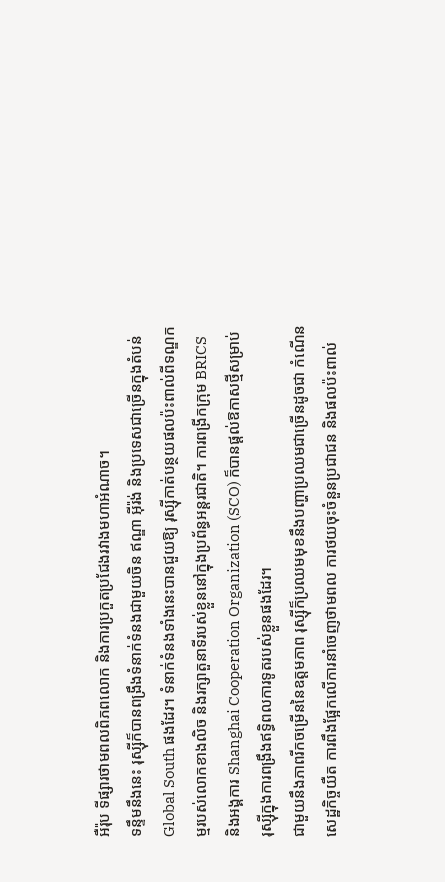អឺរ៉ុប ទីផ្សារថាមពលពិភពលោក និងការប្រកួតប្រជែងរវាងមហាអំណាច។
ទន្ទឹមនឹងនេះ រុស្ស៊ីក៏បានពង្រឹងទំនាក់ទំនងជាមួយចិន ឥណ្ឌា អ៊ីរ៉ង់ និងប្រទេសជាច្រើនក្នុងតំបន់ Global South ផងដែរ។ ទំនាក់ទំនងទាំងនេះបានជួយឱ្យ រុស្ស៊ីកាត់បន្ថយផលប៉ះពាល់ពីទណ្ឌកម្មរបស់លោកខាងលិច និងរក្សាតួនាទីរបស់ខ្លួននៅក្នុងប្រព័ន្ធអន្តរជាតិ។ ការពង្រីកក្រុម BRICS និងអង្គការ Shanghai Cooperation Organization (SCO) ក៏បានផ្តល់ឱកាសថ្មីសម្រាប់រុស្ស៊ីក្នុងការពង្រឹងឥទ្ធិពលការទូតរបស់ខ្លួនផងដែរ។
ជាមួយនឹងភាពរីកចម្រើននៃឧត្តមភាព រុស្ស៊ីក៏ប្រឈមមុខនឹងបញ្ហាប្រឈមជាច្រើនដូចជា កំណើនសេដ្ឋកិច្ចយឺត ការពឹងផ្អែកលើការនាំចេញថាមពល ការថយចុះចំនួនប្រជាជន និងផលប៉ះពាល់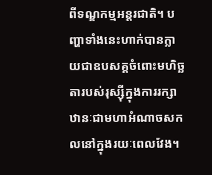ពីទណ្ឌកម្មអន្តរជាតិ។ បញ្ហាទាំងនេះហាក់បានក្លាយជាឧបសគ្គចំពោះមហិច្ឆតារបស់រុស្ស៊ីក្នុងការរក្សាឋានៈជាមហាអំណាចសកលនៅក្នុងរយៈពេលវែង។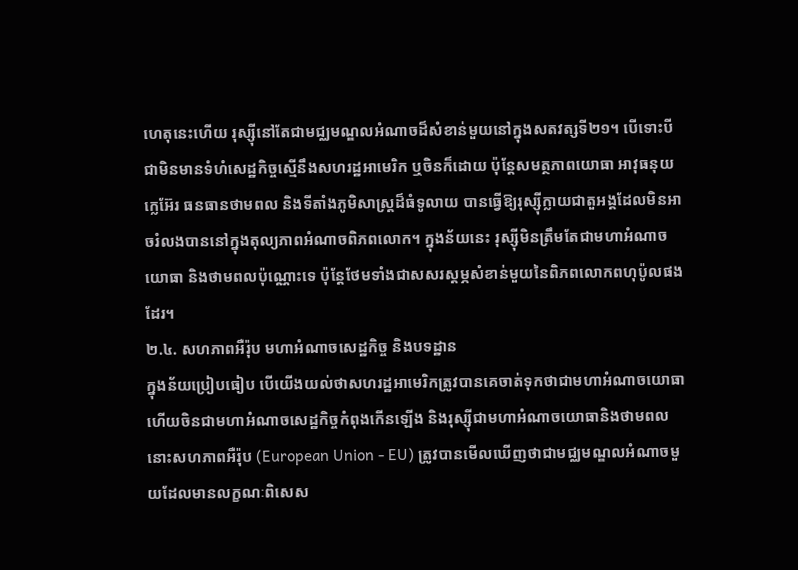ហេតុនេះហើយ រុស្ស៊ីនៅតែជាមជ្ឈមណ្ឌលអំណាចដ៏សំខាន់មួយនៅក្នុងសតវត្សទី២១។ បើទោះបីជាមិនមានទំហំសេដ្ឋកិច្ចស្មើនឹងសហរដ្ឋអាមេរិក ឬចិនក៏ដោយ ប៉ុន្តែសមត្ថភាពយោធា អាវុធនុយក្លេអ៊ែរ ធនធានថាមពល និងទីតាំងភូមិសាស្ត្រដ៏ធំទូលាយ បានធ្វើឱ្យរុស្ស៊ីក្លាយជាតួអង្គដែលមិនអាចរំលងបាននៅក្នុងតុល្យភាពអំណាចពិភពលោក។ ក្នុងន័យនេះ រុស្ស៊ីមិនត្រឹមតែជាមហាអំណាចយោធា និងថាមពលប៉ុណ្ណោះទេ ប៉ុន្តែថែមទាំងជាសសរស្តម្ភសំខាន់មួយនៃពិភពលោកពហុប៉ូលផងដែរ។
២.៤. សហភាពអឺរ៉ុប មហាអំណាចសេដ្ឋកិច្ច និងបទដ្ឋាន
ក្នុងន័យប្រៀបធៀប បើយើងយល់ថាសហរដ្ឋអាមេរិកត្រូវបានគេចាត់ទុកថាជាមហាអំណាចយោធា ហើយចិនជាមហាអំណាចសេដ្ឋកិច្ចកំពុងកើនឡើង និងរុស្ស៊ីជាមហាអំណាចយោធានិងថាមពល នោះសហភាពអឺរ៉ុប (European Union - EU) ត្រូវបានមើលឃើញថាជាមជ្ឈមណ្ឌលអំណាចមួយដែលមានលក្ខណៈពិសេស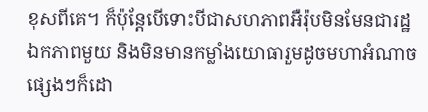ខុសពីគេ។ ក៏ប៉ុន្តែបើទោះបីជាសហភាពអឺរ៉ុបមិនមែនជារដ្ឋឯកភាពមួយ និងមិនមានកម្លាំងយោធារួមដូចមហាអំណាចផ្សេងៗក៏ដោ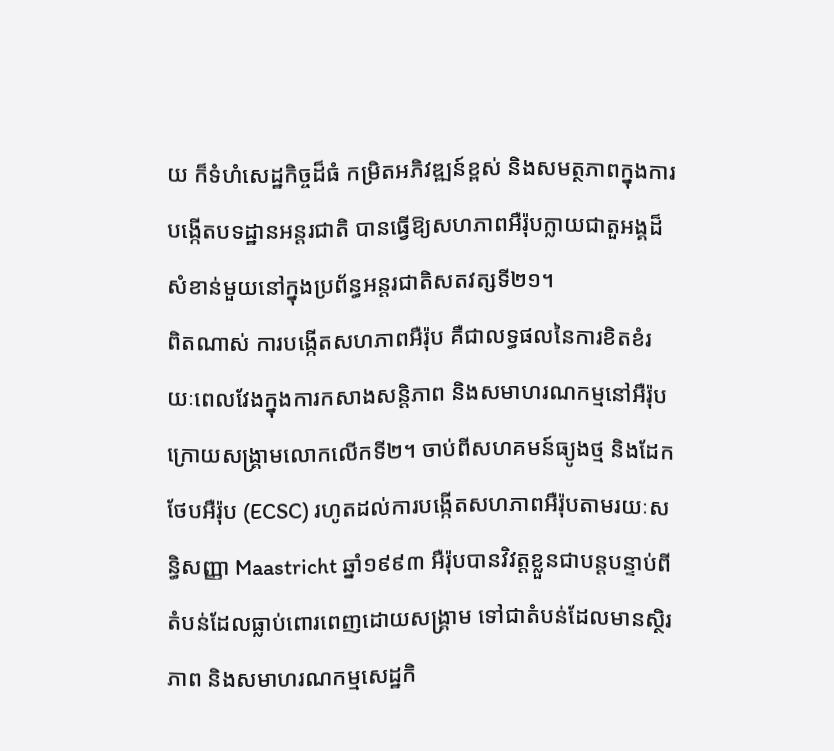យ ក៏ទំហំសេដ្ឋកិច្ចដ៏ធំ កម្រិតអភិវឌ្ឍន៍ខ្ពស់ និងសមត្ថភាពក្នុងការបង្កើតបទដ្ឋានអន្តរជាតិ បានធ្វើឱ្យសហភាពអឺរ៉ុបក្លាយជាតួអង្គដ៏សំខាន់មួយនៅក្នុងប្រព័ន្ធអន្តរជាតិសតវត្សទី២១។
ពិតណាស់ ការបង្កើតសហភាពអឺរ៉ុប គឺជាលទ្ធផលនៃការខិតខំរយៈពេលវែងក្នុងការកសាងសន្តិភាព និងសមាហរណកម្មនៅអឺរ៉ុបក្រោយសង្គ្រាមលោកលើកទី២។ ចាប់ពីសហគមន៍ធ្យូងថ្ម និងដែកថែបអឺរ៉ុប (ECSC) រហូតដល់ការបង្កើតសហភាពអឺរ៉ុបតាមរយៈសន្ធិសញ្ញា Maastricht ឆ្នាំ១៩៩៣ អឺរ៉ុបបានវិវត្តខ្លួនជាបន្តបន្ទាប់ពីតំបន់ដែលធ្លាប់ពោរពេញដោយសង្គ្រាម ទៅជាតំបន់ដែលមានស្ថិរភាព និងសមាហរណកម្មសេដ្ឋកិ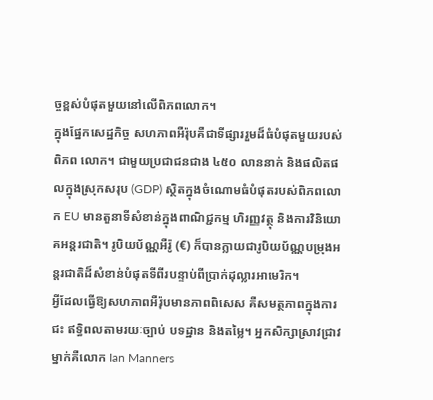ច្ចខ្ពស់បំផុតមួយនៅលើពិភពលោក។
ក្នុងផ្នែកសេដ្ឋកិច្ច សហភាពអឺរ៉ុបគឺជាទីផ្សាររួមដ៏ធំបំផុតមួយរបស់ពិភព លោក។ ជាមួយប្រជាជនជាង ៤៥០ លាននាក់ និងផលិតផលក្នុងស្រុកសរុប (GDP) ស្ថិតក្នុងចំណោមធំបំផុតរបស់ពិភពលោក EU មានតួនាទីសំខាន់ក្នុងពាណិជ្ជកម្ម ហិរញ្ញវត្ថុ និងការវិនិយោគអន្តរជាតិ។ រូបិយប័ណ្ណអឺរ៉ូ (€) ក៏បានក្លាយជារូបិយប័ណ្ណបម្រុងអន្តរជាតិដ៏សំខាន់បំផុតទីពីរបន្ទាប់ពីប្រាក់ដុល្លារអាមេរិក។
អ្វីដែលធ្វើឱ្យសហភាពអឺរ៉ុបមានភាពពិសេស គឺសមត្ថភាពក្នុងការជះ ឥទ្ធិពលតាមរយៈច្បាប់ បទដ្ឋាន និងតម្លៃ។ អ្នកសិក្សាស្រាវជ្រាវម្នាក់គឺលោក Ian Manners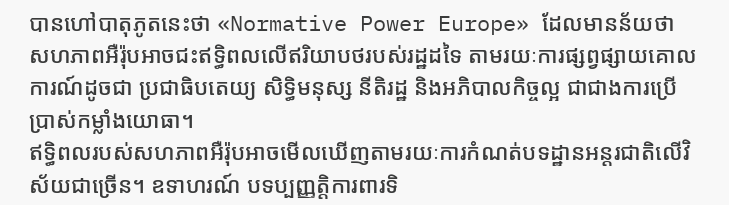បានហៅបាតុភូតនេះថា «Normative Power Europe» ដែលមានន័យថា សហភាពអឺរ៉ុបអាចជះឥទ្ធិពលលើឥរិយាបថរបស់រដ្ឋដទៃ តាមរយៈការផ្សព្វផ្សាយគោលការណ៍ដូចជា ប្រជាធិបតេយ្យ សិទ្ធិមនុស្ស នីតិរដ្ឋ និងអភិបាលកិច្ចល្អ ជាជាងការប្រើប្រាស់កម្លាំងយោធា។
ឥទ្ធិពលរបស់សហភាពអឺរ៉ុបអាចមើលឃើញតាមរយៈការកំណត់បទដ្ឋានអន្តរជាតិលើវិស័យជាច្រើន។ ឧទាហរណ៍ បទប្បញ្ញត្តិការពារទិ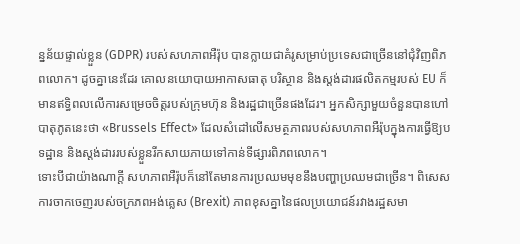ន្នន័យផ្ទាល់ខ្លួន (GDPR) របស់សហភាពអឺរ៉ុប បានក្លាយជាគំរូសម្រាប់ប្រទេសជាច្រើននៅជុំវិញពិភពលោក។ ដូចគ្នានេះដែរ គោលនយោបាយអាកាសធាតុ បរិស្ថាន និងស្តង់ដារផលិតកម្មរបស់ EU ក៏មានឥទ្ធិពលលើការសម្រេចចិត្តរបស់ក្រុមហ៊ុន និងរដ្ឋជាច្រើនផងដែរ។ អ្នកសិក្សាមួយចំនួនបានហៅបាតុភូតនេះថា «Brussels Effect» ដែលសំដៅលើសមត្ថភាពរបស់សហភាពអឺរ៉ុបក្នុងការធ្វើឱ្យបទដ្ឋាន និងស្តង់ដាររបស់ខ្លួនរីកសាយភាយទៅកាន់ទីផ្សារពិភពលោក។
ទោះបីជាយ៉ាងណាក្តី សហភាពអឺរ៉ុបក៏នៅតែមានការប្រឈមមុខនឹងបញ្ហាប្រឈមជាច្រើន។ ពិសេសការចាកចេញរបស់ចក្រភពអង់គ្លេស (Brexit) ភាពខុសគ្នានៃផលប្រយោជន៍រវាងរដ្ឋសមា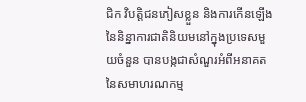ជិក វិបត្តិជនភៀសខ្លួន និងការកើនឡើងនៃនិន្នាការជាតិនិយមនៅក្នុងប្រទេសមួយចំនួន បានបង្កជាសំណួរអំពីអនាគតនៃសមាហរណកម្ម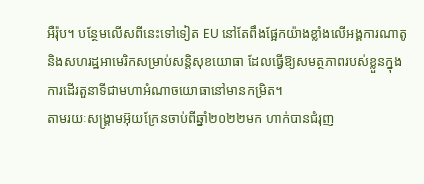អឺរ៉ុប។ បន្ថែមលើសពីនេះទៅទៀត EU នៅតែពឹងផ្អែកយ៉ាងខ្លាំងលើអង្គការណាតូ និងសហរដ្ឋអាមេរិកសម្រាប់សន្តិសុខយោធា ដែលធ្វើឱ្យសមត្ថភាពរបស់ខ្លួនក្នុងការដើរតួនាទីជាមហាអំណាចយោធានៅមានកម្រិត។
តាមរយៈសង្គ្រាមអ៊ុយក្រែនចាប់ពីឆ្នាំ២០២២មក ហាក់បានជំរុញ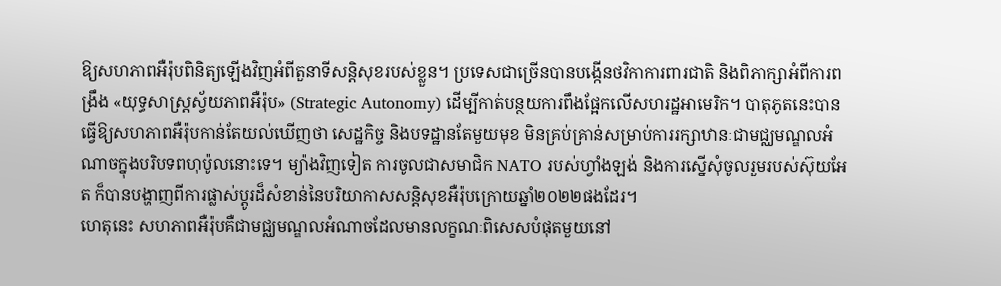ឱ្យសហភាពអឺរ៉ុបពិនិត្យឡើងវិញអំពីតួនាទីសន្តិសុខរបស់ខ្លួន។ ប្រទេសជាច្រើនបានបង្កើនថវិកាការពារជាតិ និងពិភាក្សាអំពីការពង្រឹង «យុទ្ធសាស្ត្រស្វ័យភាពអឺរ៉ុប» (Strategic Autonomy) ដើម្បីកាត់បន្ថយការពឹងផ្អែកលើសហរដ្ឋអាមេរិក។ បាតុភូតនេះបានធ្វើឱ្យសហភាពអឺរ៉ុបកាន់តែយល់ឃើញថា សេដ្ឋកិច្ច និងបទដ្ឋានតែមួយមុខ មិនគ្រប់គ្រាន់សម្រាប់ការរក្សាឋានៈជាមជ្ឈមណ្ឌលអំណាចក្នុងបរិបទពហុប៉ូលនោះទេ។ ម្យ៉ាងវិញទៀត ការចូលជាសមាជិក NATO របស់ហ្វាំងឡង់ និងការស្នើសុំចូលរួមរបស់ស៊ុយអែត ក៏បានបង្ហាញពីការផ្លាស់ប្តូរដ៏សំខាន់នៃបរិយាកាសសន្តិសុខអឺរ៉ុបក្រោយឆ្នាំ២០២២ផងដែរ។
ហេតុនេះ សហភាពអឺរ៉ុបគឺជាមជ្ឈមណ្ឌលអំណាចដែលមានលក្ខណៈពិសេសបំផុតមួយនៅ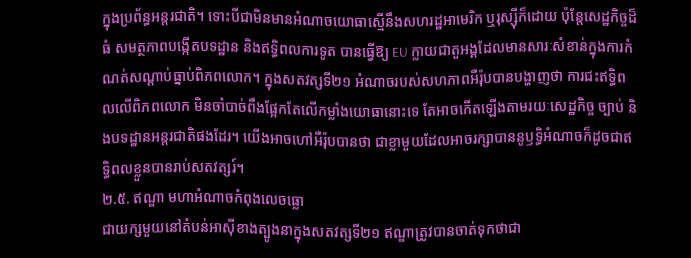ក្នុងប្រព័ន្ធអន្តរជាតិ។ ទោះបីជាមិនមានអំណាចយោធាស្មើនឹងសហរដ្ឋអាមេរិក ឬរុស្ស៊ីក៏ដោយ ប៉ុន្តែសេដ្ឋកិច្ចដ៏ធំ សមត្ថភាពបង្កើតបទដ្ឋាន និងឥទ្ធិពលការទូត បានធ្វើឱ្យ EU ក្លាយជាតួអង្គដែលមានសារៈសំខាន់ក្នុងការកំណត់សណ្តាប់ធ្នាប់ពិភពលោក។ ក្នុងសតវត្សទី២១ អំណាចរបស់សហភាពអឺរ៉ុបបានបង្ហាញថា ការជះឥទ្ធិពលលើពិភពលោក មិនចាំបាច់ពឹងផ្អែកតែលើកម្លាំងយោធានោះទេ តែអាចកើតឡើងតាមរយៈសេដ្ឋកិច្ច ច្បាប់ និងបទដ្ឋានអន្តរជាតិផងដែរ។ យើងអាចហៅអឺរ៉ុបបានថា ជាខ្លាមួយដែលអាចរក្សាបាននូឫទ្ធិអំណាចក៏ដូចជាឥទ្ធិពលខ្លួនបានរាប់សតវត្សរ៍។
២.៥. ឥណ្ឌា មហាអំណាចកំពុងលេចធ្លោ
ជាយក្សមួយនៅតំបន់អាស៊ីខាងត្បូងនាក្នុងសតវត្សទី២១ ឥណ្ឌាត្រូវបានចាត់ទុកថាជា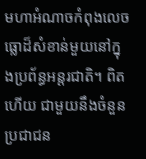មហាអំណាចកំពុងលេចធ្លោដ៏សំខាន់មួយនៅក្នុងប្រព័ន្ធអន្តរជាតិ។ ពិតហើយ ជាមួយនឹងចំនួនប្រជាជន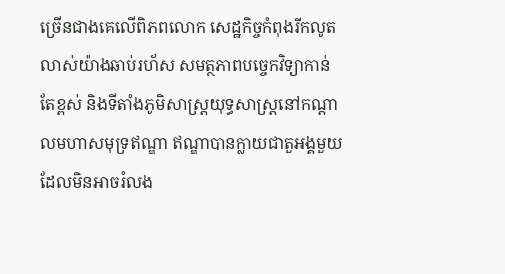ច្រើនជាងគេលើពិភពលោក សេដ្ឋកិច្ចកំពុងរីកលូតលាស់យ៉ាងឆាប់រហ័ស សមត្ថភាពបច្ចេកវិទ្យាកាន់តែខ្ពស់ និងទីតាំងភូមិសាស្ត្រយុទ្ធសាស្ត្រនៅកណ្តាលមហាសមុទ្រឥណ្ឌា ឥណ្ឌាបានក្លាយជាតួអង្គមួយដែលមិនអាចរំលង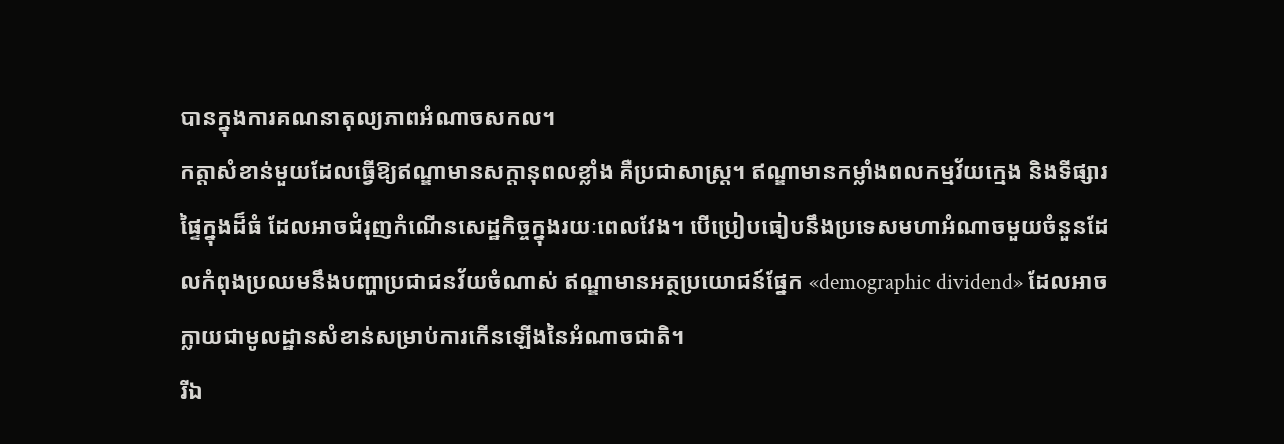បានក្នុងការគណនាតុល្យភាពអំណាចសកល។
កត្តាសំខាន់មួយដែលធ្វើឱ្យឥណ្ឌាមានសក្តានុពលខ្លាំង គឺប្រជាសាស្ត្រ។ ឥណ្ឌាមានកម្លាំងពលកម្មវ័យក្មេង និងទីផ្សារផ្ទៃក្នុងដ៏ធំ ដែលអាចជំរុញកំណើនសេដ្ឋកិច្ចក្នុងរយៈពេលវែង។ បើប្រៀបធៀបនឹងប្រទេសមហាអំណាចមួយចំនួនដែលកំពុងប្រឈមនឹងបញ្ហាប្រជាជនវ័យចំណាស់ ឥណ្ឌាមានអត្ថប្រយោជន៍ផ្នែក «demographic dividend» ដែលអាចក្លាយជាមូលដ្ឋានសំខាន់សម្រាប់ការកើនឡើងនៃអំណាចជាតិ។
រីឯ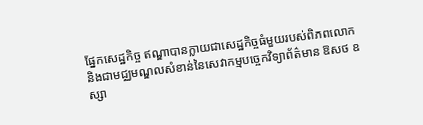ផ្នែកសេដ្ឋកិច្ច ឥណ្ឌាបានក្លាយជាសេដ្ឋកិច្ចធំមួយរបស់ពិភពលោក និងជាមជ្ឈមណ្ឌលសំខាន់នៃសេវាកម្មបច្ចេកវិទ្យាព័ត៌មាន ឱសថ ឧស្សា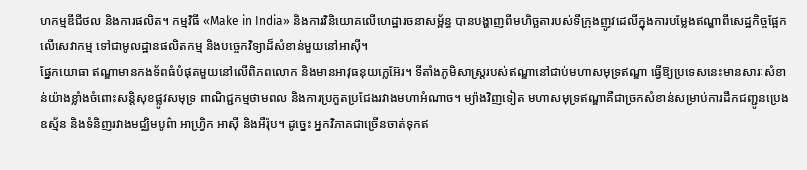ហកម្មឌីជីថល និងការផលិត។ កម្មវិធី «Make in India» និងការវិនិយោគលើហេដ្ឋារចនាសម្ព័ន្ធ បានបង្ហាញពីមហិច្ឆតារបស់ទីក្រុងញូវដេលីក្នុងការបម្លែងឥណ្ឌាពីសេដ្ឋកិច្ចផ្អែកលើសេវាកម្ម ទៅជាមូលដ្ឋានផលិតកម្ម និងបច្ចេកវិទ្យាដ៏សំខាន់មួយនៅអាស៊ី។
ផ្នែកយោធា ឥណ្ឌាមានកងទ័ពធំបំផុតមួយនៅលើពិភពលោក និងមានអាវុធនុយក្លេអ៊ែរ។ ទីតាំងភូមិសាស្ត្ររបស់ឥណ្ឌានៅជាប់មហាសមុទ្រឥណ្ឌា ធ្វើឱ្យប្រទេសនេះមានសារៈសំខាន់យ៉ាងខ្លាំងចំពោះសន្តិសុខផ្លូវសមុទ្រ ពាណិជ្ជកម្មថាមពល និងការប្រកួតប្រជែងរវាងមហាអំណាច។ ម្យ៉ាងវិញទៀត មហាសមុទ្រឥណ្ឌាគឺជាច្រកសំខាន់សម្រាប់ការដឹកជញ្ជូនប្រេង ឧស្ម័ន និងទំនិញរវាងមជ្ឈិមបូព៌ា អាហ្វ្រិក អាស៊ី និងអឺរ៉ុប។ ដូច្នេះ អ្នកវិភាគជាច្រើនចាត់ទុកឥ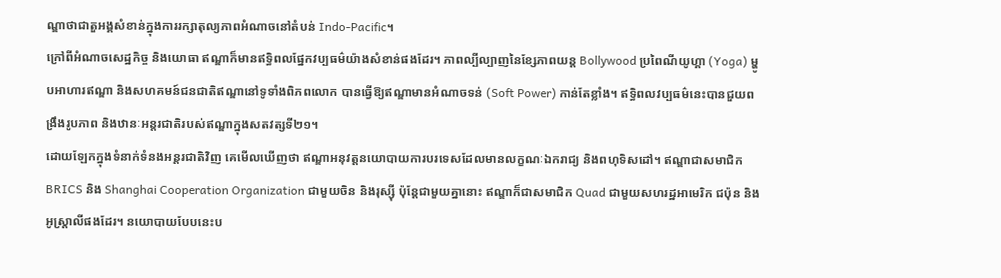ណ្ឌាថាជាតួអង្គសំខាន់ក្នុងការរក្សាតុល្យភាពអំណាចនៅតំបន់ Indo-Pacific។
ក្រៅពីអំណាចសេដ្ឋកិច្ច និងយោធា ឥណ្ឌាក៏មានឥទ្ធិពលផ្នែកវប្បធម៌យ៉ាងសំខាន់ផងដែរ។ ភាពល្បីល្បាញនៃខ្សែភាពយន្ត Bollywood ប្រពៃណីយូហ្គា (Yoga) ម្ហូបអាហារឥណ្ឌា និងសហគមន៍ជនជាតិឥណ្ឌានៅទូទាំងពិភពលោក បានធ្វើឱ្យឥណ្ឌាមានអំណាចទន់ (Soft Power) កាន់តែខ្លាំង។ ឥទ្ធិពលវប្បធម៌នេះបានជួយពង្រឹងរូបភាព និងឋានៈអន្តរជាតិរបស់ឥណ្ឌាក្នុងសតវត្សទី២១។
ដោយឡែកក្នុងទំនាក់ទំនងអន្តរជាតិវិញ គេមើលឃើញថា ឥណ្ឌាអនុវត្តនយោបាយការបរទេសដែលមានលក្ខណៈឯករាជ្យ និងពហុទិសដៅ។ ឥណ្ឌាជាសមាជិក BRICS និង Shanghai Cooperation Organization ជាមួយចិន និងរុស្ស៊ី ប៉ុន្តែជាមួយគ្នានោះ ឥណ្ឌាក៏ជាសមាជិក Quad ជាមួយសហរដ្ឋអាមេរិក ជប៉ុន និងអូស្ត្រាលីផងដែរ។ នយោបាយបែបនេះប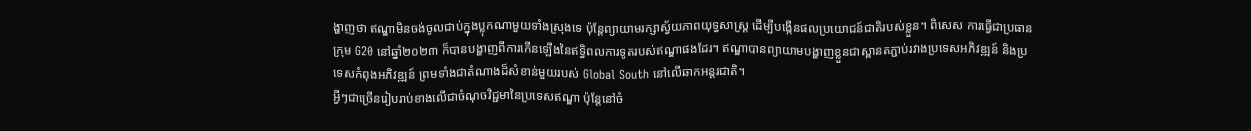ង្ហាញថា ឥណ្ឌាមិនចង់ចូលជាប់ក្នុងប្លុកណាមួយទាំងស្រុងទេ ប៉ុន្តែព្យាយាមរក្សាស្វ័យភាពយុទ្ធសាស្ត្រ ដើម្បីបង្កើនផលប្រយោជន៍ជាតិរបស់ខ្លួន។ ពិសេស ការធ្វើជាប្រធានក្រុម G20 នៅឆ្នាំ២០២៣ ក៏បានបង្ហាញពីការកើនឡើងនៃឥទ្ធិពលការទូតរបស់ឥណ្ឌាផងដែរ។ ឥណ្ឌាបានព្យាយាមបង្ហាញខ្លួនជាស្ពានតភ្ជាប់រវាងប្រទេសអភិវឌ្ឍន៍ និងប្រទេសកំពុងអភិវឌ្ឍន៍ ព្រមទាំងជាតំណាងដ៏សំខាន់មួយរបស់ Global South នៅលើឆាកអន្តរជាតិ។
អ្វីៗជាច្រើនរៀបរាប់ខាងលើជាចំណុចវិជ្ជមានៃប្រទេសឥណ្ឌា ប៉ុន្តែនៅចំ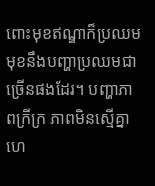ពោះមុខឥណ្ឌាក៏ប្រឈមមុខនឹងបញ្ហាប្រឈមជាច្រើនផងដែរ។ បញ្ហាភាពក្រីក្រ ភាពមិនស្មើគ្នា ហេ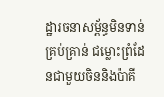ដ្ឋារចនាសម្ព័ន្ធមិនទាន់គ្រប់គ្រាន់ ជម្លោះព្រំដែនជាមួយចិននិងប៉ាគី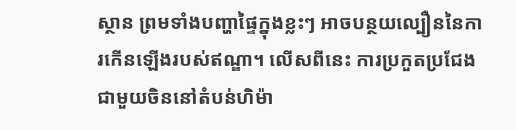ស្ថាន ព្រមទាំងបញ្ហាផ្ទៃក្នុងខ្លះៗ អាចបន្ថយល្បឿននៃការកើនឡើងរបស់ឥណ្ឌា។ លើសពីនេះ ការប្រកួតប្រជែងជាមួយចិននៅតំបន់ហិម៉ា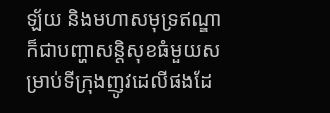ឡ័យ និងមហាសមុទ្រឥណ្ឌា ក៏ជាបញ្ហាសន្តិសុខធំមួយសម្រាប់ទីក្រុងញូវដេលីផងដែ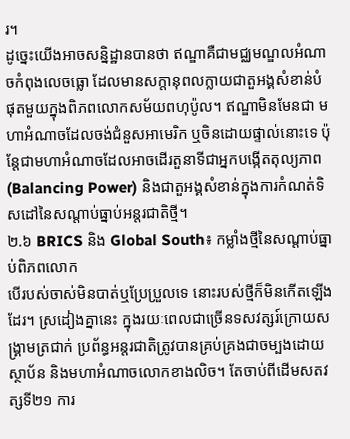រ។
ដូច្នេះយើងអាចសន្និដ្ឋានបានថា ឥណ្ឌាគឺជាមជ្ឈមណ្ឌលអំណាចកំពុងលេចធ្លោ ដែលមានសក្តានុពលក្លាយជាតួអង្គសំខាន់បំផុតមួយក្នុងពិភពលោកសម័យពហុប៉ូល។ ឥណ្ឌាមិនមែនជា មហាអំណាចដែលចង់ជំនួសអាមេរិក ឬចិនដោយផ្ទាល់នោះទេ ប៉ុន្តែជាមហាអំណាចដែលអាចដើរតួនាទីជាអ្នកបង្កើតតុល្យភាព (Balancing Power) និងជាតួអង្គសំខាន់ក្នុងការកំណត់ទិសដៅនៃសណ្តាប់ធ្នាប់អន្តរជាតិថ្មី។
២.៦ BRICS និង Global South៖ កម្លាំងថ្មីនៃសណ្តាប់ធ្នាប់ពិភពលោក
បើរបស់ចាស់មិនបាត់ឬប្រែប្រួលទេ នោះរបស់ថ្មីក៏មិនកើតឡើងដែរ។ ស្រដៀងគ្នានេះ ក្នុងរយៈពេលជាច្រើនទសវត្សរ៍ក្រោយសង្គ្រាមត្រជាក់ ប្រព័ន្ធអន្តរជាតិត្រូវបានគ្រប់គ្រងជាចម្បងដោយស្ថាប័ន និងមហាអំណាចលោកខាងលិច។ តែចាប់ពីដើមសតវត្សទី២១ ការ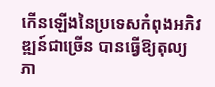កើនឡើងនៃប្រទេសកំពុងអភិវឌ្ឍន៍ជាច្រើន បានធ្វើឱ្យតុល្យភា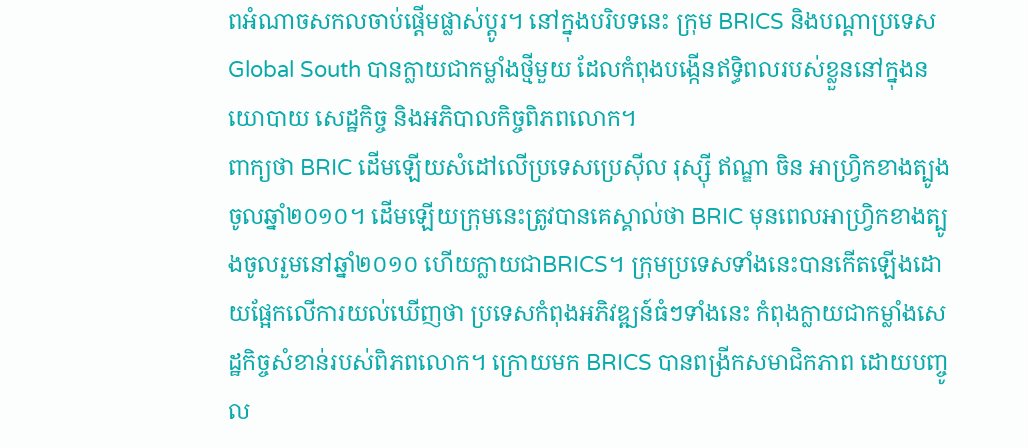ពអំណាចសកលចាប់ផ្តើមផ្លាស់ប្តូរ។ នៅក្នុងបរិបទនេះ ក្រុម BRICS និងបណ្តាប្រទេស Global South បានក្លាយជាកម្លាំងថ្មីមួយ ដែលកំពុងបង្កើនឥទ្ធិពលរបស់ខ្លួននៅក្នុងនយោបាយ សេដ្ឋកិច្ច និងអភិបាលកិច្ចពិភពលោក។
ពាក្យថា BRIC ដើមឡើយសំដៅលើប្រទេសប្រេស៊ីល រុស្ស៊ី ឥណ្ឌា ចិន អាហ្វ្រិកខាងត្បូងចូលឆ្នាំ២០១០។ ដើមឡើយក្រុមនេះត្រូវបានគេស្គាល់ថា BRIC មុនពេលអាហ្វ្រិកខាងត្បូងចូលរួមនៅឆ្នាំ២០១០ ហើយក្លាយជាBRICS។ ក្រុមប្រទេសទាំងនេះបានកើតឡើងដោយផ្អែកលើការយល់ឃើញថា ប្រទេសកំពុងអភិវឌ្ឍន៍ធំៗទាំងនេះ កំពុងក្លាយជាកម្លាំងសេដ្ឋកិច្ចសំខាន់របស់ពិភពលោក។ ក្រោយមក BRICS បានពង្រីកសមាជិកភាព ដោយបញ្ចូល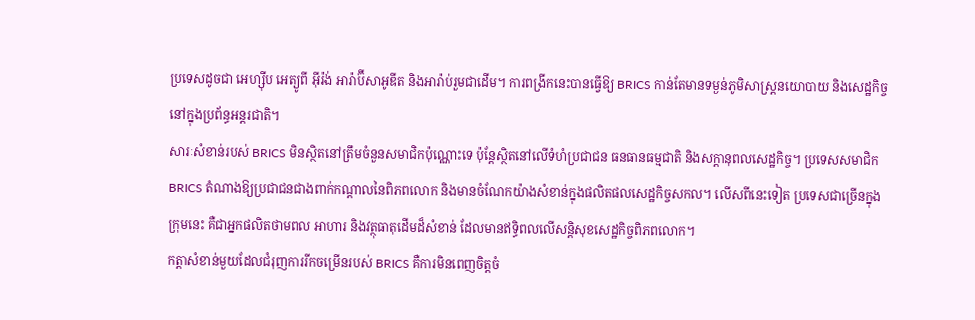ប្រទេសដូចជា អេហ្ស៊ីប អេត្យូពី អ៊ីរ៉ង់ អារ៉ាប៊ីសាអូឌីត និងអារ៉ាប់រួមជាដើម។ ការពង្រីកនេះបានធ្វើឱ្យ BRICS កាន់តែមានទម្ងន់ភូមិសាស្ត្រនយោបាយ និងសេដ្ឋកិច្ចនៅក្នុងប្រព័ន្ធអន្តរជាតិ។
សារៈសំខាន់របស់ BRICS មិនស្ថិតនៅត្រឹមចំនួនសមាជិកប៉ុណ្ណោះទេ ប៉ុន្តែស្ថិតនៅលើទំហំប្រជាជន ធនធានធម្មជាតិ និងសក្តានុពលសេដ្ឋកិច្ច។ ប្រទេសសមាជិក BRICS តំណាងឱ្យប្រជាជនជាងពាក់កណ្តាលនៃពិភពលោក និងមានចំណែកយ៉ាងសំខាន់ក្នុងផលិតផលសេដ្ឋកិច្ចសកល។ លើសពីនេះទៀត ប្រទេសជាច្រើនក្នុងក្រុមនេះ គឺជាអ្នកផលិតថាមពល អាហារ និងវត្ថុធាតុដើមដ៏សំខាន់ ដែលមានឥទ្ធិពលលើសន្តិសុខសេដ្ឋកិច្ចពិភពលោក។
កត្តាសំខាន់មួយដែលជំរុញការរីកចម្រើនរបស់ BRICS គឺការមិនពេញចិត្តចំ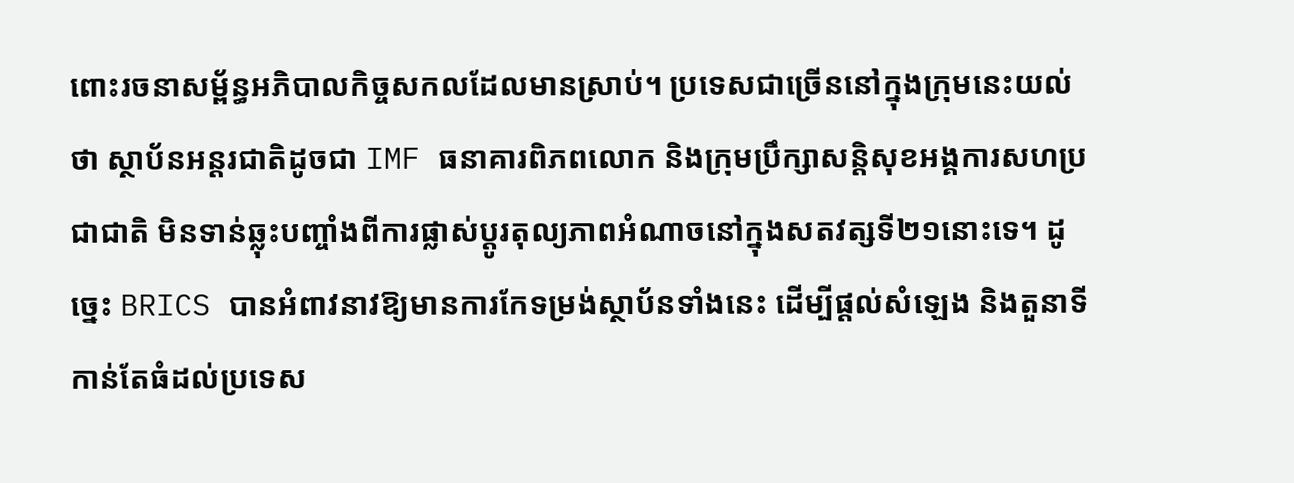ពោះរចនាសម្ព័ន្ធអភិបាលកិច្ចសកលដែលមានស្រាប់។ ប្រទេសជាច្រើននៅក្នុងក្រុមនេះយល់ថា ស្ថាប័នអន្តរជាតិដូចជា IMF ធនាគារពិភពលោក និងក្រុមប្រឹក្សាសន្តិសុខអង្គការសហប្រជាជាតិ មិនទាន់ឆ្លុះបញ្ចាំងពីការផ្លាស់ប្តូរតុល្យភាពអំណាចនៅក្នុងសតវត្សទី២១នោះទេ។ ដូច្នេះ BRICS បានអំពាវនាវឱ្យមានការកែទម្រង់ស្ថាប័នទាំងនេះ ដើម្បីផ្តល់សំឡេង និងតួនាទីកាន់តែធំដល់ប្រទេស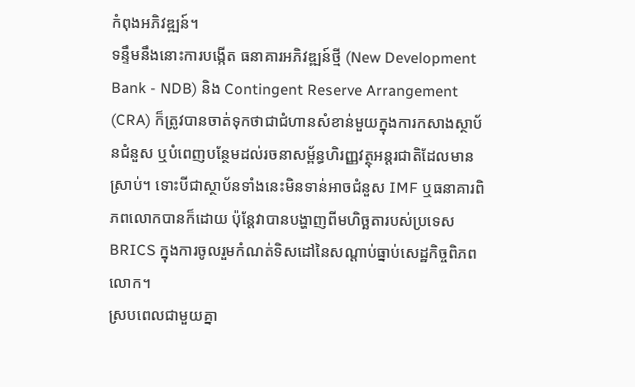កំពុងអភិវឌ្ឍន៍។
ទន្ទឹមនឹងនោះការបង្កើត ធនាគារអភិវឌ្ឍន៍ថ្មី (New Development Bank - NDB) និង Contingent Reserve Arrangement (CRA) ក៏ត្រូវបានចាត់ទុកថាជាជំហានសំខាន់មួយក្នុងការកសាងស្ថាប័នជំនួស ឬបំពេញបន្ថែមដល់រចនាសម្ព័ន្ធហិរញ្ញវត្ថុអន្តរជាតិដែលមានស្រាប់។ ទោះបីជាស្ថាប័នទាំងនេះមិនទាន់អាចជំនួស IMF ឬធនាគារពិភពលោកបានក៏ដោយ ប៉ុន្តែវាបានបង្ហាញពីមហិច្ឆតារបស់ប្រទេស BRICS ក្នុងការចូលរួមកំណត់ទិសដៅនៃសណ្តាប់ធ្នាប់សេដ្ឋកិច្ចពិភពលោក។
ស្របពេលជាមួយគ្នា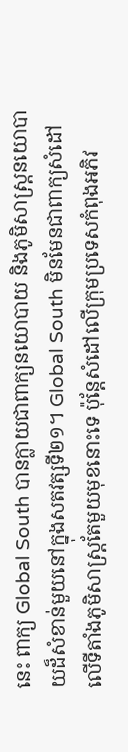នេះ ពាក្យ Global South បានក្លាយជាពាក្យនយោបាយ និងភូមិសាស្ត្រនយោបាយដ៏សំខាន់មួយនៅក្នុងសតវត្សទី២១។ Global South មិនមែនជាពាក្យសំដៅលើទីតាំងភូមិសាស្ត្រតែមួយមុខនោះទេ ប៉ុន្តែសំដៅលើក្រុមប្រទេសកំពុងអភិវ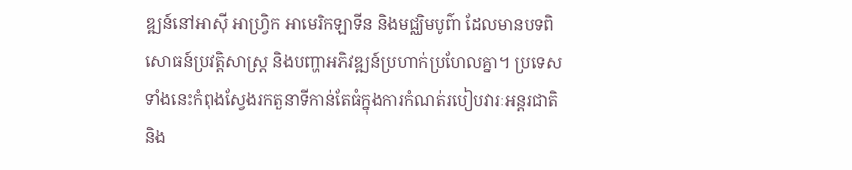ឌ្ឍន៍នៅអាស៊ី អាហ្វ្រិក អាមេរិកឡាទីន និងមជ្ឈិមបូព៌ា ដែលមានបទពិសោធន៍ប្រវត្តិសាស្ត្រ និងបញ្ហាអភិវឌ្ឍន៍ប្រហាក់ប្រហែលគ្នា។ ប្រទេសទាំងនេះកំពុងស្វែងរកតួនាទីកាន់តែធំក្នុងការកំណត់របៀបវារៈអន្តរជាតិ និង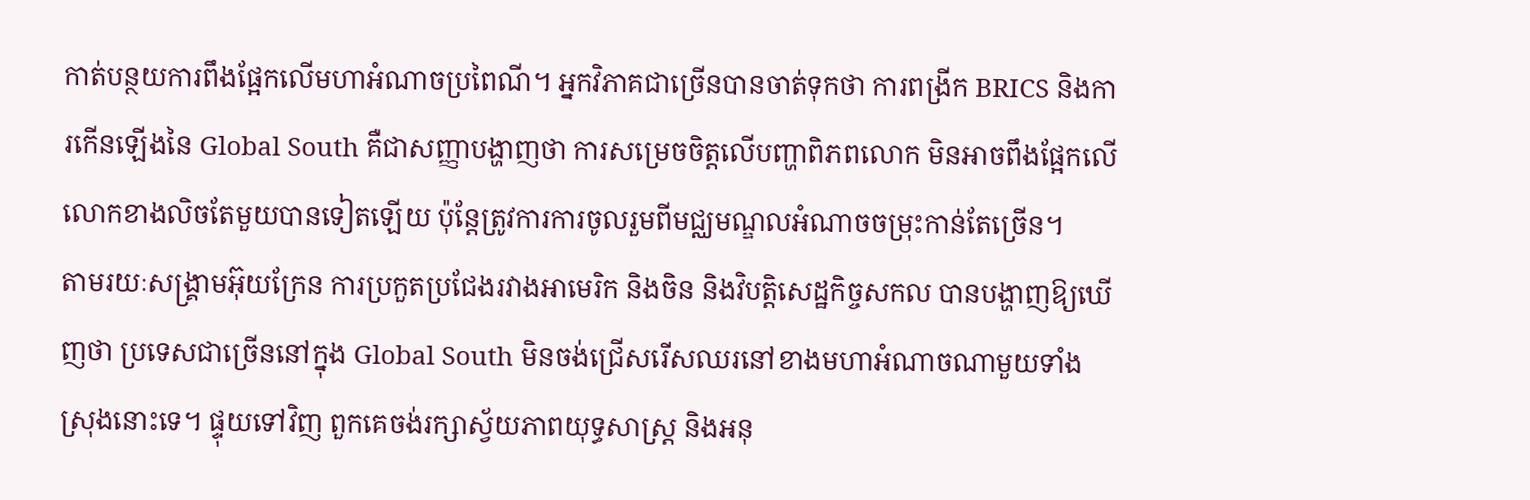កាត់បន្ថយការពឹងផ្អែកលើមហាអំណាចប្រពៃណី។ អ្នកវិភាគជាច្រើនបានចាត់ទុកថា ការពង្រីក BRICS និងការកើនឡើងនៃ Global South គឺជាសញ្ញាបង្ហាញថា ការសម្រេចចិត្តលើបញ្ហាពិភពលោក មិនអាចពឹងផ្អែកលើលោកខាងលិចតែមួយបានទៀតឡើយ ប៉ុន្តែត្រូវការការចូលរួមពីមជ្ឈមណ្ឌលអំណាចចម្រុះកាន់តែច្រើន។
តាមរយៈសង្គ្រាមអ៊ុយក្រែន ការប្រកួតប្រជែងរវាងអាមេរិក និងចិន និងវិបត្តិសេដ្ឋកិច្ចសកល បានបង្ហាញឱ្យឃើញថា ប្រទេសជាច្រើននៅក្នុង Global South មិនចង់ជ្រើសរើសឈរនៅខាងមហាអំណាចណាមួយទាំងស្រុងនោះទេ។ ផ្ទុយទៅវិញ ពួកគេចង់រក្សាស្វ័យភាពយុទ្ធសាស្ត្រ និងអនុ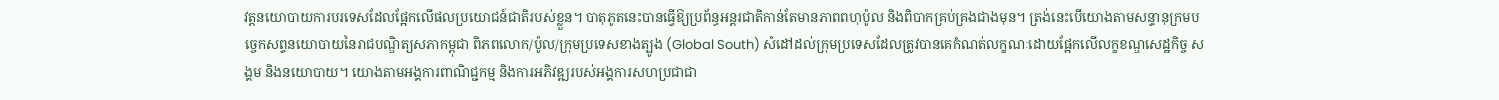វត្តនយោបាយការបរទេសដែលផ្អែកលើផលប្រយោជន៍ជាតិរបស់ខ្លួន។ បាតុភូតនេះបានធ្វើឱ្យប្រព័ន្ធអន្តរជាតិកាន់តែមានភាពពហុប៉ូល និងពិបាកគ្រប់គ្រងជាងមុន។ ត្រង់នេះបើយោងតាមសន្ទានុក្រមបច្ចេកសព្ទនយោបាយនៃរាជបណ្ឌិត្យសភាកម្ពុជា ពិភពលោក/ប៉ូល/ក្រុមប្រទេសខាងត្បូង (Global South) សំដៅដល់ក្រុមប្រទេសដែលត្រូវបានគេកំណត់លក្ខណៈដោយផ្អែកលើលក្ខខណ្ឌសេដ្ឋកិច្ច សង្គម និងនយោបាយ។ យោងតាមអង្គការពាណិជ្ជកម្ម និងការអភិវឌ្ឍរបស់អង្គការសហប្រជាជា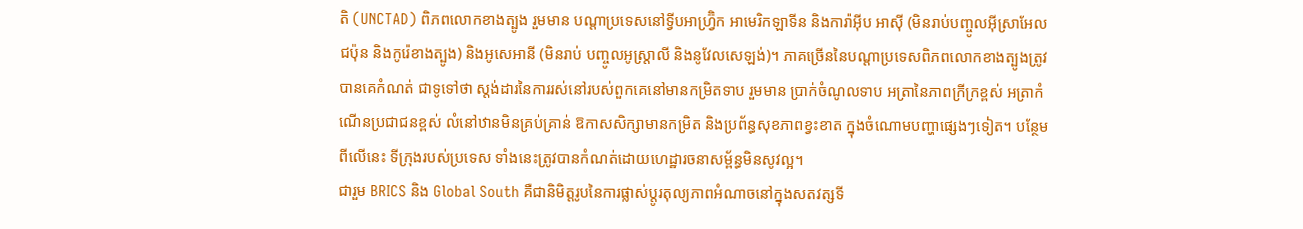តិ (UNCTAD) ពិភពលោកខាងត្បូង រួមមាន បណ្តាប្រទេសនៅទ្វីបអាហ្រ្វ៊ិក អាមេរិកឡាទីន និងការ៉ាអ៊ីប អាស៊ី (មិនរាប់បញ្ចូលអ៊ីស្រាអែល ជប៉ុន និងកូរ៉េខាងត្បូង) និងអូសេអានី (មិនរាប់ បញ្ចូលអូស្ត្រាលី និងនូវែលសេឡង់)។ ភាគច្រើននៃបណ្តាប្រទេសពិភពលោកខាងត្បូងត្រូវបានគេកំណត់ ជាទូទៅថា ស្តង់ដារនៃការរស់នៅរបស់ពួកគេនៅមានកម្រិតទាប រួមមាន ប្រាក់ចំណូលទាប អត្រានៃភាពក្រីក្រខ្ពស់ អត្រាកំណើនប្រជាជនខ្ពស់ លំនៅឋានមិនគ្រប់គ្រាន់ ឱកាសសិក្សាមានកម្រិត និងប្រព័ន្ធសុខភាពខ្វះខាត ក្នុងចំណោមបញ្ហាផ្សេងៗទៀត។ បន្ថែមពីលើនេះ ទីក្រុងរបស់ប្រទេស ទាំងនេះត្រូវបានកំណត់ដោយហេដ្ឋារចនាសម្ព័ន្ធមិនសូវល្អ។
ជារួម BRICS និង Global South គឺជានិមិត្តរូបនៃការផ្លាស់ប្តូរតុល្យភាពអំណាចនៅក្នុងសតវត្សទី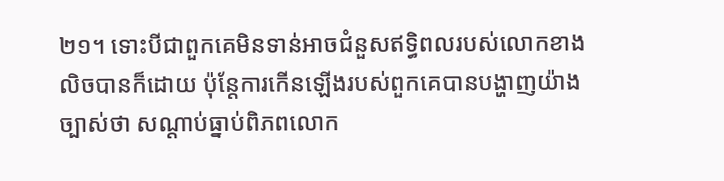២១។ ទោះបីជាពួកគេមិនទាន់អាចជំនួសឥទ្ធិពលរបស់លោកខាងលិចបានក៏ដោយ ប៉ុន្តែការកើនឡើងរបស់ពួកគេបានបង្ហាញយ៉ាងច្បាស់ថា សណ្តាប់ធ្នាប់ពិភពលោក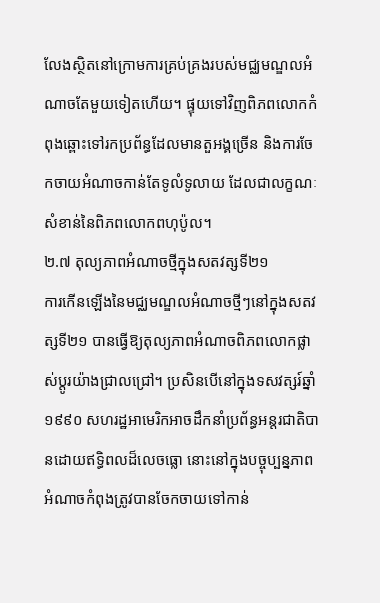លែងស្ថិតនៅក្រោមការគ្រប់គ្រងរបស់មជ្ឈមណ្ឌលអំណាចតែមួយទៀតហើយ។ ផ្ទុយទៅវិញពិភពលោកកំពុងឆ្ពោះទៅរកប្រព័ន្ធដែលមានតួអង្គច្រើន និងការចែកចាយអំណាចកាន់តែទូលំទូលាយ ដែលជាលក្ខណៈសំខាន់នៃពិភពលោកពហុប៉ូល។
២.៧ តុល្យភាពអំណាចថ្មីក្នុងសតវត្សទី២១
ការកើនឡើងនៃមជ្ឈមណ្ឌលអំណាចថ្មីៗនៅក្នុងសតវត្សទី២១ បានធ្វើឱ្យតុល្យភាពអំណាចពិភពលោកផ្លាស់ប្តូរយ៉ាងជ្រាលជ្រៅ។ ប្រសិនបើនៅក្នុងទសវត្សរ៍ឆ្នាំ១៩៩០ សហរដ្ឋអាមេរិកអាចដឹកនាំប្រព័ន្ធអន្តរជាតិបានដោយឥទ្ធិពលដ៏លេចធ្លោ នោះនៅក្នុងបច្ចុប្បន្នភាព អំណាចកំពុងត្រូវបានចែកចាយទៅកាន់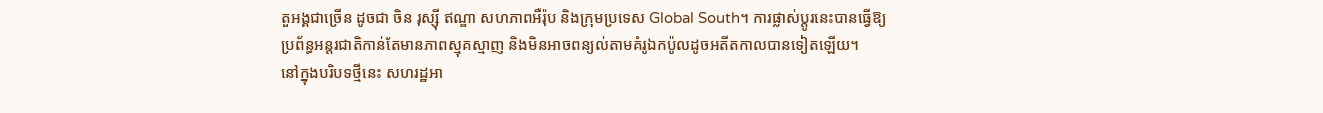តួអង្គជាច្រើន ដូចជា ចិន រុស្ស៊ី ឥណ្ឌា សហភាពអឺរ៉ុប និងក្រុមប្រទេស Global South។ ការផ្លាស់ប្តូរនេះបានធ្វើឱ្យប្រព័ន្ធអន្តរជាតិកាន់តែមានភាពស្មុគស្មាញ និងមិនអាចពន្យល់តាមគំរូឯកប៉ូលដូចអតីតកាលបានទៀតឡើយ។
នៅក្នុងបរិបទថ្មីនេះ សហរដ្ឋអា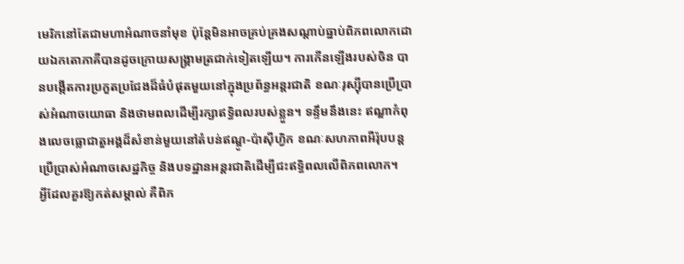មេរិកនៅតែជាមហាអំណាចនាំមុខ ប៉ុន្តែមិនអាចគ្រប់គ្រងសណ្តាប់ធ្នាប់ពិភពលោកដោយឯកតោភាគីបានដូចក្រោយសង្គ្រាមត្រជាក់ទៀតឡើយ។ ការកើនឡើងរបស់ចិន បានបង្កើតការប្រកួតប្រជែងដ៏ធំបំផុតមួយនៅក្នុងប្រព័ន្ធអន្តរជាតិ ខណៈរុស្ស៊ីបានប្រើប្រាស់អំណាចយោធា និងថាមពលដើម្បីរក្សាឥទ្ធិពលរបស់ខ្លួន។ ទន្ទឹមនឹងនេះ ឥណ្ឌាកំពុងលេចធ្លោជាតួអង្គដ៏សំខាន់មួយនៅតំបន់ឥណ្ឌូ-ប៉ាស៊ីហ្វិក ខណៈសហភាពអឺរ៉ុបបន្តប្រើប្រាស់អំណាចសេដ្ឋកិច្ច និងបទដ្ឋានអន្តរជាតិដើម្បីជះឥទ្ធិពលលើពិភពលោក។
អ្វីដែលគួរឱ្យកត់សម្គាល់ គឺពិភ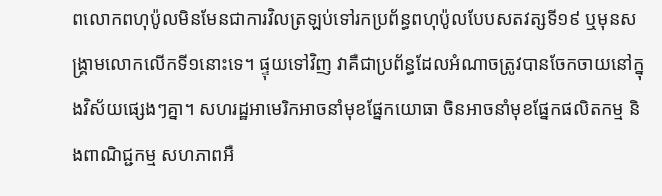ពលោកពហុប៉ូលមិនមែនជាការវិលត្រឡប់ទៅរកប្រព័ន្ធពហុប៉ូលបែបសតវត្សទី១៩ ឬមុនសង្គ្រាមលោកលើកទី១នោះទេ។ ផ្ទុយទៅវិញ វាគឺជាប្រព័ន្ធដែលអំណាចត្រូវបានចែកចាយនៅក្នុងវិស័យផ្សេងៗគ្នា។ សហរដ្ឋអាមេរិកអាចនាំមុខផ្នែកយោធា ចិនអាចនាំមុខផ្នែកផលិតកម្ម និងពាណិជ្ជកម្ម សហភាពអឺ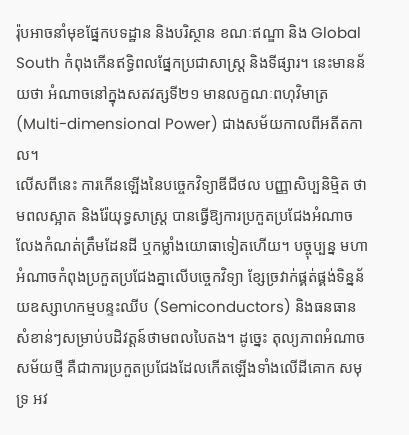រ៉ុបអាចនាំមុខផ្នែកបទដ្ឋាន និងបរិស្ថាន ខណៈឥណ្ឌា និង Global South កំពុងកើនឥទ្ធិពលផ្នែកប្រជាសាស្ត្រ និងទីផ្សារ។ នេះមានន័យថា អំណាចនៅក្នុងសតវត្សទី២១ មានលក្ខណៈពហុវិមាត្រ (Multi-dimensional Power) ជាងសម័យកាលពីអតីតកាល។
លើសពីនេះ ការកើនឡើងនៃបច្ចេកវិទ្យាឌីជីថល បញ្ញាសិប្បនិម្មិត ថាមពលស្អាត និងរ៉ែយុទ្ធសាស្ត្រ បានធ្វើឱ្យការប្រកួតប្រជែងអំណាចលែងកំណត់ត្រឹមដែនដី ឬកម្លាំងយោធាទៀតហើយ។ បច្ចុប្បន្ន មហាអំណាចកំពុងប្រកួតប្រជែងគ្នាលើបច្ចេកវិទ្យា ខ្សែច្រវាក់ផ្គត់ផ្គង់ទិន្នន័យឧស្សាហកម្មបន្ទះឈីប (Semiconductors) និងធនធានសំខាន់ៗសម្រាប់បដិវត្តន៍ថាមពលបៃតង។ ដូច្នេះ តុល្យភាពអំណាចសម័យថ្មី គឺជាការប្រកួតប្រជែងដែលកើតឡើងទាំងលើដីគោក សមុទ្រ អវ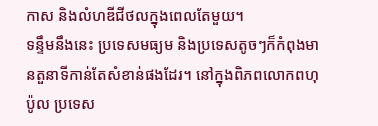កាស និងលំហឌីជីថលក្នុងពេលតែមួយ។
ទន្ទឹមនឹងនេះ ប្រទេសមធ្យម និងប្រទេសតូចៗក៏កំពុងមានតួនាទីកាន់តែសំខាន់ផងដែរ។ នៅក្នុងពិភពលោកពហុប៉ូល ប្រទេស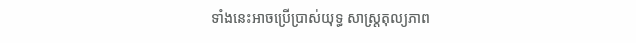ទាំងនេះអាចប្រើប្រាស់យុទ្ធ សាស្ត្រតុល្យភាព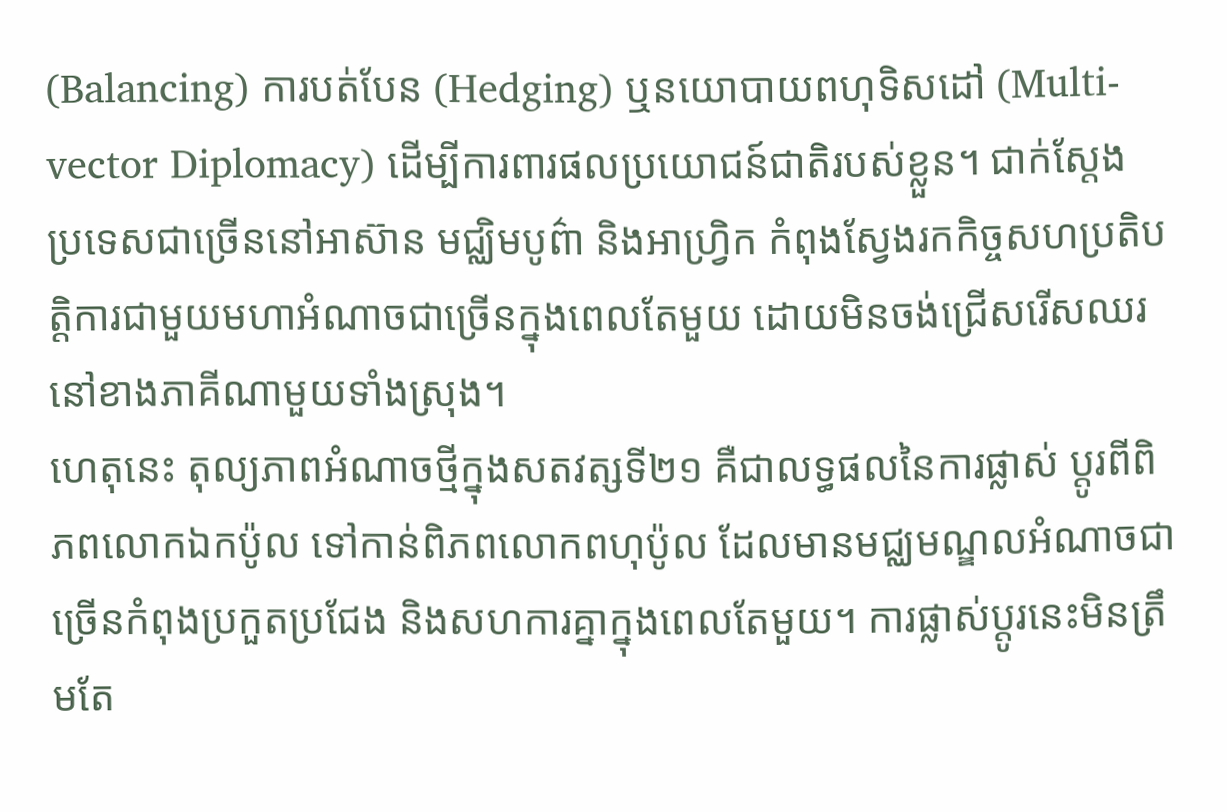(Balancing) ការបត់បែន (Hedging) ឬនយោបាយពហុទិសដៅ (Multi-vector Diplomacy) ដើម្បីការពារផលប្រយោជន៍ជាតិរបស់ខ្លួន។ ជាក់ស្តែង ប្រទេសជាច្រើននៅអាស៊ាន មជ្ឈិមបូព៌ា និងអាហ្វ្រិក កំពុងស្វែងរកកិច្ចសហប្រតិបត្តិការជាមួយមហាអំណាចជាច្រើនក្នុងពេលតែមួយ ដោយមិនចង់ជ្រើសរើសឈរនៅខាងភាគីណាមួយទាំងស្រុង។
ហេតុនេះ តុល្យភាពអំណាចថ្មីក្នុងសតវត្សទី២១ គឺជាលទ្ធផលនៃការផ្លាស់ ប្តូរពីពិភពលោកឯកប៉ូល ទៅកាន់ពិភពលោកពហុប៉ូល ដែលមានមជ្ឈមណ្ឌលអំណាចជាច្រើនកំពុងប្រកួតប្រជែង និងសហការគ្នាក្នុងពេលតែមួយ។ ការផ្លាស់ប្តូរនេះមិនត្រឹមតែ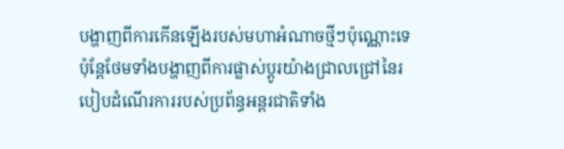បង្ហាញពីការកើនឡើងរបស់មហាអំណាចថ្មីៗប៉ុណ្ណោះទេ ប៉ុន្តែថែមទាំងបង្ហាញពីការផ្លាស់ប្តូរយ៉ាងជ្រាលជ្រៅនៃរបៀបដំណើរការរបស់ប្រព័ន្ធអន្តរជាតិទាំង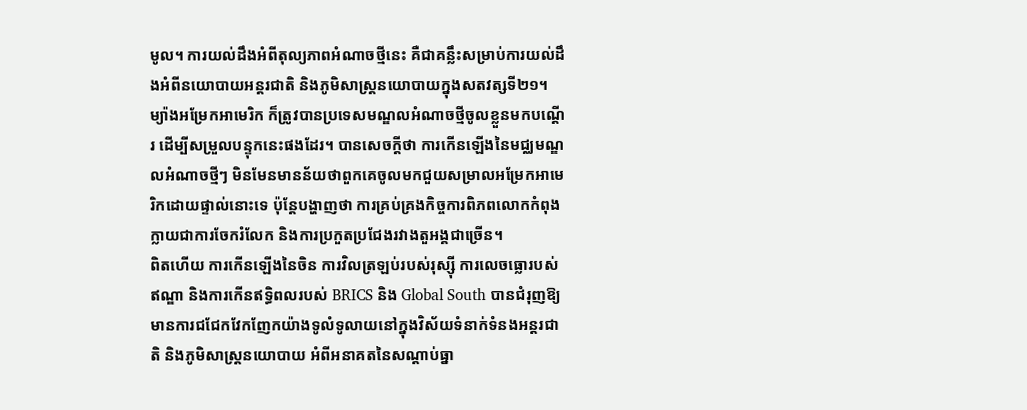មូល។ ការយល់ដឹងអំពីតុល្យភាពអំណាចថ្មីនេះ គឺជាគន្លឹះសម្រាប់ការយល់ដឹងអំពីនយោបាយអន្តរជាតិ និងភូមិសាស្ត្រនយោបាយក្នុងសតវត្សទី២១។ ម្យ៉ាងអម្រែកអាមេរិក ក៏ត្រូវបានប្រទេសមណ្ឌលអំណាចថ្មីចូលខ្លួនមកបណ្តើរ ដើម្បីសម្រួលបន្ទុកនេះផងដែរ។ បានសេចក្តីថា ការកើនឡើងនៃមជ្ឈមណ្ឌលអំណាចថ្មីៗ មិនមែនមានន័យថាពួកគេចូលមកជួយសម្រាលអម្រែកអាមេរិកដោយផ្ទាល់នោះទេ ប៉ុន្តែបង្ហាញថា ការគ្រប់គ្រងកិច្ចការពិភពលោកកំពុងក្លាយជាការចែករំលែក និងការប្រកួតប្រជែងរវាងតួអង្គជាច្រើន។
ពិតហើយ ការកើនឡើងនៃចិន ការវិលត្រឡប់របស់រុស្ស៊ី ការលេចធ្លោរបស់ឥណ្ឌា និងការកើនឥទ្ធិពលរបស់ BRICS និង Global South បានជំរុញឱ្យមានការជជែកវែកញែកយ៉ាងទូលំទូលាយនៅក្នុងវិស័យទំនាក់ទំនងអន្តរជាតិ និងភូមិសាស្ត្រនយោបាយ អំពីអនាគតនៃសណ្តាប់ធ្នា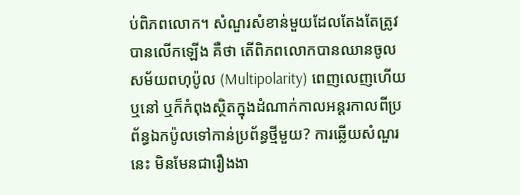ប់ពិភពលោក។ សំណួរសំខាន់មួយដែលតែងតែត្រូវបានលើកឡើង គឺថា តើពិភពលោកបានឈានចូលសម័យពហុប៉ូល (Multipolarity) ពេញលេញហើយឬនៅ ឬក៏កំពុងស្ថិតក្នុងដំណាក់កាលអន្តរកាលពីប្រព័ន្ធឯកប៉ូលទៅកាន់ប្រព័ន្ធថ្មីមួយ? ការឆ្លើយសំណួរនេះ មិនមែនជារឿងងា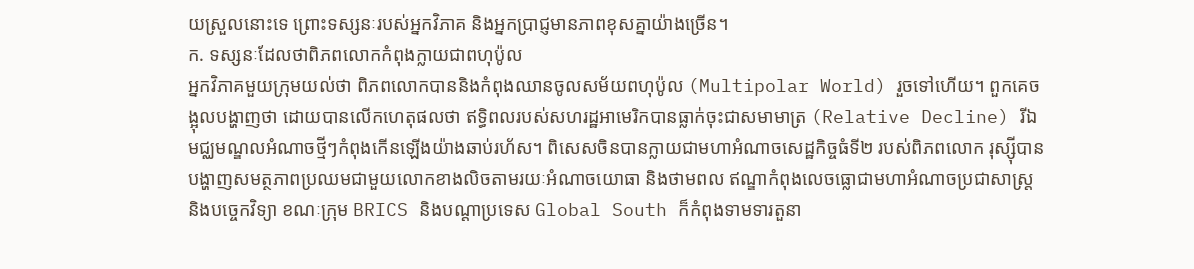យស្រួលនោះទេ ព្រោះទស្សនៈរបស់អ្នកវិភាគ និងអ្នកប្រាជ្ញមានភាពខុសគ្នាយ៉ាងច្រើន។
ក. ទស្សនៈដែលថាពិភពលោកកំពុងក្លាយជាពហុប៉ូល
អ្នកវិភាគមួយក្រុមយល់ថា ពិភពលោកបាននិងកំពុងឈានចូលសម័យពហុប៉ូល (Multipolar World) រួចទៅហើយ។ ពួកគេចង្អុលបង្ហាញថា ដោយបានលើកហេតុផលថា ឥទ្ធិពលរបស់សហរដ្ឋអាមេរិកបានធ្លាក់ចុះជាសមាមាត្រ (Relative Decline) រីឯមជ្ឈមណ្ឌលអំណាចថ្មីៗកំពុងកើនឡើងយ៉ាងឆាប់រហ័ស។ ពិសេសចិនបានក្លាយជាមហាអំណាចសេដ្ឋកិច្ចធំទី២ របស់ពិភពលោក រុស្ស៊ីបានបង្ហាញសមត្ថភាពប្រឈមជាមួយលោកខាងលិចតាមរយៈអំណាចយោធា និងថាមពល ឥណ្ឌាកំពុងលេចធ្លោជាមហាអំណាចប្រជាសាស្ត្រ និងបច្ចេកវិទ្យា ខណៈក្រុម BRICS និងបណ្តាប្រទេស Global South ក៏កំពុងទាមទារតួនា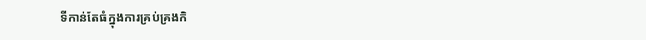ទីកាន់តែធំក្នុងការគ្រប់គ្រងកិ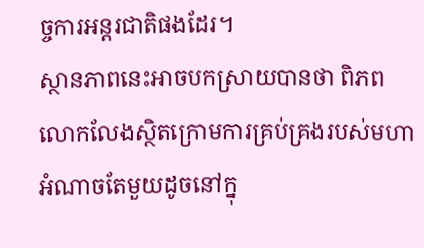ច្ចការអន្តរជាតិផងដែរ។
ស្ថានភាពនេះអាចបកស្រាយបានថា ពិភពលោកលែងស្ថិតក្រោមការគ្រប់គ្រងរបស់មហាអំណាចតែមួយដូចនៅក្នុ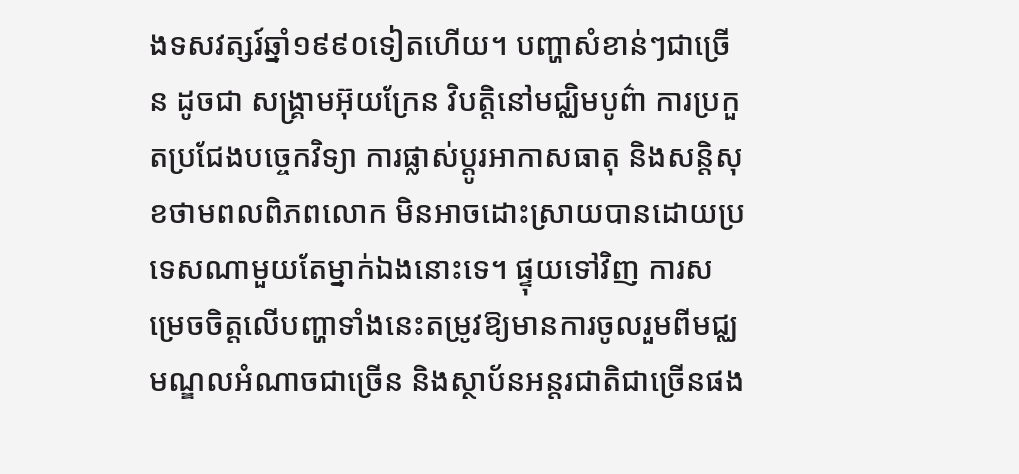ងទសវត្សរ៍ឆ្នាំ១៩៩០ទៀតហើយ។ បញ្ហាសំខាន់ៗជាច្រើន ដូចជា សង្គ្រាមអ៊ុយក្រែន វិបត្តិនៅមជ្ឈិមបូព៌ា ការប្រកួតប្រជែងបច្ចេកវិទ្យា ការផ្លាស់ប្តូរអាកាសធាតុ និងសន្តិសុខថាមពលពិភពលោក មិនអាចដោះស្រាយបានដោយប្រទេសណាមួយតែម្នាក់ឯងនោះទេ។ ផ្ទុយទៅវិញ ការសម្រេចចិត្តលើបញ្ហាទាំងនេះតម្រូវឱ្យមានការចូលរួមពីមជ្ឈមណ្ឌលអំណាចជាច្រើន និងស្ថាប័នអន្តរជាតិជាច្រើនផង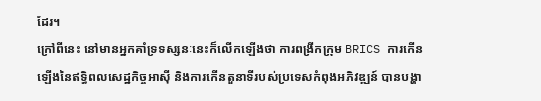ដែរ។
ក្រៅពីនេះ នៅមានអ្នកគាំទ្រទស្សនៈនេះក៏លើកឡើងថា ការពង្រីកក្រុម BRICS ការកើនឡើងនៃឥទ្ធិពលសេដ្ឋកិច្ចអាស៊ី និងការកើនតួនាទីរបស់ប្រទេសកំពុងអភិវឌ្ឍន៍ បានបង្ហា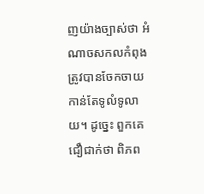ញយ៉ាងច្បាស់ថា អំណាចសកលកំពុងត្រូវបានចែកចាយកាន់តែទូលំទូលាយ។ ដូច្នេះ ពួកគេជឿជាក់ថា ពិភព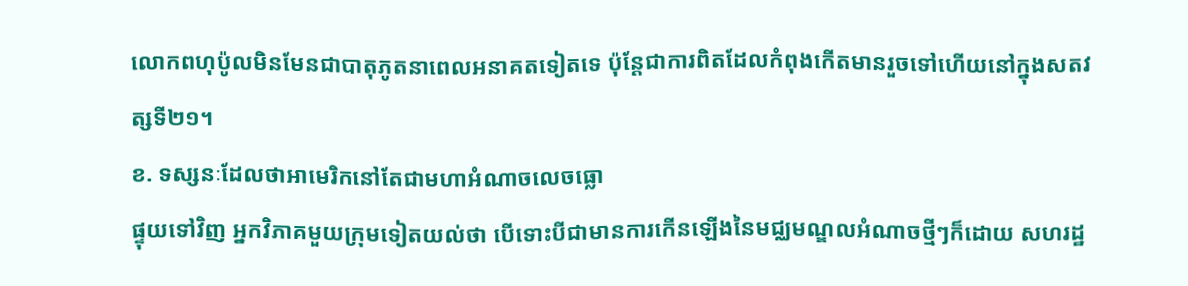លោកពហុប៉ូលមិនមែនជាបាតុភូតនាពេលអនាគតទៀតទេ ប៉ុន្តែជាការពិតដែលកំពុងកើតមានរួចទៅហើយនៅក្នុងសតវត្សទី២១។
ខ. ទស្សនៈដែលថាអាមេរិកនៅតែជាមហាអំណាចលេចធ្លោ
ផ្ទុយទៅវិញ អ្នកវិភាគមួយក្រុមទៀតយល់ថា បើទោះបីជាមានការកើនឡើងនៃមជ្ឈមណ្ឌលអំណាចថ្មីៗក៏ដោយ សហរដ្ឋ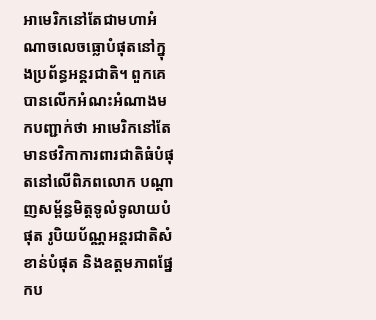អាមេរិកនៅតែជាមហាអំណាចលេចធ្លោបំផុតនៅក្នុងប្រព័ន្ធអន្តរជាតិ។ ពួកគេបានលើកអំណះអំណាងមកបញ្ជាក់ថា អាមេរិកនៅតែមានថវិកាការពារជាតិធំបំផុតនៅលើពិភពលោក បណ្តាញសម្ព័ន្ធមិត្តទូលំទូលាយបំផុត រូបិយប័ណ្ណអន្តរជាតិសំខាន់បំផុត និងឧត្តមភាពផ្នែកប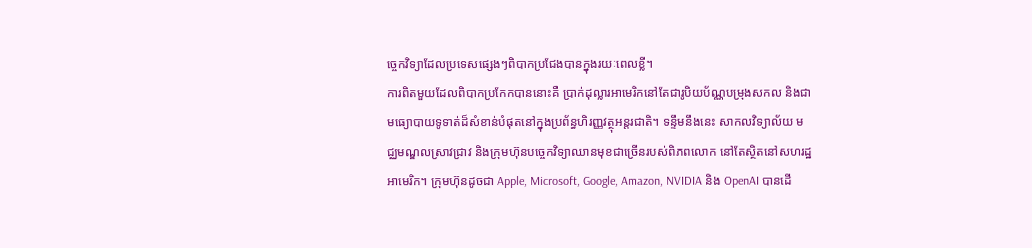ច្ចេកវិទ្យាដែលប្រទេសផ្សេងៗពិបាកប្រជែងបានក្នុងរយៈពេលខ្លី។
ការពិតមួយដែលពិបាកប្រកែកបាននោះគឺ ប្រាក់ដុល្លារអាមេរិកនៅតែជារូបិយប័ណ្ណបម្រុងសកល និងជាមធ្យោបាយទូទាត់ដ៏សំខាន់បំផុតនៅក្នុងប្រព័ន្ធហិរញ្ញវត្ថុអន្តរជាតិ។ ទន្ទឹមនឹងនេះ សាកលវិទ្យាល័យ មជ្ឈមណ្ឌលស្រាវជ្រាវ និងក្រុមហ៊ុនបច្ចេកវិទ្យាឈានមុខជាច្រើនរបស់ពិភពលោក នៅតែស្ថិតនៅសហរដ្ឋអាមេរិក។ ក្រុមហ៊ុនដូចជា Apple, Microsoft, Google, Amazon, NVIDIA និង OpenAI បានដើ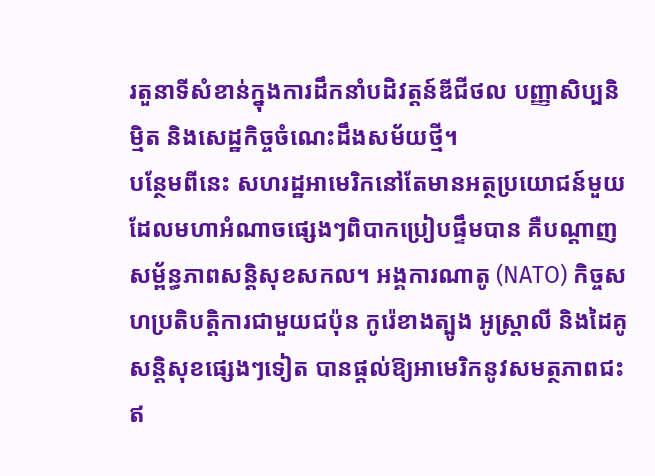រតួនាទីសំខាន់ក្នុងការដឹកនាំបដិវត្តន៍ឌីជីថល បញ្ញាសិប្បនិម្មិត និងសេដ្ឋកិច្ចចំណេះដឹងសម័យថ្មី។
បន្ថែមពីនេះ សហរដ្ឋអាមេរិកនៅតែមានអត្ថប្រយោជន៍មួយដែលមហាអំណាចផ្សេងៗពិបាកប្រៀបផ្ទឹមបាន គឺបណ្តាញសម្ព័ន្ធភាពសន្តិសុខសកល។ អង្គការណាតូ (NATO) កិច្ចសហប្រតិបត្តិការជាមួយជប៉ុន កូរ៉េខាងត្បូង អូស្ត្រាលី និងដៃគូសន្តិសុខផ្សេងៗទៀត បានផ្តល់ឱ្យអាមេរិកនូវសមត្ថភាពជះឥ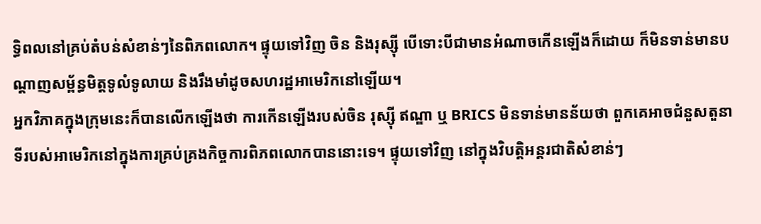ទ្ធិពលនៅគ្រប់តំបន់សំខាន់ៗនៃពិភពលោក។ ផ្ទុយទៅវិញ ចិន និងរុស្ស៊ី បើទោះបីជាមានអំណាចកើនឡើងក៏ដោយ ក៏មិនទាន់មានបណ្តាញសម្ព័ន្ធមិត្តទូលំទូលាយ និងរឹងមាំដូចសហរដ្ឋអាមេរិកនៅឡើយ។
អ្នកវិភាគក្នុងក្រុមនេះក៏បានលើកឡើងថា ការកើនឡើងរបស់ចិន រុស្ស៊ី ឥណ្ឌា ឬ BRICS មិនទាន់មានន័យថា ពួកគេអាចជំនួសតួនាទីរបស់អាមេរិកនៅក្នុងការគ្រប់គ្រងកិច្ចការពិភពលោកបាននោះទេ។ ផ្ទុយទៅវិញ នៅក្នុងវិបត្តិអន្តរជាតិសំខាន់ៗ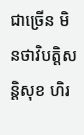ជាច្រើន មិនថាវិបត្តិសន្តិសុខ ហិរ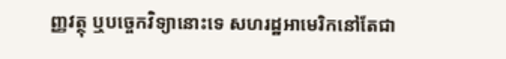ញ្ញវត្ថុ ឬបច្ចេកវិទ្យានោះទេ សហរដ្ឋអាមេរិកនៅតែជា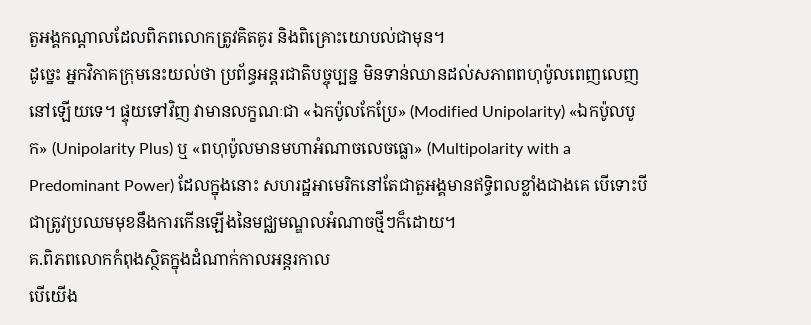តួអង្គកណ្តាលដែលពិភពលោកត្រូវគិតគូរ និងពិគ្រោះយោបល់ជាមុន។
ដូច្នេះ អ្នកវិភាគក្រុមនេះយល់ថា ប្រព័ន្ធអន្តរជាតិបច្ចុប្បន្ន មិនទាន់ឈានដល់សភាពពហុប៉ូលពេញលេញនៅឡើយទេ។ ផ្ទុយទៅវិញ វាមានលក្ខណៈជា «ឯកប៉ូលកែប្រែ» (Modified Unipolarity) «ឯកប៉ូលបូក» (Unipolarity Plus) ឬ «ពហុប៉ូលមានមហាអំណាចលេចធ្លោ» (Multipolarity with a Predominant Power) ដែលក្នុងនោះ សហរដ្ឋអាមេរិកនៅតែជាតួអង្គមានឥទ្ធិពលខ្លាំងជាងគេ បើទោះបីជាត្រូវប្រឈមមុខនឹងការកើនឡើងនៃមជ្ឈមណ្ឌលអំណាចថ្មីៗក៏ដោយ។
គ.ពិភពលោកកំពុងស្ថិតក្នុងដំណាក់កាលអន្តរកាល
បើយើង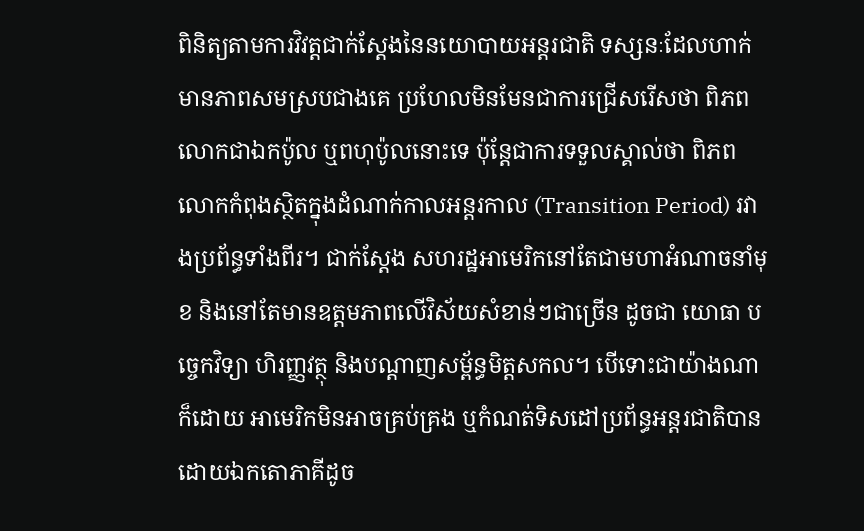ពិនិត្យតាមការវិវត្តជាក់ស្តែងនៃនយោបាយអន្តរជាតិ ទស្សនៈដែលហាក់មានភាពសមស្របជាងគេ ប្រហែលមិនមែនជាការជ្រើសរើសថា ពិភពលោកជាឯកប៉ូល ឬពហុប៉ូលនោះទេ ប៉ុន្តែជាការទទួលស្គាល់ថា ពិភពលោកកំពុងស្ថិតក្នុងដំណាក់កាលអន្តរកាល (Transition Period) រវាងប្រព័ន្ធទាំងពីរ។ ជាក់ស្តែង សហរដ្ឋអាមេរិកនៅតែជាមហាអំណាចនាំមុខ និងនៅតែមានឧត្តមភាពលើវិស័យសំខាន់ៗជាច្រើន ដូចជា យោធា បច្ចេកវិទ្យា ហិរញ្ញវត្ថុ និងបណ្តាញសម្ព័ន្ធមិត្តសកល។ បើទោះជាយ៉ាងណាក៏ដោយ អាមេរិកមិនអាចគ្រប់គ្រង ឬកំណត់ទិសដៅប្រព័ន្ធអន្តរជាតិបានដោយឯកតោភាគីដូច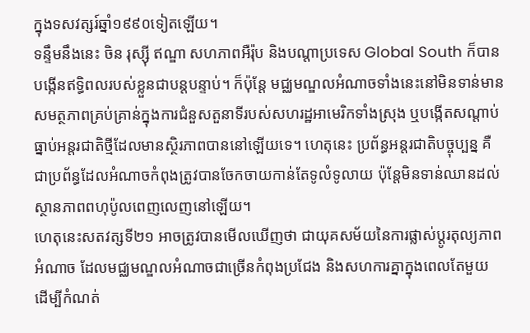ក្នុងទសវត្សរ៍ឆ្នាំ១៩៩០ទៀតឡើយ។
ទន្ទឹមនឹងនេះ ចិន រុស្ស៊ី ឥណ្ឌា សហភាពអឺរ៉ុប និងបណ្តាប្រទេស Global South ក៏បានបង្កើនឥទ្ធិពលរបស់ខ្លួនជាបន្តបន្ទាប់។ ក៏ប៉ុន្តែ មជ្ឈមណ្ឌលអំណាចទាំងនេះនៅមិនទាន់មានសមត្ថភាពគ្រប់គ្រាន់ក្នុងការជំនួសតួនាទីរបស់សហរដ្ឋអាមេរិកទាំងស្រុង ឬបង្កើតសណ្តាប់ធ្នាប់អន្តរជាតិថ្មីដែលមានស្ថិរភាពបាននៅឡើយទេ។ ហេតុនេះ ប្រព័ន្ធអន្តរជាតិបច្ចុប្បន្ន គឺជាប្រព័ន្ធដែលអំណាចកំពុងត្រូវបានចែកចាយកាន់តែទូលំទូលាយ ប៉ុន្តែមិនទាន់ឈានដល់ស្ថានភាពពហុប៉ូលពេញលេញនៅឡើយ។
ហេតុនេះសតវត្សទី២១ អាចត្រូវបានមើលឃើញថា ជាយុគសម័យនៃការផ្លាស់ប្តូរតុល្យភាពអំណាច ដែលមជ្ឈមណ្ឌលអំណាចជាច្រើនកំពុងប្រជែង និងសហការគ្នាក្នុងពេលតែមួយ ដើម្បីកំណត់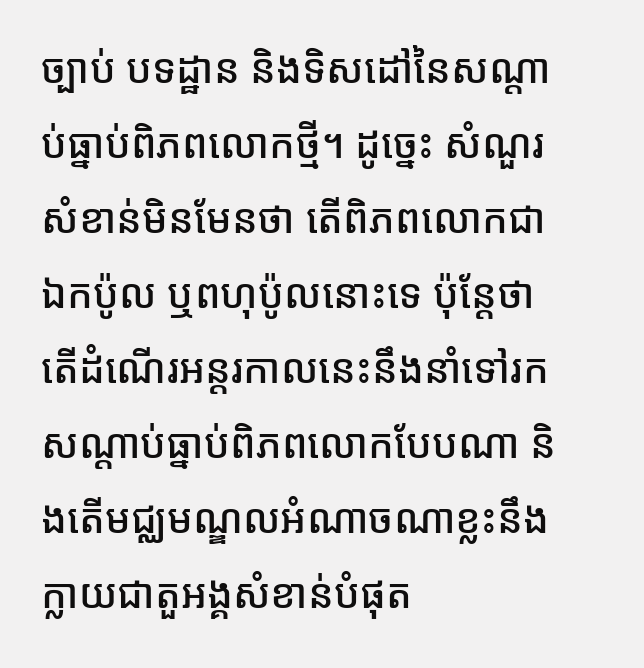ច្បាប់ បទដ្ឋាន និងទិសដៅនៃសណ្តាប់ធ្នាប់ពិភពលោកថ្មី។ ដូច្នេះ សំណួរសំខាន់មិនមែនថា តើពិភពលោកជាឯកប៉ូល ឬពហុប៉ូលនោះទេ ប៉ុន្តែថាតើដំណើរអន្តរកាលនេះនឹងនាំទៅរកសណ្តាប់ធ្នាប់ពិភពលោកបែបណា និងតើមជ្ឈមណ្ឌលអំណាចណាខ្លះនឹងក្លាយជាតួអង្គសំខាន់បំផុត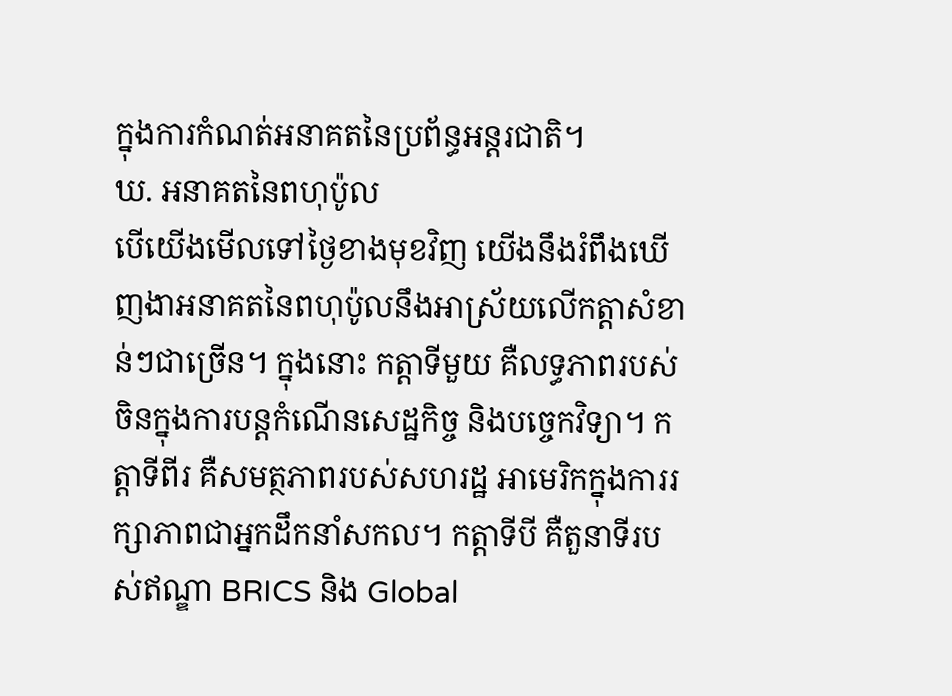ក្នុងការកំណត់អនាគតនៃប្រព័ន្ធអន្តរជាតិ។
ឃ. អនាគតនៃពហុប៉ូល
បើយើងមើលទៅថ្ងៃខាងមុខវិញ យើងនឹងរំពឹងឃើញងាអនាគតនៃពហុប៉ូលនឹងអាស្រ័យលើកត្តាសំខាន់ៗជាច្រើន។ ក្នុងនោះ កត្តាទីមួយ គឺលទ្ធភាពរបស់ចិនក្នុងការបន្តកំណើនសេដ្ឋកិច្ច និងបច្ចេកវិទ្យា។ កត្តាទីពីរ គឺសមត្ថភាពរបស់សហរដ្ឋ អាមេរិកក្នុងការរក្សាភាពជាអ្នកដឹកនាំសកល។ កត្តាទីបី គឺតួនាទីរបស់ឥណ្ឌា BRICS និង Global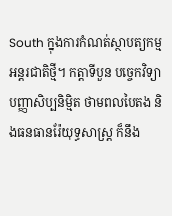South ក្នុងការកំណត់ស្ថាបត្យកម្មអន្តរជាតិថ្មី។ កត្តាទីបួន បច្ចេកវិទ្យា បញ្ញាសិប្បនិម្មិត ថាមពលបៃតង និងធនធានរ៉ែយុទ្ធសាស្ត្រ ក៏នឹង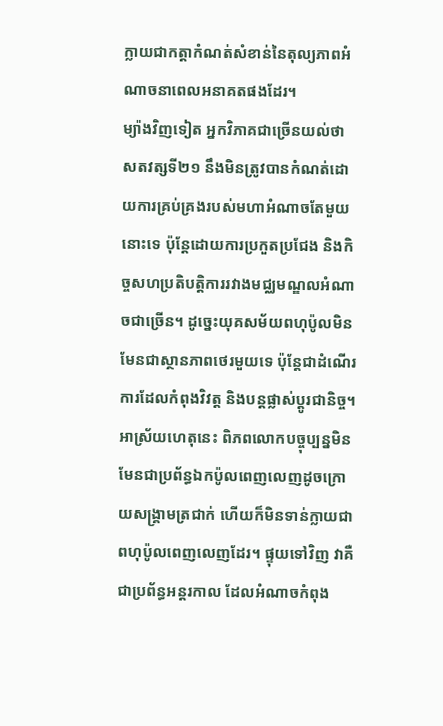ក្លាយជាកត្តាកំណត់សំខាន់នៃតុល្យភាពអំណាចនាពេលអនាគតផងដែរ។
ម្យ៉ាងវិញទៀត អ្នកវិភាគជាច្រើនយល់ថា សតវត្សទី២១ នឹងមិនត្រូវបានកំណត់ដោយការគ្រប់គ្រងរបស់មហាអំណាចតែមួយនោះទេ ប៉ុន្តែដោយការប្រកួតប្រជែង និងកិច្ចសហប្រតិបត្តិការរវាងមជ្ឈមណ្ឌលអំណាចជាច្រើន។ ដូច្នេះយុគសម័យពហុប៉ូលមិនមែនជាស្ថានភាពថេរមួយទេ ប៉ុន្តែជាដំណើរការដែលកំពុងវិវត្ត និងបន្តផ្លាស់ប្តូរជានិច្ច។ អាស្រ័យហេតុនេះ ពិភពលោកបច្ចុប្បន្នមិនមែនជាប្រព័ន្ធឯកប៉ូលពេញលេញដូចក្រោយសង្គ្រាមត្រជាក់ ហើយក៏មិនទាន់ក្លាយជាពហុប៉ូលពេញលេញដែរ។ ផ្ទុយទៅវិញ វាគឺជាប្រព័ន្ធអន្តរកាល ដែលអំណាចកំពុង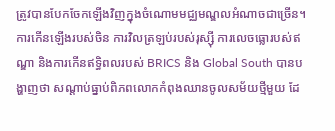ត្រូវបានបែកចែកឡើងវិញក្នុងចំណោមមជ្ឈមណ្ឌលអំណាចជាច្រើន។ ការកើនឡើងរបស់ចិន ការវិលត្រឡប់របស់រុស្ស៊ី ការលេចធ្លោរបស់ឥណ្ឌា និងការកើនឥទ្ធិពលរបស់ BRICS និង Global South បានបង្ហាញថា សណ្តាប់ធ្នាប់ពិភពលោកកំពុងឈានចូលសម័យថ្មីមួយ ដែ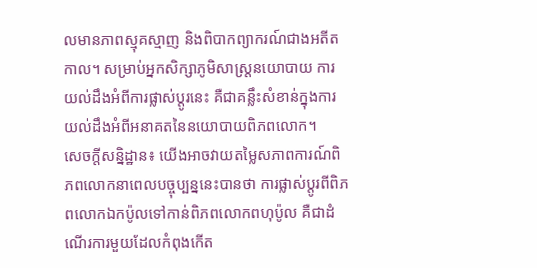លមានភាពស្មុគស្មាញ និងពិបាកព្យាករណ៍ជាងអតីតកាល។ សម្រាប់អ្នកសិក្សាភូមិសាស្ត្រនយោបាយ ការយល់ដឹងអំពីការផ្លាស់ប្តូរនេះ គឺជាគន្លឹះសំខាន់ក្នុងការយល់ដឹងអំពីអនាគតនៃនយោបាយពិភពលោក។
សេចក្តីសន្និដ្ឋាន៖ យើងអាចវាយតម្លៃសភាពការណ៍ពិភពលោកនាពេលបច្ចុប្បន្ននេះបានថា ការផ្លាស់ប្តូរពីពិភពលោកឯកប៉ូលទៅកាន់ពិភពលោកពហុប៉ូល គឺជាដំណើរការមួយដែលកំពុងកើត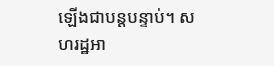ឡើងជាបន្តបន្ទាប់។ សហរដ្ឋអា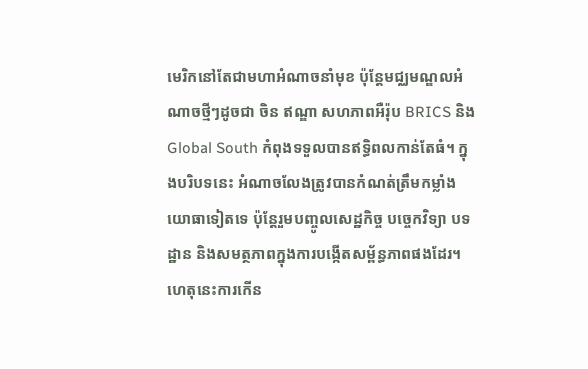មេរិកនៅតែជាមហាអំណាចនាំមុខ ប៉ុន្តែមជ្ឈមណ្ឌលអំណាចថ្មីៗដូចជា ចិន ឥណ្ឌា សហភាពអឺរ៉ុប BRICS និង Global South កំពុងទទួលបានឥទ្ធិពលកាន់តែធំ។ ក្នុងបរិបទនេះ អំណាចលែងត្រូវបានកំណត់ត្រឹមកម្លាំងយោធាទៀតទេ ប៉ុន្តែរួមបញ្ចូលសេដ្ឋកិច្ច បច្ចេកវិទ្យា បទដ្ឋាន និងសមត្ថភាពក្នុងការបង្កើតសម្ព័ន្ធភាពផងដែរ។
ហេតុនេះការកើន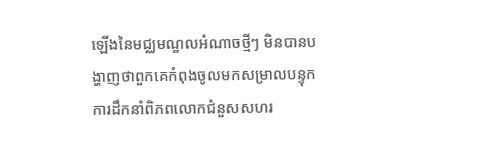ឡើងនៃមជ្ឈមណ្ឌលអំណាចថ្មីៗ មិនបានបង្ហាញថាពួកគេកំពុងចូលមកសម្រាលបន្ទុកការដឹកនាំពិភពលោកជំនួសសហរ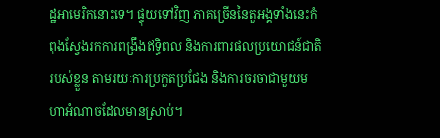ដ្ឋអាមេរិកនោះទេ។ ផ្ទុយទៅវិញ ភាគច្រើននៃតួអង្គទាំងនេះកំពុងស្វែងរកការពង្រឹងឥទ្ធិពល និងការពារផលប្រយោជន៍ជាតិរបស់ខ្លួន តាមរយៈការប្រកួតប្រជែង និងការចរចាជាមួយមហាអំណាចដែលមានស្រាប់។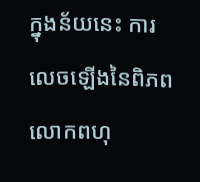ក្នុងន័យនេះ ការលេចឡើងនៃពិភពលោកពហុ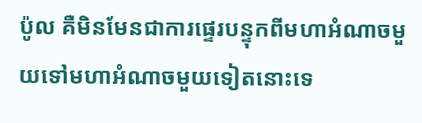ប៉ូល គឺមិនមែនជាការផ្ទេរបន្ទុកពីមហាអំណាចមួយទៅមហាអំណាចមួយទៀតនោះទេ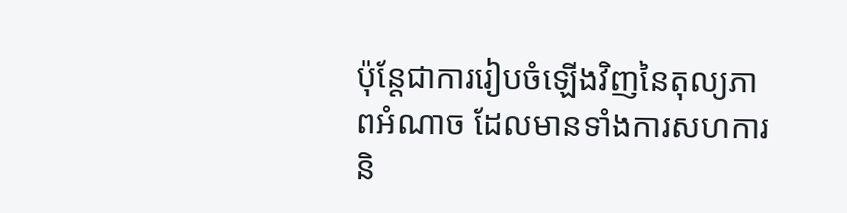ប៉ុន្តែជាការរៀបចំឡើងវិញនៃតុល្យភាពអំណាច ដែលមានទាំងការសហការ និ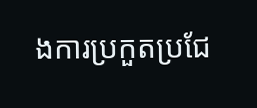ងការប្រកួតប្រជែ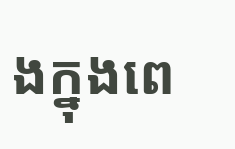ងក្នុងពេ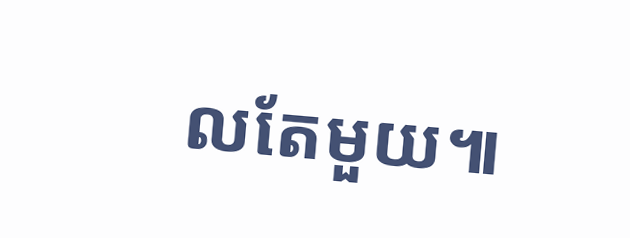លតែមួយ៕